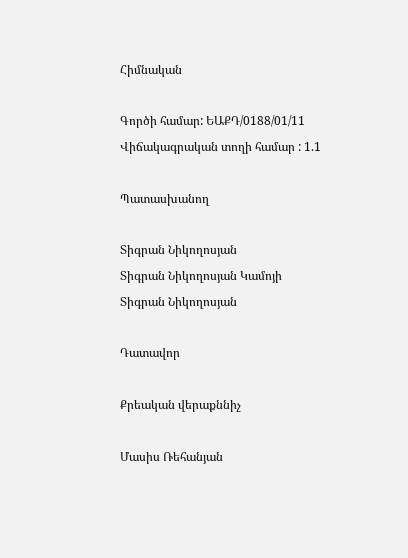Հիմնական

Գործի համար: ԵԱՔԴ/0188/01/11
Վիճակագրական տողի համար : 1.1

Պատասխանող

Տիգրան Նիկողոսյան
Տիգրան Նիկողոսյան Կամոյի
Տիգրան Նիկողոսյան

Դատավոր

Քրեական վերաքննիչ

Մասիս Ռեհանյան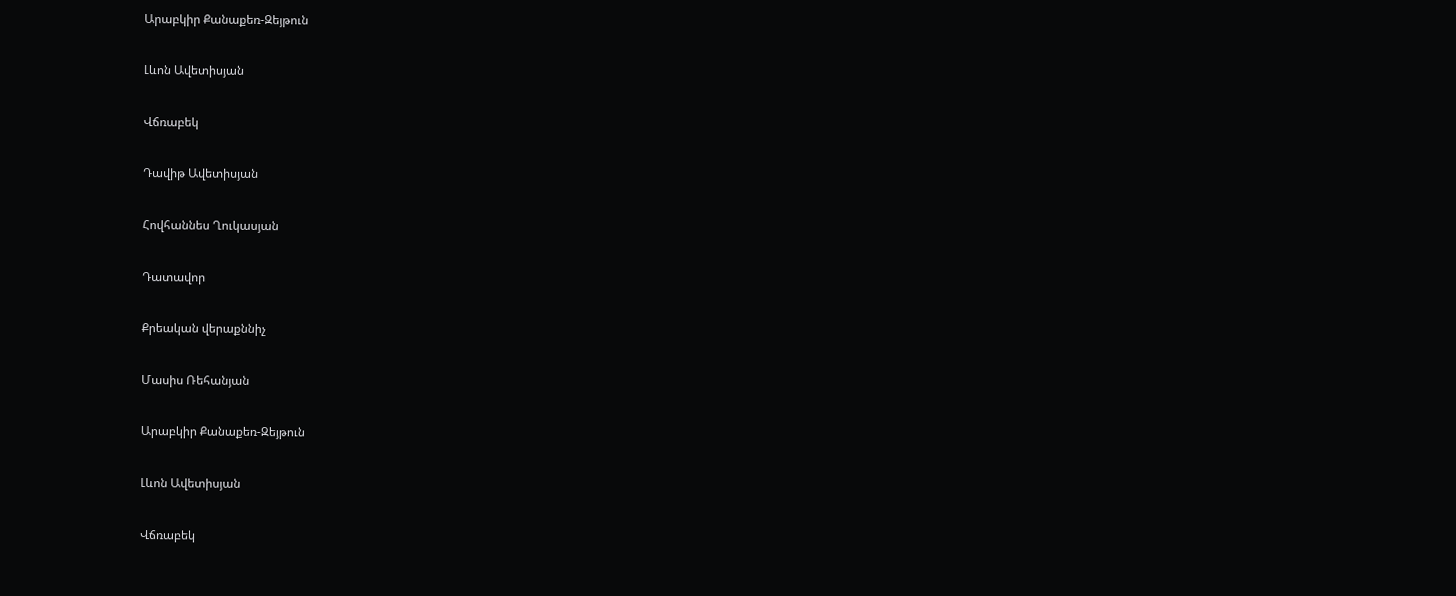Արաբկիր Քանաքեռ-Զեյթուն

Լևոն Ավետիսյան

Վճռաբեկ

Դավիթ Ավետիսյան

Հովհաննես Ղուկասյան

Դատավոր

Քրեական վերաքննիչ

Մասիս Ռեհանյան

Արաբկիր Քանաքեռ-Զեյթուն

Լևոն Ավետիսյան

Վճռաբեկ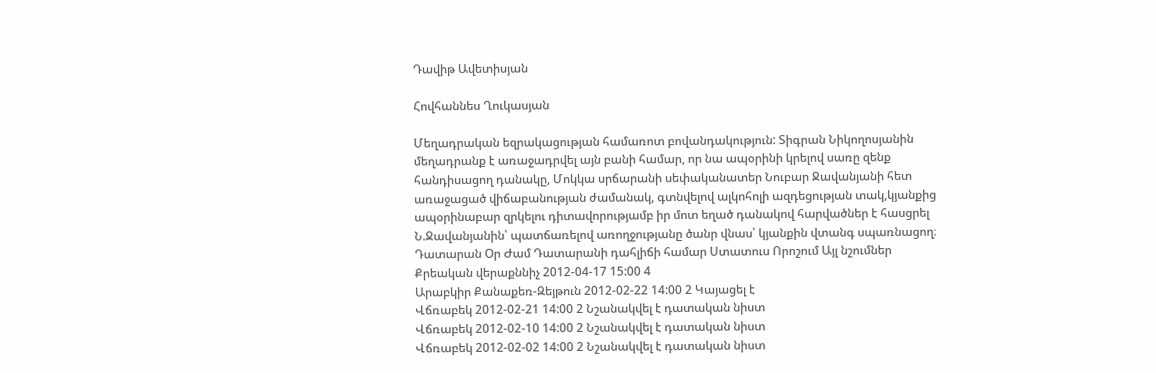Դավիթ Ավետիսյան

Հովհաննես Ղուկասյան

Մեղադրական եզրակացության համառոտ բովանդակություն: Տիգրան Նիկողոսյանին մեղադրանք է առաջադրվել այն բանի համար, որ նա ապօրինի կրելով սառը զենք հանդիսացող դանակը, Մոկկա սրճարանի սեփականատեր Նուբար Ջավանյանի հետ առաջացած վիճաբանության ժամանակ, գտնվելով ալկոհոլի ազդեցության տակ,կյանքից ապօրինաբար զրկելու դիտավորությամբ իր մոտ եղած դանակով հարվածներ է հասցրել Ն.Ջավանյանին՝ պատճառելով առողջությանը ծանր վնաս՝ կյանքին վտանգ սպառնացող։
Դատարան Օր Ժամ Դատարանի դահլիճի համար Ստատուս Որոշում Այլ նշումներ
Քրեական վերաքննիչ 2012-04-17 15:00 4
Արաբկիր Քանաքեռ-Զեյթուն 2012-02-22 14:00 2 Կայացել է
Վճռաբեկ 2012-02-21 14:00 2 Նշանակվել է դատական նիստ
Վճռաբեկ 2012-02-10 14:00 2 Նշանակվել է դատական նիստ
Վճռաբեկ 2012-02-02 14:00 2 Նշանակվել է դատական նիստ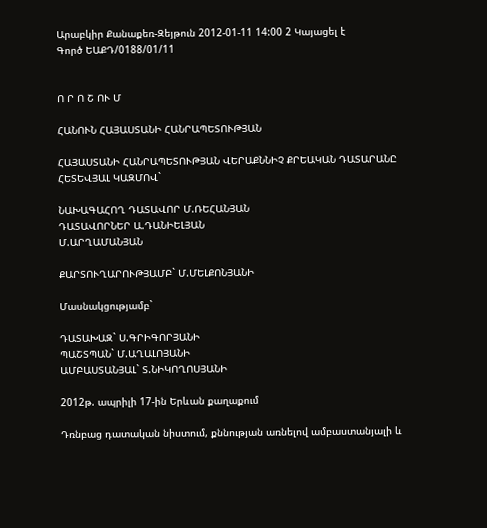Արաբկիր Քանաքեռ-Զեյթուն 2012-01-11 14:00 2 Կայացել է
Գործ ԵԱՔԴ/0188/01/11


Ո Ր Ո Շ ՈՒ Մ

ՀԱՆՈՒՆ ՀԱՅԱՍՏԱՆԻ ՀԱՆՐԱՊԵՏՈՒԹՅԱՆ

ՀԱՅԱՍՏԱՆԻ ՀԱՆՐԱՊԵՏՈՒԹՅԱՆ ՎԵՐԱՔՆՆԻՉ ՔՐԵԱԿԱՆ ԴԱՏԱՐԱՆԸ ՀԵՏԵՎՅԱԼ ԿԱԶՄՈՎ`

ՆԱԽԱԳԱՀՈՂ ԴԱՏԱՎՈՐ Մ.ՌԵՀԱՆՅԱՆ
ԴԱՏԱՎՈՐՆԵՐ Ա.ԴԱՆԻԵԼՅԱՆ
Մ.ԱՐՂԱՄԱՆՅԱՆ

ՔԱՐՏՈՒՂԱՐՈՒԹՅԱՄԲ` Մ.ՄԵԼՔՈՆՅԱՆԻ

Մասնակցությամբ`

ԴԱՏԱԽԱԶ` Ս.ԳՐԻԳՈՐՅԱՆԻ
ՊԱՇՏՊԱՆ` Մ.ԱՂԱԼՈՅԱՆԻ
ԱՄԲԱՍՏԱՆՅԱԼ` Տ.ՆԻԿՈՂՈՍՅԱՆԻ

2012թ. ապրիլի 17-ին Երևան քաղաքում

Դռնբաց դատական նիստում, քննության առնելով ամբաստանյալի և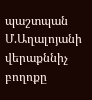պաշտպան Մ.Աղալոյանի վերաքննիչ բողոքը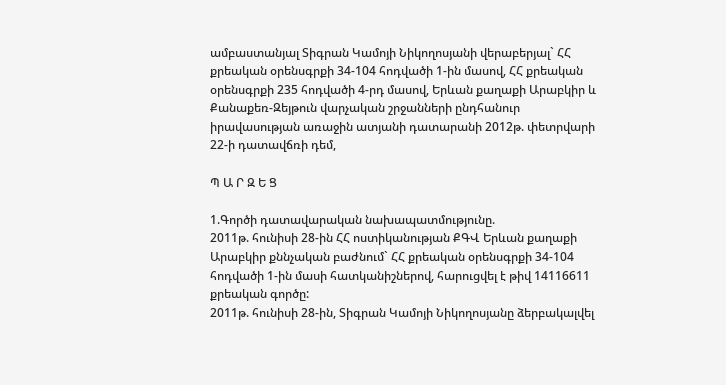ամբաստանյալ Տիգրան Կամոյի Նիկողոսյանի վերաբերյալ` ՀՀ քրեական օրենսգրքի 34-104 հոդվածի 1-ին մասով, ՀՀ քրեական օրենսգրքի 235 հոդվածի 4-րդ մասով, Երևան քաղաքի Արաբկիր և Քանաքեռ-Զեյթուն վարչական շրջանների ընդհանուր իրավասության առաջին ատյանի դատարանի 2012թ. փետրվարի 22-ի դատավճռի դեմ,

Պ Ա Ր Զ Ե Ց

1.Գործի դատավարական նախապատմությունը.
2011թ. հունիսի 28-ին ՀՀ ոստիկանության ՔԳՎ Երևան քաղաքի Արաբկիր քննչական բաժնում` ՀՀ քրեական օրենսգրքի 34-104 հոդվածի 1-ին մասի հատկանիշներով, հարուցվել է թիվ 14116611 քրեական գործը:
2011թ. հունիսի 28-ին, Տիգրան Կամոյի Նիկողոսյանը ձերբակալվել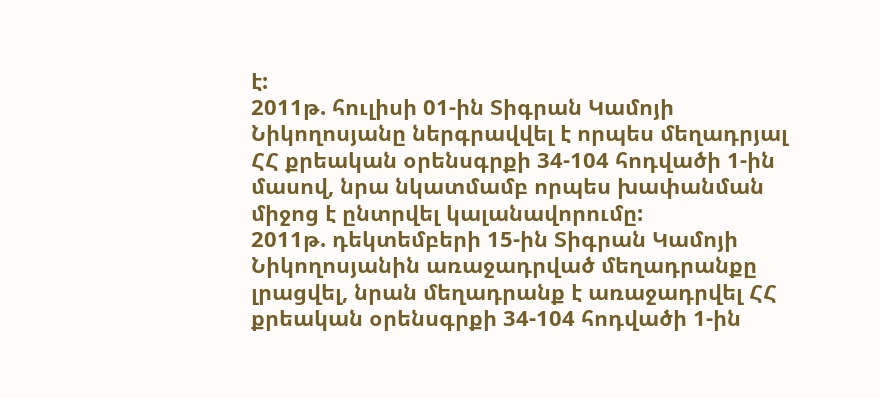է:
2011թ. հուլիսի 01-ին Տիգրան Կամոյի Նիկողոսյանը ներգրավվել է որպես մեղադրյալ ՀՀ քրեական օրենսգրքի 34-104 հոդվածի 1-ին մասով, նրա նկատմամբ որպես խափանման միջոց է ընտրվել կալանավորումը:
2011թ. դեկտեմբերի 15-ին Տիգրան Կամոյի Նիկողոսյանին առաջադրված մեղադրանքը լրացվել, նրան մեղադրանք է առաջադրվել ՀՀ քրեական օրենսգրքի 34-104 հոդվածի 1-ին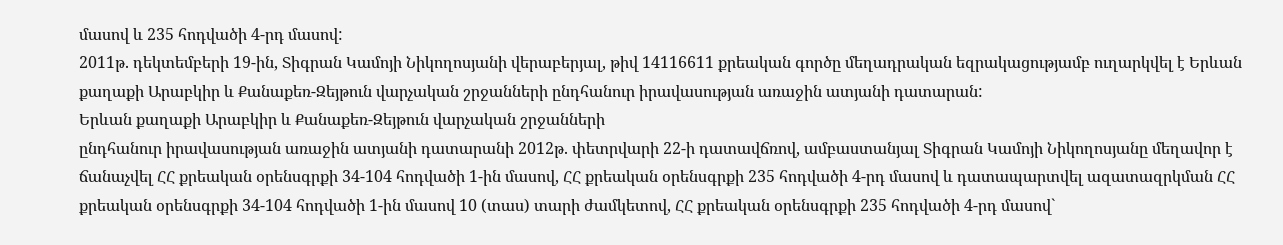մասով և 235 հոդվածի 4-րդ մասով:
2011թ. դեկտեմբերի 19-ին, Տիգրան Կամոյի Նիկողոսյանի վերաբերյալ, թիվ 14116611 քրեական գործը մեղադրական եզրակացությամբ ուղարկվել է Երևան քաղաքի Արաբկիր և Քանաքեռ-Զեյթուն վարչական շրջանների ընդհանուր իրավասության առաջին ատյանի դատարան:
Երևան քաղաքի Արաբկիր և Քանաքեռ-Զեյթուն վարչական շրջանների
ընդհանուր իրավասության առաջին ատյանի դատարանի 2012թ. փետրվարի 22-ի դատավճռով, ամբաստանյալ Տիգրան Կամոյի Նիկողոսյանը մեղավոր է ճանաչվել ՀՀ քրեական օրենսգրքի 34-104 հոդվածի 1-ին մասով, ՀՀ քրեական օրենսգրքի 235 հոդվածի 4-րդ մասով և դատապարտվել ազատազրկման ՀՀ քրեական օրենսգրքի 34-104 հոդվածի 1-ին մասով 10 (տաս) տարի ժամկետով, ՀՀ քրեական օրենսգրքի 235 հոդվածի 4-րդ մասով`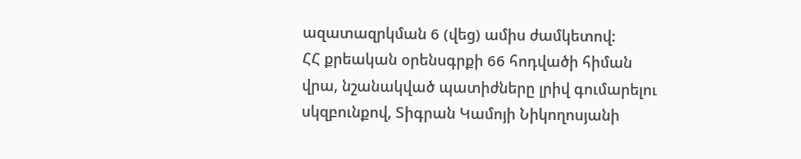ազատազրկման 6 (վեց) ամիս ժամկետով:
ՀՀ քրեական օրենսգրքի 66 հոդվածի հիման վրա, նշանակված պատիժները լրիվ գումարելու սկզբունքով, Տիգրան Կամոյի Նիկողոսյանի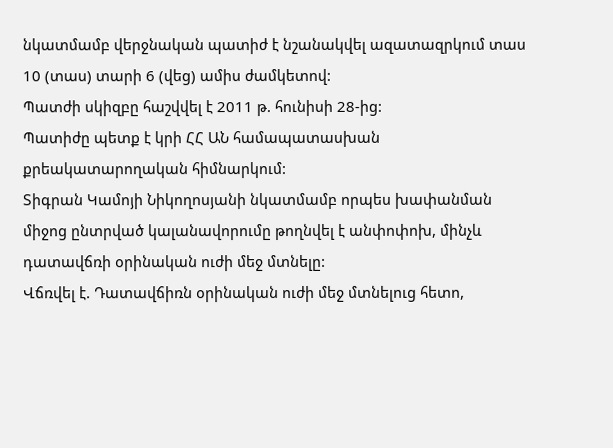նկատմամբ վերջնական պատիժ է նշանակվել ազատազրկում տաս 10 (տաս) տարի 6 (վեց) ամիս ժամկետով:
Պատժի սկիզբը հաշվվել է 2011 թ. հունիսի 28-ից:
Պատիժը պետք է կրի ՀՀ ԱՆ համապատասխան քրեակատարողական հիմնարկում:
Տիգրան Կամոյի Նիկողոսյանի նկատմամբ որպես խափանման միջոց ընտրված կալանավորումը թողնվել է անփոփոխ, մինչև դատավճռի օրինական ուժի մեջ մտնելը:
Վճռվել է. Դատավճիռն օրինական ուժի մեջ մտնելուց հետո,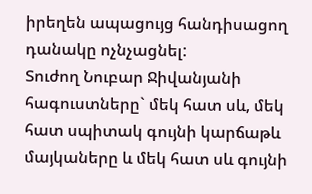իրեղեն ապացույց հանդիսացող դանակը ոչնչացնել:
Տուժող Նուբար Ջիվանյանի հագուստները` մեկ հատ սև, մեկ հատ սպիտակ գույնի կարճաթև մայկաները և մեկ հատ սև գույնի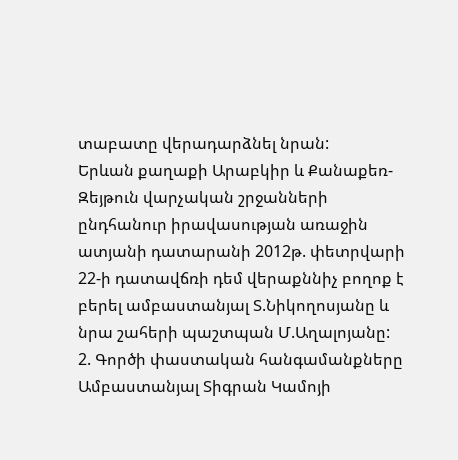տաբատը վերադարձնել նրան:
Երևան քաղաքի Արաբկիր և Քանաքեռ-Զեյթուն վարչական շրջանների
ընդհանուր իրավասության առաջին ատյանի դատարանի 2012թ. փետրվարի 22-ի դատավճռի դեմ վերաքննիչ բողոք է բերել ամբաստանյալ Տ.Նիկողոսյանը և նրա շահերի պաշտպան Մ.Աղալոյանը:
2. Գործի փաստական հանգամանքները
Ամբաստանյալ Տիգրան Կամոյի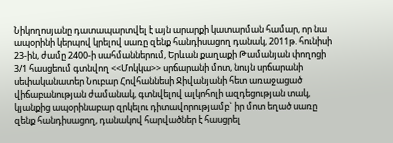Նիկողոսյանը դատապարտվել է այն արարքի կատարման համար, որ նա ապօրինի կերպով կրելով սառը զենք հանդիսացող դանակ, 2011թ. հունիսի 23-ին, ժամը 2400-ի սահմաններում, Երևան քաղաքի Թամանյան փողոցի 3/1 հասցեում գտնվող <<Մոկկա>> սրճարանի մոտ, նույն սրճարանի սեփականատեր Նուբար Հովհաննեսի Ջիվանյանի հետ առաջացած վիճաբանության ժամանակ, գտնվելով ալկոհոլի ազդեցության տակ, կյանքից ապօրինաբար զրկելու դիտավորությամբ` իր մոտ եղած սառը զենք հանդիսացող, դանակով հարվածներ է հասցրել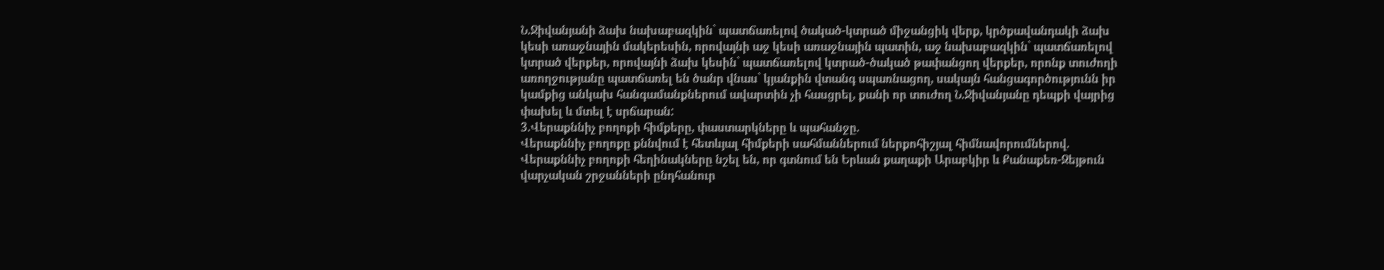Ն.Ջիվանյանի ձախ նախաբազկին` պատճառելով ծակած-կտրած միջանցիկ վերք, կրծքավանդակի ձախ կեսի առաջնային մակերեսին, որովայնի աջ կեսի առաջնային պատին, աջ նախաբազկին` պատճառելով կտրած վերքեր, որովայնի ձախ կեսին` պատճառելով կտրած-ծակած թափանցող վերքեր, որոնք տուժողի առողջությանը պատճառել են ծանր վնաս` կյանքին վտանգ սպառնացող, սակայն հանցագործությունն իր կամքից անկախ հանգամանքներում ավարտին չի հասցրել, քանի որ տուժող Ն.Ջիվանյանը դեպքի վայրից փախել և մտել է սրճարան:
3.Վերաքննիչ բողոքի հիմքերը, փաստարկները և պահանջը.
Վերաքննիչ բողոքը քննվում է հետևյալ հիմքերի սահմաններում ներքոհիշյալ հիմնավորումներով.
Վերաքննիչ բողոքի հեղինակները նշել են, որ գտնում են Երևան քաղաքի Արաբկիր և Քանաքեռ-Զեյթուն վարչական շրջանների ընդհանուր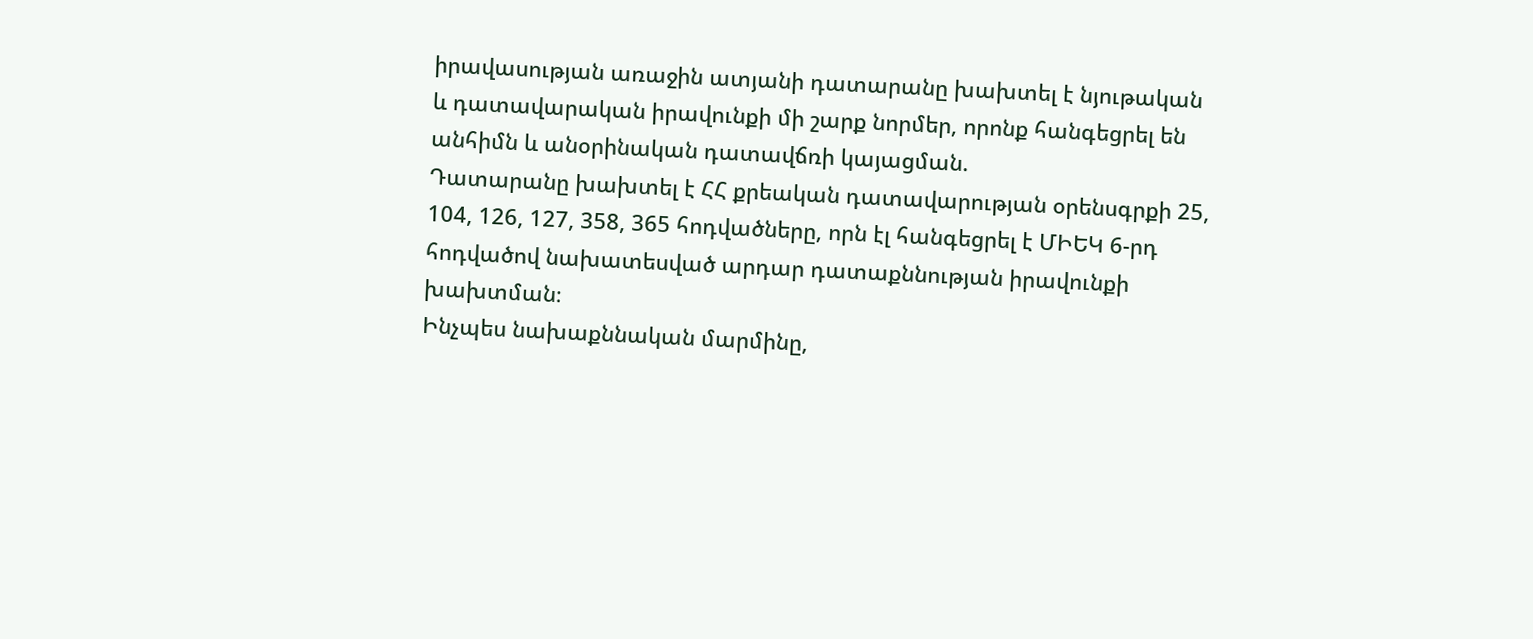իրավասության առաջին ատյանի դատարանը խախտել է նյութական և դատավարական իրավունքի մի շարք նորմեր, որոնք հանգեցրել են անհիմն և անօրինական դատավճռի կայացման.
Դատարանը խախտել է ՀՀ քրեական դատավարության օրենսգրքի 25, 104, 126, 127, 358, 365 հոդվածները, որն էլ հանգեցրել է ՄԻԵԿ 6-րդ հոդվածով նախատեսված արդար դատաքննության իրավունքի խախտման։
Ինչպես նախաքննական մարմինը,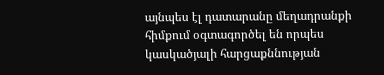այնպես էլ դատարանը մեղադրանքի հիմքում օգտագործել են որպես կասկածյալի հարցաքննության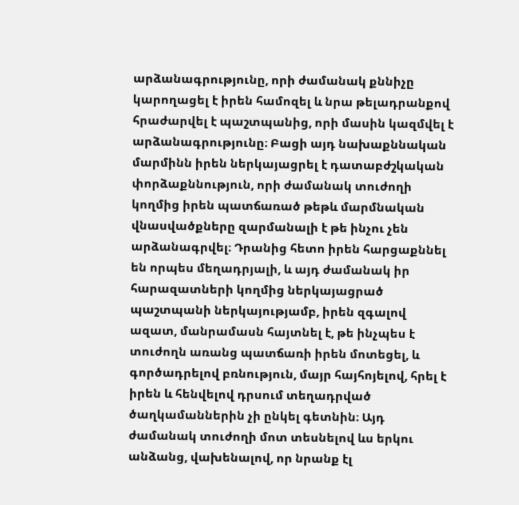արձանագրությունը, որի ժամանակ քննիչը կարողացել է իրեն համոզել և նրա թելադրանքով հրաժարվել է պաշտպանից, որի մասին կազմվել է արձանագրությունը։ Բացի այդ նախաքննական մարմինն իրեն ներկայացրել է դատաբժշկական փորձաքննություն, որի ժամանակ տուժողի կողմից իրեն պատճառած թեթև մարմնական վնասվածքները զարմանալի է թե ինչու չեն արձանագրվել։ Դրանից հետո իրեն հարցաքննել են որպես մեղադրյալի, և այդ ժամանակ իր հարազատների կողմից ներկայացրած պաշտպանի ներկայությամբ, իրեն զգալով ազատ, մանրամասն հայտնել է, թե ինչպես է տուժողն առանց պատճառի իրեն մոտեցել, և գործադրելով բռնություն, մայր հայհոյելով, հրել է իրեն և հենվելով դրսում տեղադրված ծաղկամաններին չի ընկել գետնին։ Այդ ժամանակ տուժողի մոտ տեսնելով ևս երկու անձանց, վախենալով, որ նրանք էլ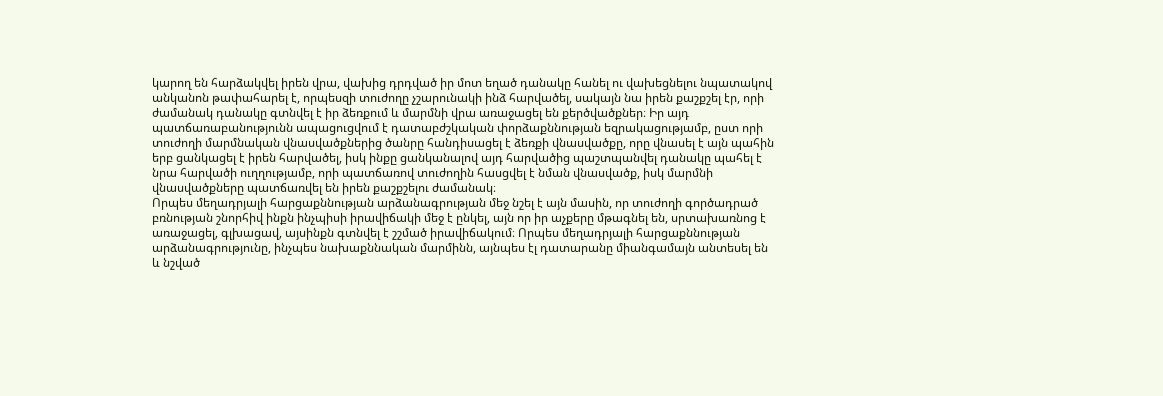կարող են հարձակվել իրեն վրա, վախից դրդված իր մոտ եղած դանակը հանել ու վախեցնելու նպատակով անկանոն թափահարել է, որպեսզի տուժողը չշարունակի ինձ հարվածել, սակայն նա իրեն քաշքշել էր, որի ժամանակ դանակը գտնվել է իր ձեռքում և մարմնի վրա առաջացել են քերծվածքներ։ Իր այդ պատճառաբանությունն ապացուցվում է դատաբժշկական փորձաքննության եզրակացությամբ, ըստ որի տուժողի մարմնական վնասվածքներից ծանրը հանդիսացել է ձեռքի վնասվածքը, որը վնասել է այն պահին երբ ցանկացել է իրեն հարվածել, իսկ ինքը ցանկանալով այդ հարվածից պաշտպանվել դանակը պահել է նրա հարվածի ուղղությամբ, որի պատճառով տուժողին հասցվել է նման վնասվածք, իսկ մարմնի վնասվածքները պատճառվել են իրեն քաշքշելու ժամանակ։
Որպես մեղադրյալի հարցաքննության արձանագրության մեջ նշել է այն մասին, որ տուժողի գործադրած բռնության շնորհիվ ինքն ինչպիսի իրավիճակի մեջ է ընկել, այն որ իր աչքերը մթագնել են, սրտախառնոց է առաջացել, գլխացավ, այսինքն գտնվել է շշմած իրավիճակում։ Որպես մեղադրյալի հարցաքննության արձանագրությունը, ինչպես նախաքննական մարմինն, այնպես էլ դատարանը միանգամայն անտեսել են և նշված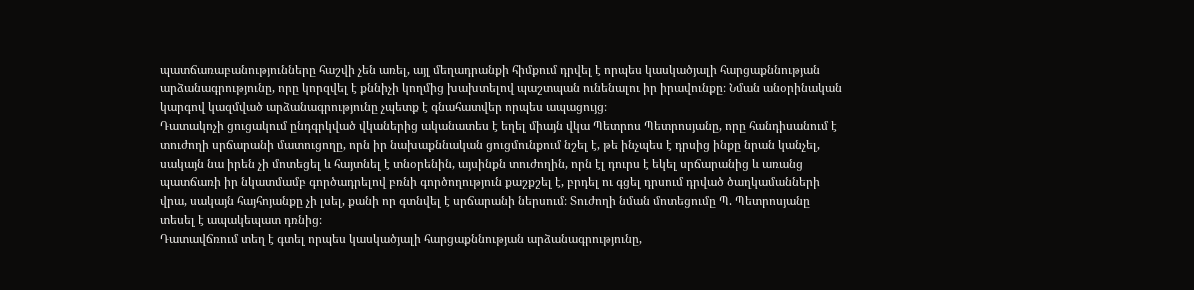պատճառաբանությունները հաշվի չեն առել, այլ մեղադրանքի հիմքում դրվել է որպես կասկածյալի հարցաքննության արձանագրությունը, որը կորզվել է քննիչի կողմից խախտելով պաշտպան ունենալու իր իրավունքը։ Նման անօրինական կարգով կազմված արձանագրությունը չպետք է գնահատվեր որպես ապացույց։
Դատակոչի ցուցակում ընդգրկված վկաներից ականատես է եղել միայն վկա Պետրոս Պետրոսյանը, որը հանդիսանում է տուժողի սրճարանի մատուցողը, որն իր նախաքննական ցուցմունքում նշել է, թե ինչպես է դրսից ինքը նրան կանչել, սակայն նա իրեն չի մոտեցել և հայտնել է տնօրենին, այսինքն տուժողին, որն էլ դուրս է եկել սրճարանից և առանց պատճառի իր նկատմամբ գործադրելով բռնի գործողություն քաշքշել է, բրդել ու գցել դրսում դրված ծաղկամանների վրա, սակայն հայհոյանքը չի լսել, քանի որ գտնվել է սրճարանի ներսում։ Տուժողի նման մոտեցումը Պ. Պետրոսյանը տեսել է ապակեպատ դռնից։
Դատավճռում տեղ է գտել որպես կասկածյալի հարցաքննության արձանագրությունը,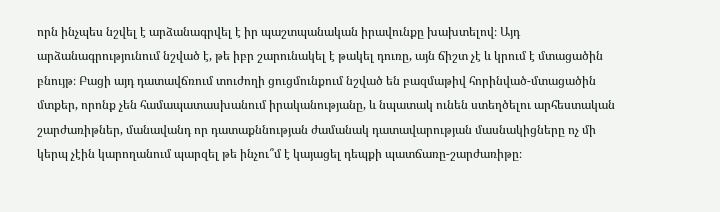որն ինչպես նշվել է արձանագրվել է իր պաշտպանական իրավունքը խախտելով։ Այդ արձանագրությունում նշված է, թե իբր շարունակել է թակել դուռը, այն ճիշտ չէ և կրում է մտացածին բնույթ։ Բացի այդ դատավճռում տուժողի ցուցմունքում նշված են բազմաթիվ հորինված-մտացածին մտքեր, որոնք չեն համապատասխանում իրականությանը, և նպատակ ունեն ստեղծելու արհեստական շարժառիթներ, մանավանդ որ դատաքննության ժամանակ դատավարության մասնակիցները ոչ մի կերպ չէին կարողանում պարզել թե ինչու՞մ է կայացել դեպքի պատճառը-շարժառիթը։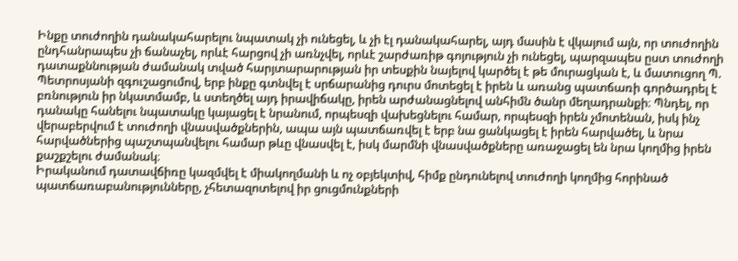Ինքը տուժողին դանակահարելու նպատակ չի ունեցել, և չի էլ դանակահարել, այդ մասին է վկայում այն, որ տուժողին ընդհանրապես չի ճանաչել, որևէ հարցով չի առնչվել, որևէ շարժառիթ գոյություն չի ունեցել, պարզապես ըստ տուժողի դատաքննության ժամանակ տված հարյտարարության իր տեսքին նայելով կարծել է թե մուրացկան է, և մատուցող Պ. Պետրոսյանի զգուշացումով, երբ ինքը գտնվել է սրճարանից դուրս մոտեցել է իրեն և առանց պատճառի գործադրել է բռնություն իր նկատմամբ, և ստեղծել այդ իրավիճակը, իրեն արժանացնելով անհիմն ծանր մեղադրանքի։ Պնդել, որ դանակը հանելու նպատակը կայացել է նրանում, որպեսզի վախեցնելու համար, որպեսզի իրեն չմոտենան, իսկ ինչ վերաբերվում է տուժողի վնասվածքներին, ապա այն պատճառվել է երբ նա ցանկացել է իրեն հարվածել, և նրա հարվածներից պաշտպանվելու համար թևը վնասվել է, իսկ մարմնի վնասվածքները առաջացել են նրա կողմից իրեն քաշքշելու ժամանակ։
Իրականում դատավճիռը կազմվել է միակողմանի և ոչ օբյեկտիվ, հիմք ընդունելով տուժողի կողմից հորինած պատճառաբանությունները, չհետազոտելով իր ցուցմունքների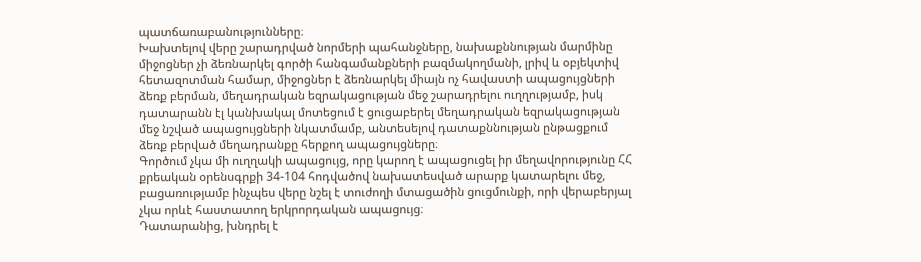պատճառաբանությունները։
Խախտելով վերը շարադրված նորմերի պահանջները, նախաքննության մարմինը միջոցներ չի ձեռնարկել գործի հանգամանքների բազմակողմանի, լրիվ և օբյեկտիվ հետազոտման համար, միջոցներ է ձեռնարկել միայն ոչ հավաստի ապացույցների ձեռք բերման, մեղադրական եզրակացության մեջ շարադրելու ուղղությամբ, իսկ դատարանն էլ կանխակալ մոտեցում է ցուցաբերել մեղադրական եզրակացության մեջ նշված ապացույցների նկատմամբ, անտեսելով դատաքննության ընթացքում ձեռք բերված մեղադրանքը հերքող ապացույցները։
Գործում չկա մի ուղղակի ապացույց, որը կարող է ապացուցել իր մեղավորությունը ՀՀ քրեական օրենսգրքի 34-104 հոդվածով նախատեսված արարք կատարելու մեջ, բացառությամբ ինչպես վերը նշել է տուժողի մտացածին ցուցմունքի, որի վերաբերյալ չկա որևէ հաստատող երկրորդական ապացույց։
Դատարանից, խնդրել է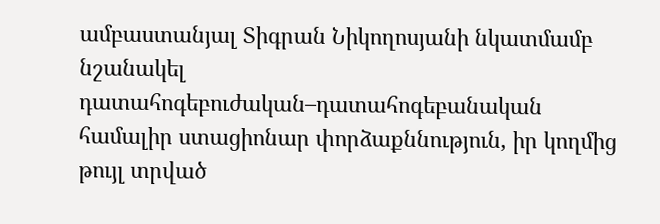ամբաստանյալ Տիգրան Նիկողոսյանի նկատմամբ նշանակել դատահոգեբուժական–դատահոգեբանական համալիր ստացիոնար փորձաքննություն, իր կողմից թույլ տրված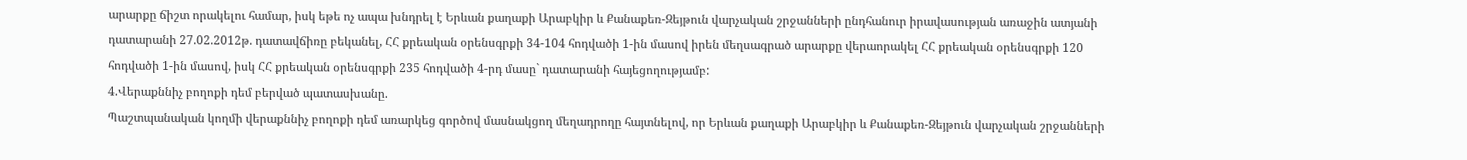արարքը ճիշտ որակելու համար, իսկ եթե ոչ ապա խնդրել է Երևան քաղաքի Արաբկիր և Քանաքեռ-Զեյթուն վարչական շրջանների ընդհանուր իրավասության առաջին ատյանի դատարանի 27.02.2012թ. դատավճիռը բեկանել, ՀՀ քրեական օրենսգրքի 34-104 հոդվածի 1-ին մասով իրեն մեղսագրած արարքը վերաորակել ՀՀ քրեական օրենսգրքի 120 հոդվածի 1-ին մասով, իսկ ՀՀ քրեական օրենսգրքի 235 հոդվածի 4-րդ մասը` դատարանի հայեցողությամբ:
4.Վերաքննիչ բողոքի դեմ բերված պատասխանը.
Պաշտպանական կողմի վերաքննիչ բողոքի դեմ առարկեց գործով մասնակցող մեղադրողը հայտնելով, որ Երևան քաղաքի Արաբկիր և Քանաքեռ-Զեյթուն վարչական շրջանների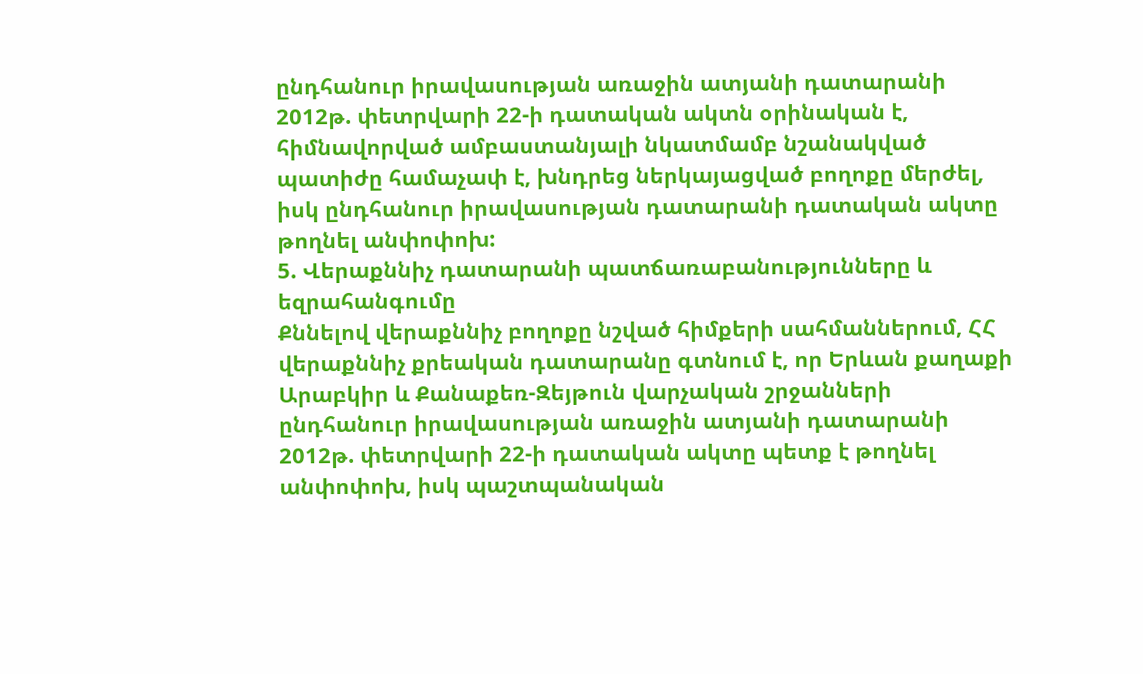ընդհանուր իրավասության առաջին ատյանի դատարանի 2012թ. փետրվարի 22-ի դատական ակտն օրինական է, հիմնավորված ամբաստանյալի նկատմամբ նշանակված պատիժը համաչափ է, խնդրեց ներկայացված բողոքը մերժել, իսկ ընդհանուր իրավասության դատարանի դատական ակտը թողնել անփոփոխ:
5. Վերաքննիչ դատարանի պատճառաբանությունները և եզրահանգումը
Քննելով վերաքննիչ բողոքը նշված հիմքերի սահմաններում, ՀՀ վերաքննիչ քրեական դատարանը գտնում է, որ Երևան քաղաքի Արաբկիր և Քանաքեռ-Զեյթուն վարչական շրջանների ընդհանուր իրավասության առաջին ատյանի դատարանի 2012թ. փետրվարի 22-ի դատական ակտը պետք է թողնել անփոփոխ, իսկ պաշտպանական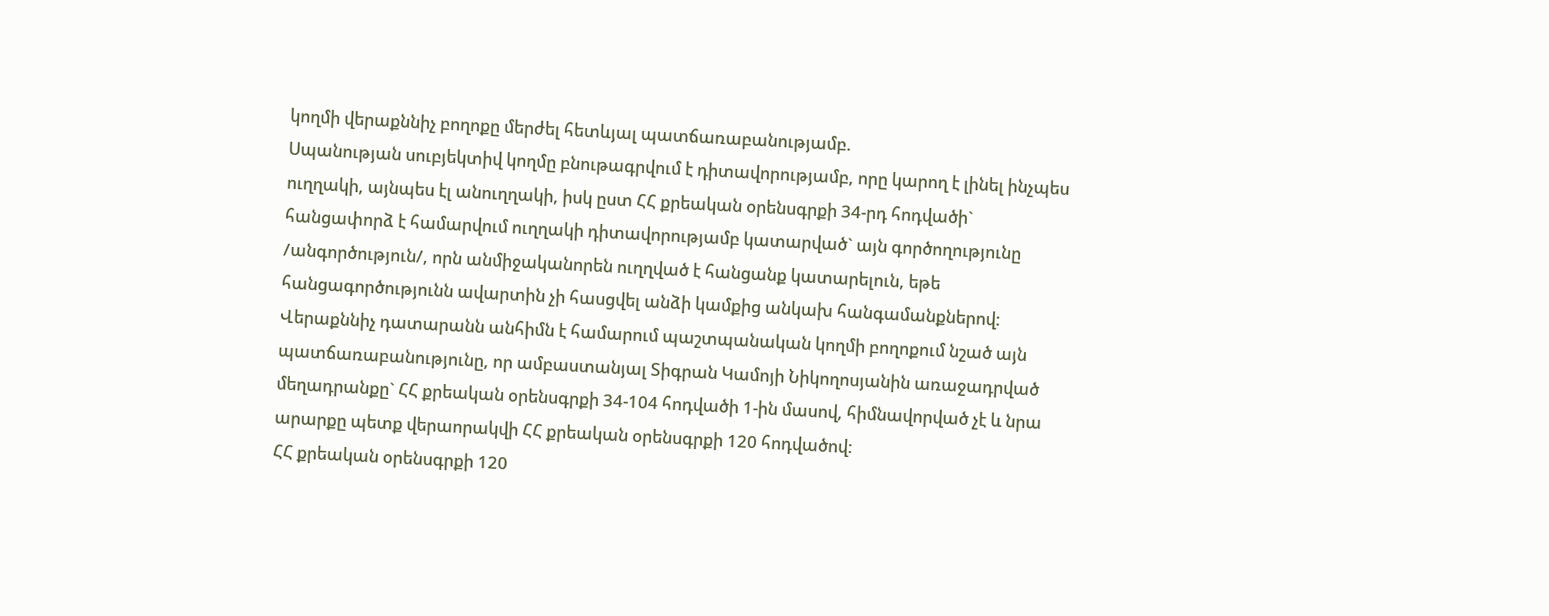կողմի վերաքննիչ բողոքը մերժել հետևյալ պատճառաբանությամբ.
Սպանության սուբյեկտիվ կողմը բնութագրվում է դիտավորությամբ, որը կարող է լինել ինչպես ուղղակի, այնպես էլ անուղղակի, իսկ ըստ ՀՀ քրեական օրենսգրքի 34-րդ հոդվածի` հանցափորձ է համարվում ուղղակի դիտավորությամբ կատարված` այն գործողությունը /անգործություն/, որն անմիջականորեն ուղղված է հանցանք կատարելուն, եթե հանցագործությունն ավարտին չի հասցվել անձի կամքից անկախ հանգամանքներով:
Վերաքննիչ դատարանն անհիմն է համարում պաշտպանական կողմի բողոքում նշած այն պատճառաբանությունը, որ ամբաստանյալ Տիգրան Կամոյի Նիկողոսյանին առաջադրված մեղադրանքը` ՀՀ քրեական օրենսգրքի 34-104 հոդվածի 1-ին մասով, հիմնավորված չէ և նրա արարքը պետք վերաորակվի ՀՀ քրեական օրենսգրքի 120 հոդվածով:
ՀՀ քրեական օրենսգրքի 120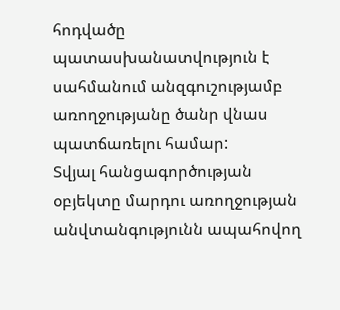հոդվածը պատասխանատվություն է սահմանում անզգուշությամբ առողջությանը ծանր վնաս պատճառելու համար:
Տվյալ հանցագործության օբյեկտը մարդու առողջության անվտանգությունն ապահովող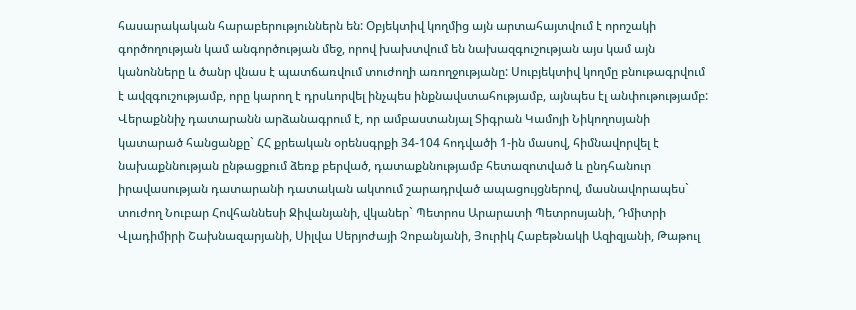հասարակական հարաբերություններն են: Օբյեկտիվ կողմից այն արտահայտվում է որոշակի գործողության կամ անգործության մեջ, որով խախտվում են նախազգուշության այս կամ այն կանոնները և ծանր վնաս է պատճառվում տուժողի առողջությանը: Սուբյեկտիվ կողմը բնութագրվում է ավզգուշությամբ, որը կարող է դրսևորվել ինչպես ինքնավստահությամբ, այնպես էլ անփութությամբ:
Վերաքննիչ դատարանն արձանագրում է, որ ամբաստանյալ Տիգրան Կամոյի Նիկողոսյանի կատարած հանցանքը` ՀՀ քրեական օրենսգրքի 34-104 հոդվածի 1-ին մասով, հիմնավորվել է նախաքննության ընթացքում ձեռք բերված, դատաքննությամբ հետազոտված և ընդհանուր իրավասության դատարանի դատական ակտում շարադրված ապացույցներով, մասնավորապես` տուժող Նուբար Հովհաննեսի Ջիվանյանի, վկաներ` Պետրոս Արարատի Պետրոսյանի, Դմիտրի Վլադիմիրի Շախնազարյանի, Սիլվա Սերյոժայի Չոբանյանի, Յուրիկ Հաբեթնակի Ազիզյանի, Թաթուլ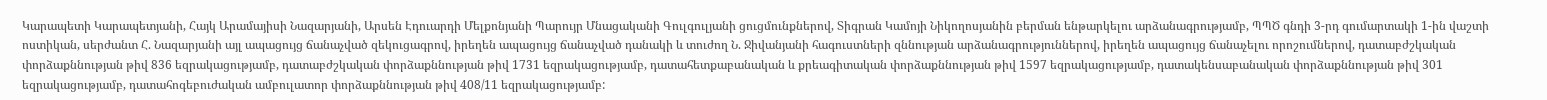Կարապետի Կարապետյանի, Հայկ Արամայիսի Նազարյանի, Արսեն Էդուարդի Մելքոնյանի Պարույր Մնացականի Գուլգուլյանի ցուցմունքներով, Տիգրան Կամոյի Նիկողոսյանին բերման ենթարկելու արձանագրությամբ, ՊՊԾ գնդի 3-րդ գումարտակի 1-ին վաշտի ոստիկան, սերժանտ Հ. Նազարյանի այլ ապացույց ճանաչված զեկուցագրով, իրեղեն ապացույց ճանաչված դանակի և տուժող Ն. Ջիվանյանի հագուստների զննության արձանագրություններով, իրեղեն ապացույց ճանաչելու որոշումներով, դատաբժշկական փորձաքննության թիվ 836 եզրակացությամբ, դատաբժշկական փորձաքննության թիվ 1731 եզրակացությամբ, դատահետքաբանական և քրեագիտական փորձաքննության թիվ 1597 եզրակացությամբ, դատակենսաբանական փորձաքննության թիվ 301 եզրակացությամբ, դատահոգեբուժական ամբուլատոր փորձաքննության թիվ 408/11 եզրակացությամբ: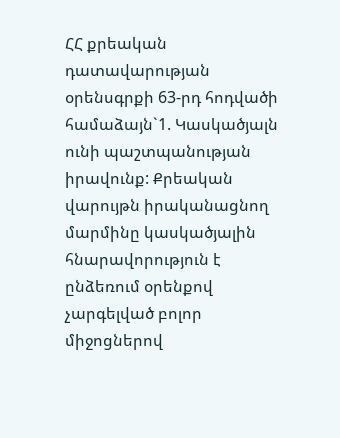ՀՀ քրեական դատավարության օրենսգրքի 63-րդ հոդվածի համաձայն`1. Կասկածյալն ունի պաշտպանության իրավունք: Քրեական վարույթն իրականացնող մարմինը կասկածյալին հնարավորություն է ընձեռում օրենքով չարգելված բոլոր միջոցներով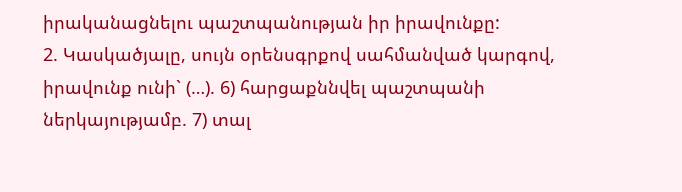իրականացնելու պաշտպանության իր իրավունքը:
2. Կասկածյալը, սույն օրենսգրքով սահմանված կարգով, իրավունք ունի` (…). 6) հարցաքննվել պաշտպանի ներկայությամբ. 7) տալ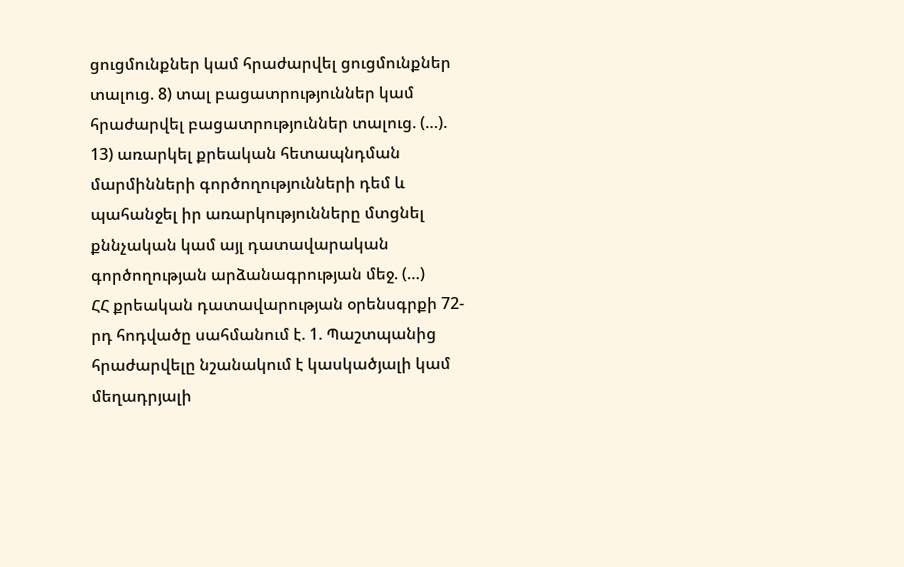ցուցմունքներ կամ հրաժարվել ցուցմունքներ տալուց. 8) տալ բացատրություններ կամ հրաժարվել բացատրություններ տալուց. (…). 13) առարկել քրեական հետապնդման մարմինների գործողությունների դեմ և պահանջել իր առարկությունները մտցնել քննչական կամ այլ դատավարական գործողության արձանագրության մեջ. (…)
ՀՀ քրեական դատավարության օրենսգրքի 72-րդ հոդվածը սահմանում է. 1. Պաշտպանից հրաժարվելը նշանակում է կասկածյալի կամ մեղադրյալի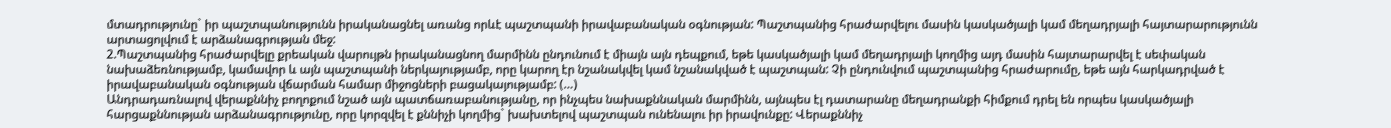մտադրությունը` իր պաշտպանությունն իրականացնել առանց որևէ պաշտպանի իրավաբանական օգնության: Պաշտպանից հրաժարվելու մասին կասկածյալի կամ մեղադրյալի հայտարարությունն արտացոլվում է արձանագրության մեջ:
2.Պաշտպանից հրաժարվելը քրեական վարույթն իրականացնող մարմինն ընդունում է միայն այն դեպքում, եթե կասկածյալի կամ մեղադրյալի կողմից այդ մասին հայտարարվել է սեփական նախաձեռնությամբ, կամավոր և այն պաշտպանի ներկայությամբ, որը կարող էր նշանակվել կամ նշանակված է պաշտպան: Չի ընդունվում պաշտպանից հրաժարումը, եթե այն հարկադրված է իրավաբանական օգնության վճարման համար միջոցների բացակայությամբ: (…)
Անդրադառնալով վերաքննիչ բողոքում նշած այն պատճառաբանությանը, որ ինչպես նախաքննական մարմինն, այնպես էլ դատարանը մեղադրանքի հիմքում դրել են որպես կասկածյալի հարցաքննության արձանագրությունը, որը կորզվել է քննիչի կողմից` խախտելով պաշտպան ունենալու իր իրավունքը: Վերաքննիչ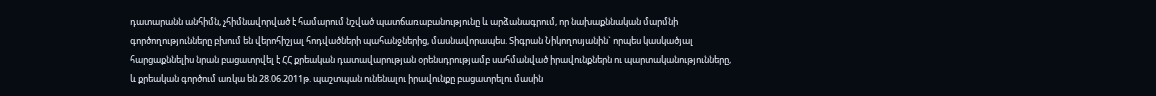դատարանն անհիմն, չհիմնավորված է համարում նշված պատճառաբանությունը և արձանագրում, որ նախաքննական մարմնի գործողությունները բխում են վերոհիշյալ հոդվածների պահանջներից, մասնավորապես. Տիգրան Նիկողոսյանին` որպես կասկածյալ հարցաքննելիս նրան բացատրվել է ՀՀ քրեական դատավարության օրենսդրությամբ սահմանված իրավունքներն ու պարտականությունները, և քրեական գործում առկա են 28.06.2011թ. պաշտպան ունենալու իրավունքը բացատրելու մասին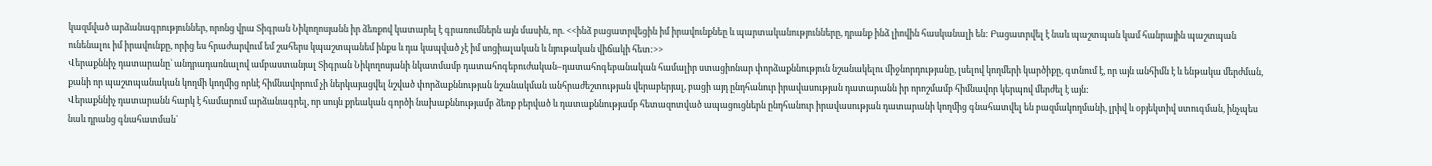կազմված արձանագրություններ, որոնց վրա Տիգրան Նիկողոսյանն իր ձեռքով կատարել է գրառումներն այն մասին, որ. <<ինձ բացատրվեցին իմ իրավունքնեը և պարտականությունները, դրանք ինձ լիովին հասկանալի են: Բացատրվել է նաև պաշտպան կամ հանրային պաշտպան ունենալու իմ իրավունքը, որից ես հրաժարվում եմ շահերս կպաշտպանեմ ինքս և դա կապված չէ իմ սոցիալական և նյութական վիճակի հետ:>>
Վերաքննիչ դատարանը` անդրադառնալով ամբաստանյալ Տիգրան Նիկողոսյանի նկատմամբ դատահոգեբուժական–դատահոգեբանական համալիր ստացիոնար փորձաքննություն նշանակելու միջնորդությանը, լսելով կողմերի կարծիքը, գտնում է, որ այն անհիմն է և ենթակա մերժման, քանի որ պաշտպանական կողմի կողմից որևէ հիմնավորում չի ներկայացվել նշված փորձաքննության նշանակման անհրաժեշտության վերաբերյալ, բացի այդ ընդհանուր իրավասության դատարանն իր որոշմամբ հիմնավոր կերպով մերժել է այն:
Վերաքննիչ դատարանն հարկ է համարում արձանագրել, որ սույն քրեական գործի նախաքննությամբ ձեռք բերված և դատաքննությամբ հետազոտված ապացուցներն ընդհանուր իրավասության դատարանի կողմից գնահատվել են բազմակողմանի, լրիվ և օբյեկտիվ ստուգման, ինչպես նաև դրանց գնահատման`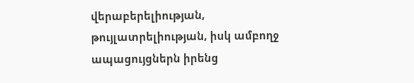վերաբերելիության, թույլատրելիության, իսկ ամբողջ ապացույցներն իրենց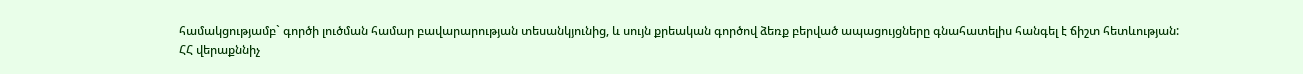համակցությամբ` գործի լուծման համար բավարարության տեսանկյունից, և սույն քրեական գործով ձեռք բերված ապացույցները գնահատելիս հանգել է ճիշտ հետևության:
ՀՀ վերաքննիչ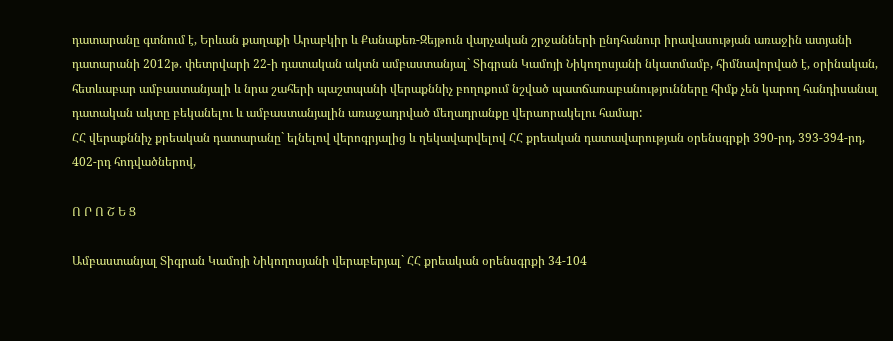դատարանը գտնում է, Երևան քաղաքի Արաբկիր և Քանաքեռ-Զեյթուն վարչական շրջանների ընդհանուր իրավասության առաջին ատյանի դատարանի 2012թ. փետրվարի 22-ի դատական ակտն ամբաստանյալ` Տիգրան Կամոյի Նիկողոսյանի նկատմամբ, հիմնավորված է, օրինական, հետևաբար ամբաստանյալի և նրա շահերի պաշտպանի վերաքննիչ բողոքում նշված պատճառաբանությունները հիմք չեն կարող հանդիսանալ դատական ակտը բեկանելու և ամբաստանյալին առաջադրված մեղադրանքը վերաորակելու համար:
ՀՀ վերաքննիչ քրեական դատարանը` ելնելով վերոգրյալից և ղեկավարվելով ՀՀ քրեական դատավարության օրենսգրքի 390-րդ, 393-394-րդ, 402-րդ հոդվածներով,

Ո Ր Ո Շ Ե Ց

Ամբաստանյալ Տիգրան Կամոյի Նիկողոսյանի վերաբերյալ` ՀՀ քրեական օրենսգրքի 34-104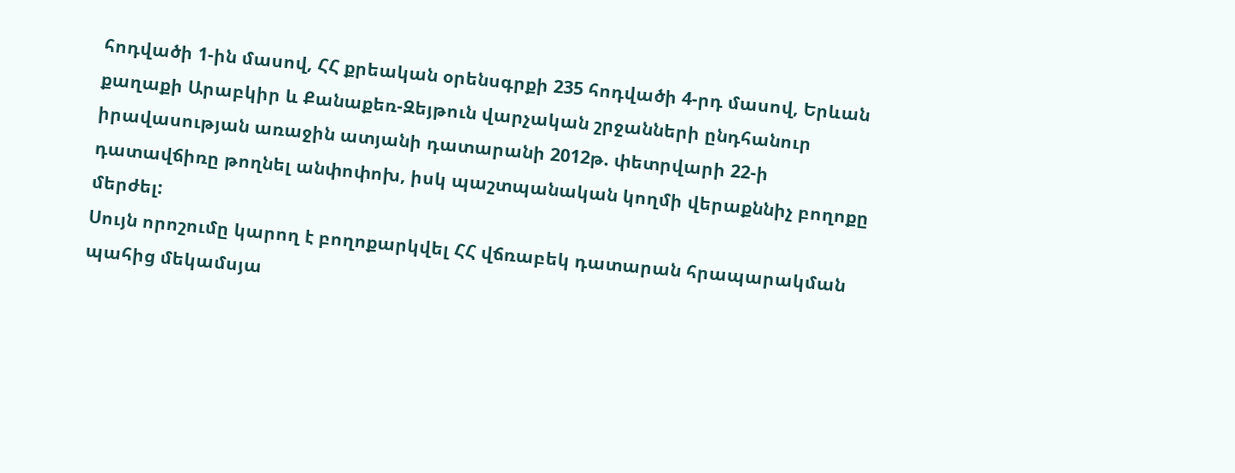հոդվածի 1-ին մասով, ՀՀ քրեական օրենսգրքի 235 հոդվածի 4-րդ մասով, Երևան քաղաքի Արաբկիր և Քանաքեռ-Զեյթուն վարչական շրջանների ընդհանուր իրավասության առաջին ատյանի դատարանի 2012թ. փետրվարի 22-ի դատավճիռը թողնել անփոփոխ, իսկ պաշտպանական կողմի վերաքննիչ բողոքը մերժել:
Սույն որոշումը կարող է բողոքարկվել ՀՀ վճռաբեկ դատարան հրապարակման պահից մեկամսյա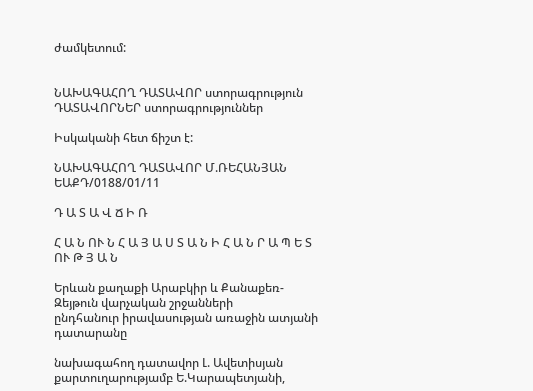ժամկետում:


ՆԱԽԱԳԱՀՈՂ ԴԱՏԱՎՈՐ ստորագրություն
ԴԱՏԱՎՈՐՆԵՐ ստորագրություններ

Իսկականի հետ ճիշտ է:

ՆԱԽԱԳԱՀՈՂ ԴԱՏԱՎՈՐ Մ.ՌԵՀԱՆՅԱՆ
ԵԱՔԴ/0188/01/11

Դ Ա Տ Ա Վ Ճ Ի Ռ

Հ Ա Ն ՈՒ Ն Հ Ա Յ Ա Ս Տ Ա Ն Ի Հ Ա Ն Ր Ա Պ Ե Տ ՈՒ Թ Յ Ա Ն

Երևան քաղաքի Արաբկիր և Քանաքեռ-Զեյթուն վարչական շրջանների
ընդհանուր իրավասության առաջին ատյանի դատարանը

նախագահող դատավոր Լ. Ավետիսյան
քարտուղարությամբ Ե.Կարապետյանի,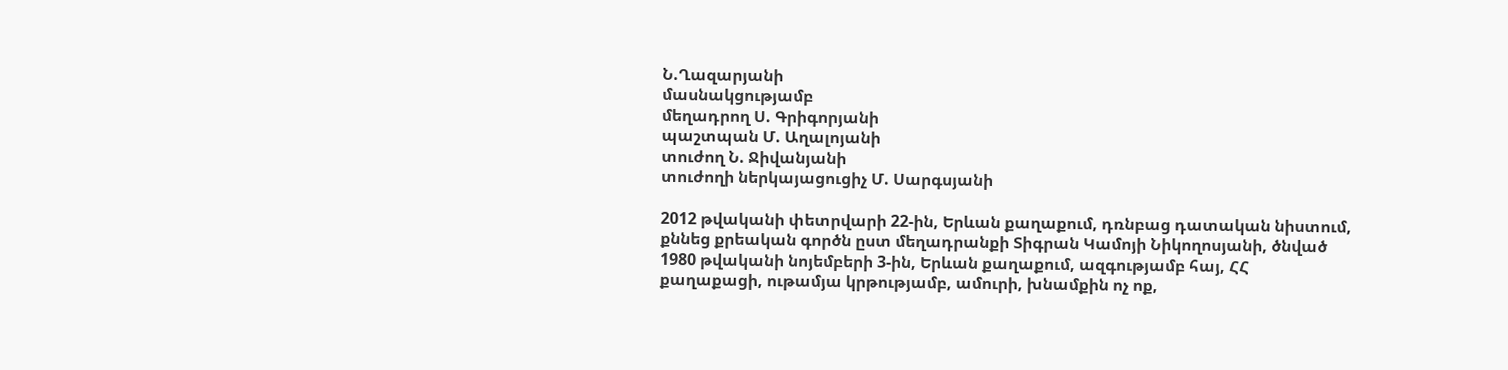Ն.Ղազարյանի
մասնակցությամբ
մեղադրող Ս. Գրիգորյանի
պաշտպան Մ. Աղալոյանի
տուժող Ն. Ջիվանյանի
տուժողի ներկայացուցիչ Մ. Սարգսյանի

2012 թվականի փետրվարի 22-ին, Երևան քաղաքում, դռնբաց դատական նիստում, քննեց քրեական գործն ըստ մեղադրանքի Տիգրան Կամոյի Նիկողոսյանի, ծնված 1980 թվականի նոյեմբերի 3-ին, Երևան քաղաքում, ազգությամբ հայ, ՀՀ քաղաքացի, ութամյա կրթությամբ, ամուրի, խնամքին ոչ ոք,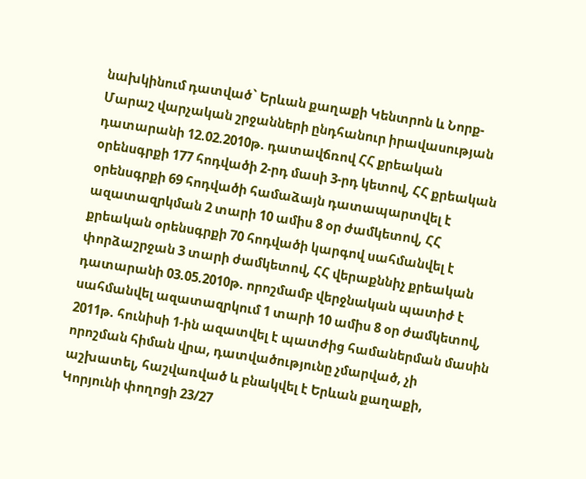նախկինում դատված` Երևան քաղաքի Կենտրոն և Նորք-Մարաշ վարչական շրջանների ընդհանուր իրավասության դատարանի 12.02.2010թ. դատավճռով ՀՀ քրեական օրենսգրքի 177 հոդվածի 2-րդ մասի 3-րդ կետով, ՀՀ քրեական օրենսգրքի 69 հոդվածի համաձայն դատապարտվել է ազատազրկման 2 տարի 10 ամիս 8 օր ժամկետով, ՀՀ քրեական օրենսգրքի 70 հոդվածի կարգով սահմանվել է փորձաշրջան 3 տարի ժամկետով, ՀՀ վերաքննիչ քրեական դատարանի 03.05.2010թ. որոշմամբ վերջնական պատիժ է սահմանվել ազատազրկում 1 տարի 10 ամիս 8 օր ժամկետով, 2011թ. հունիսի 1-ին ազատվել է պատժից համաներման մասին որոշման հիման վրա, դատվածությունը չմարված, չի աշխատել, հաշվառված և բնակվել է Երևան քաղաքի, Կորյունի փողոցի 23/27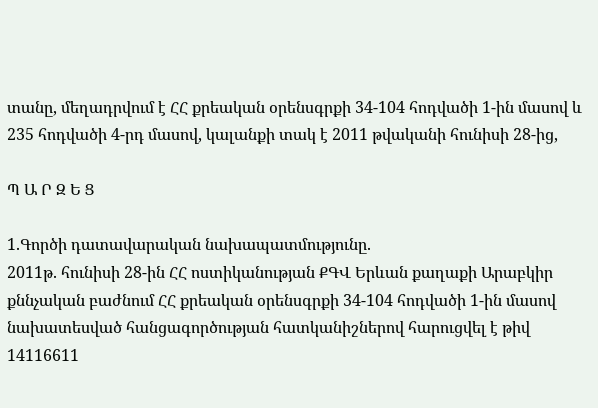տանը, մեղադրվում է ՀՀ քրեական օրենսգրքի 34-104 հոդվածի 1-ին մասով և 235 հոդվածի 4-րդ մասով, կալանքի տակ է 2011 թվականի հունիսի 28-ից,

Պ Ա Ր Զ Ե Ց

1.Գործի դատավարական նախապատմությունը.
2011թ. հունիսի 28-ին ՀՀ ոստիկանության ՔԳՎ Երևան քաղաքի Արաբկիր քննչական բաժնում ՀՀ քրեական օրենսգրքի 34-104 հոդվածի 1-ին մասով նախատեսված հանցագործության հատկանիշներով հարուցվել է թիվ 14116611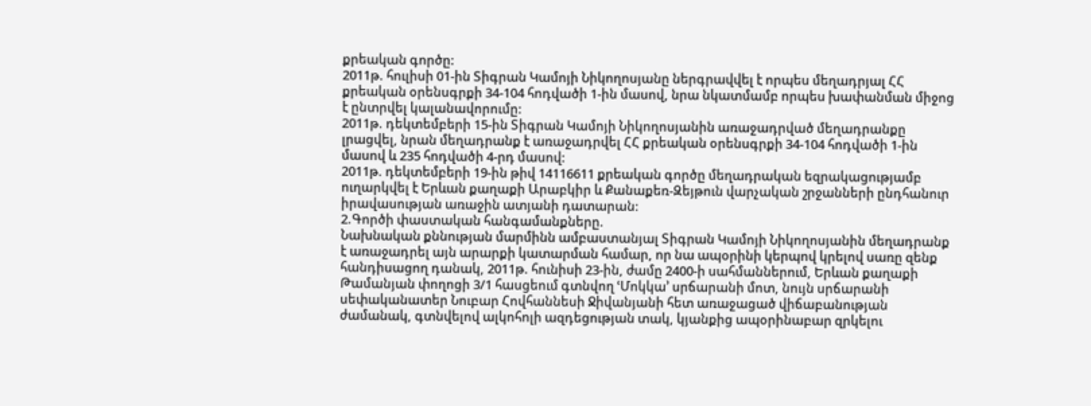քրեական գործը:
2011թ. հուլիսի 01-ին Տիգրան Կամոյի Նիկողոսյանը ներգրավվել է որպես մեղադրյալ ՀՀ քրեական օրենսգրքի 34-104 հոդվածի 1-ին մասով, նրա նկատմամբ որպես խափանման միջոց է ընտրվել կալանավորումը:
2011թ. դեկտեմբերի 15-ին Տիգրան Կամոյի Նիկողոսյանին առաջադրված մեղադրանքը լրացվել, նրան մեղադրանք է առաջադրվել ՀՀ քրեական օրենսգրքի 34-104 հոդվածի 1-ին մասով և 235 հոդվածի 4-րդ մասով:
2011թ. դեկտեմբերի 19-ին թիվ 14116611 քրեական գործը մեղադրական եզրակացությամբ ուղարկվել է Երևան քաղաքի Արաբկիր և Քանաքեռ-Զեյթուն վարչական շրջանների ընդհանուր իրավասության առաջին ատյանի դատարան:
2.Գործի փաստական հանգամանքները.
Նախնական քննության մարմինն ամբաստանյալ Տիգրան Կամոյի Նիկողոսյանին մեղադրանք է առաջադրել այն արարքի կատարման համար, որ նա ապօրինի կերպով կրելով սառը զենք հանդիսացող դանակ, 2011թ. հունիսի 23-ին, ժամը 2400-ի սահմաններում, Երևան քաղաքի Թամանյան փողոցի 3/1 հասցեում գտնվող ՙՄոկկա՚ սրճարանի մոտ, նույն սրճարանի սեփականատեր Նուբար Հովհաննեսի Ջիվանյանի հետ առաջացած վիճաբանության ժամանակ, գտնվելով ալկոհոլի ազդեցության տակ, կյանքից ապօրինաբար զրկելու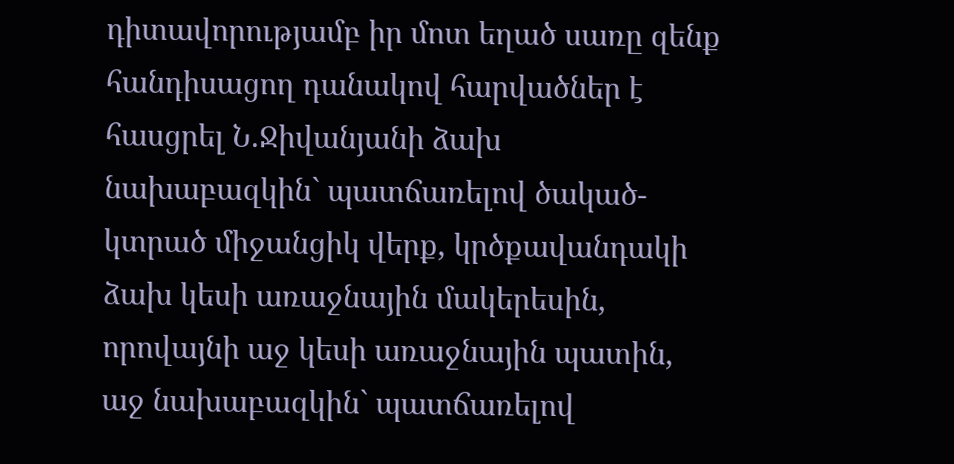դիտավորությամբ իր մոտ եղած սառը զենք հանդիսացող դանակով հարվածներ է հասցրել Ն.Ջիվանյանի ձախ նախաբազկին` պատճառելով ծակած-կտրած միջանցիկ վերք, կրծքավանդակի ձախ կեսի առաջնային մակերեսին, որովայնի աջ կեսի առաջնային պատին, աջ նախաբազկին` պատճառելով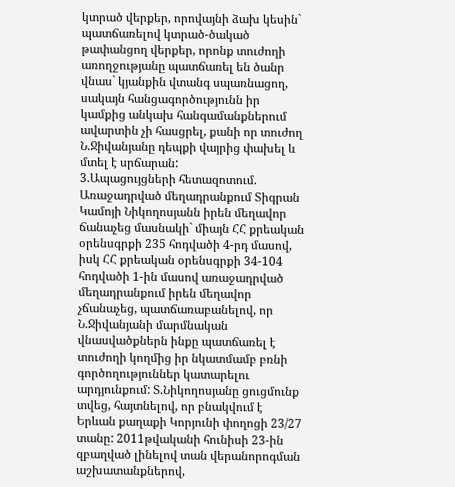կտրած վերքեր, որովայնի ձախ կեսին` պատճառելով կտրած-ծակած թափանցող վերքեր, որոնք տուժողի առողջությանը պատճառել են ծանր վնաս` կյանքին վտանգ սպառնացող, սակայն հանցագործությունն իր կամքից անկախ հանգամանքներում ավարտին չի հասցրել, քանի որ տուժող Ն.Ջիվանյանը դեպքի վայրից փախել և մտել է սրճարան:
3.Ապացույցների հետազոտում.
Առաջադրված մեղադրանքում Տիգրան Կամոյի Նիկողոսյանն իրեն մեղավոր ճանաչեց մասնակի` միայն ՀՀ քրեական օրենսգրքի 235 հոդվածի 4-րդ մասով, իսկ ՀՀ քրեական օրենսգրքի 34-104 հոդվածի 1-ին մասով առաջադրված մեղադրանքում իրեն մեղավոր չճանաչեց, պատճառաբանելով, որ Ն.Ջիվանյանի մարմնական վնասվածքներն ինքը պատճառել է տուժողի կողմից իր նկատմամբ բռնի գործողություններ կատարելու արդյունքում: Տ.Նիկողոսյանը ցուցմունք տվեց, հայտնելով, որ բնակվում է Երևան քաղաքի Կորյունի փողոցի 23/27 տանը: 2011թվականի հունիսի 23-ին զբաղված լինելով տան վերանորոգման աշխատանքներով,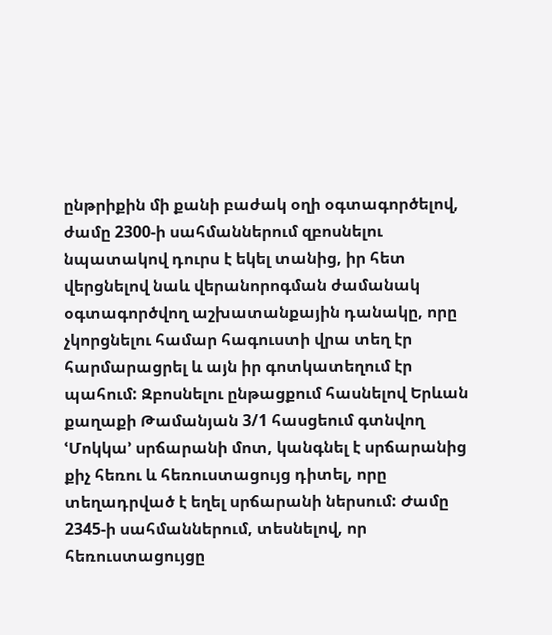ընթրիքին մի քանի բաժակ օղի օգտագործելով, ժամը 2300-ի սահմաններում զբոսնելու նպատակով դուրս է եկել տանից, իր հետ վերցնելով նաև վերանորոգման ժամանակ օգտագործվող աշխատանքային դանակը, որը չկորցնելու համար հագուստի վրա տեղ էր հարմարացրել և այն իր գոտկատեղում էր պահում: Զբոսնելու ընթացքում հասնելով Երևան քաղաքի Թամանյան 3/1 հասցեում գտնվող ՙՄոկկա՚ սրճարանի մոտ, կանգնել է սրճարանից քիչ հեռու և հեռուստացույց դիտել, որը տեղադրված է եղել սրճարանի ներսում: Ժամը 2345-ի սահմաններում, տեսնելով, որ հեռուստացույցը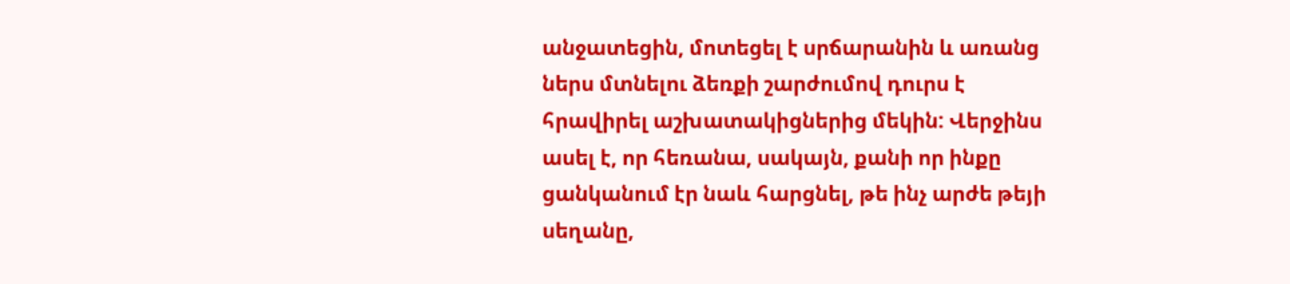անջատեցին, մոտեցել է սրճարանին և առանց ներս մտնելու ձեռքի շարժումով դուրս է հրավիրել աշխատակիցներից մեկին: Վերջինս ասել է, որ հեռանա, սակայն, քանի որ ինքը ցանկանում էր նաև հարցնել, թե ինչ արժե թեյի սեղանը,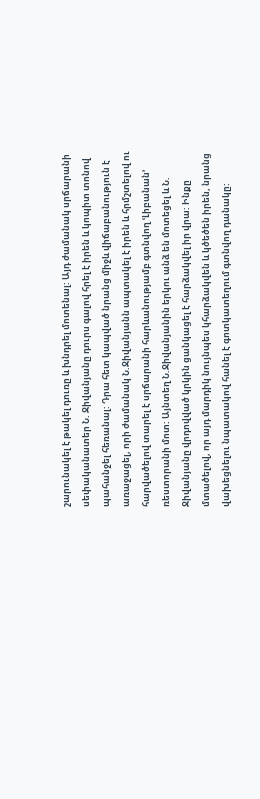շարունակել է թակել դուռը և խնդրել մոտենալ: Այդ ժամանակ սրճարանի սեփականատեր Ն. Ջիվանյանը դուրս գալով հրել է իրեն և կոպիտ տոնով պահանջել հեռանալ: Դրա հետ կապված նրանց միջև վիճաբանություն է առաջացել, որի ժամանակ Ն.Ջիվանյանն ապտակել է իրեն և հրմշտելով ու հարվածելով տարել է սրճարանի հարևանությամբ գտնվող ՙԼիբանան՚ ռեստորանի մոտ: Այնտեղ Ն.Ջիվանյանին երկու անձ են մոտեցել և Ն. Ջիվանյանը վրդովված կրկին ցանկացել է հարձակվել իր վրա: Ինքը մտածելով, որ այդ մարդիկ նույնպես կհարձակվեն և կծեծեն իրեն, նրանց վախեցնելու նպատակով հանել է գոտկատեղում գտնվող դանակը: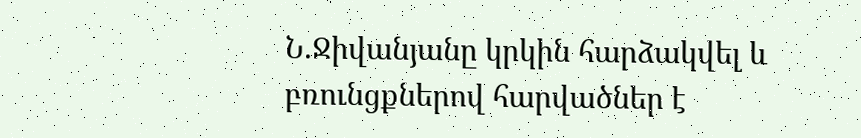Ն.Ջիվանյանը կրկին հարձակվել և բռունցքներով հարվածներ է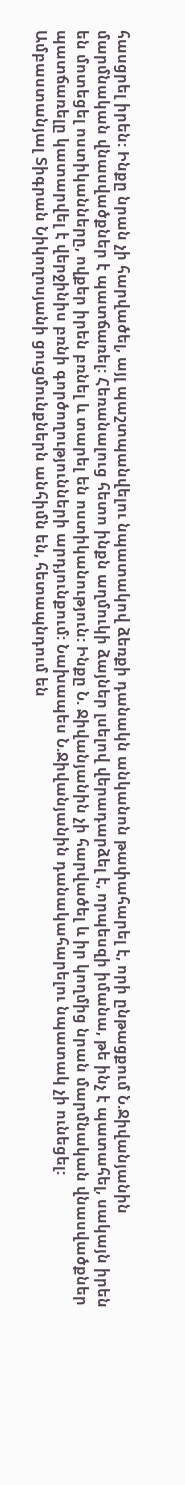հասցրել իրեն: Ինքը նրան չի հարվածել, այլ պաշտպանվելու նպատակով ձեռքի դանակն անկանոն թափահարել է, որի ընթացքում Ն.Ջիվանյանին մարմնական վնասվածքներ է պատճառել: Հեռանալուց հետո ինքն աղմուկի ձայներ լսելով վերադարձել է, որպեսզի իմանա, թե ինչ է պատահել, սակայն իրեն են մոտեցել ոստիկանները, ովքեր իրեն բռնել և տարել են ոստիկանություն: Ինքը Ն. Ջիվանյանին չի հարվածել և իր կողմից նրան մարմնական վնասվածքներ պատճառելը կատարվել է վերջինիս բռնի գործողությունների արդյունքում: Նախապես Ն.Ջիվանյանին դանակահարելու նպատակ չի ունեցել:
Ամբաստանյալ Տիգրան Նիկողոսյանի ցուցմունքներն անհիմն են, հետապնդում են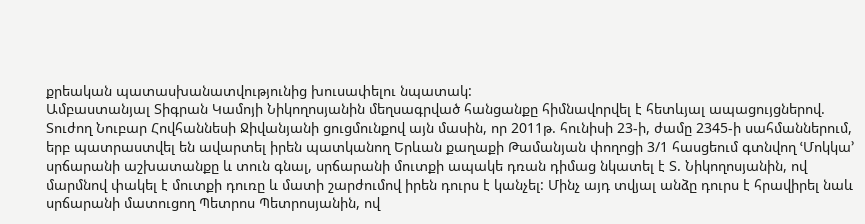քրեական պատասխանատվությունից խուսափելու նպատակ:
Ամբաստանյալ Տիգրան Կամոյի Նիկողոսյանին մեղսագրված հանցանքը հիմնավորվել է հետևյալ ապացույցներով.
Տուժող Նուբար Հովհաննեսի Ջիվանյանի ցուցմունքով այն մասին, որ 2011թ. հունիսի 23-ի, ժամը 2345-ի սահմաններում, երբ պատրաստվել են ավարտել իրեն պատկանող Երևան քաղաքի Թամանյան փողոցի 3/1 հասցեում գտնվող ՙՄոկկա՚ սրճարանի աշխատանքը և տուն գնալ, սրճարանի մուտքի ապակե դռան դիմաց նկատել է Տ. Նիկողոսյանին, ով մարմնով փակել է մուտքի դուռը և մատի շարժումով իրեն դուրս է կանչել: Մինչ այդ տվյալ անձը դուրս է հրավիրել նաև սրճարանի մատուցող Պետրոս Պետրոսյանին, ով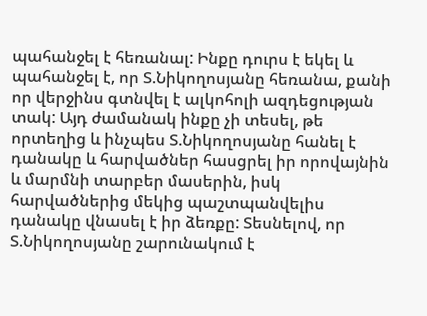պահանջել է հեռանալ: Ինքը դուրս է եկել և պահանջել է, որ Տ.Նիկողոսյանը հեռանա, քանի որ վերջինս գտնվել է ալկոհոլի ազդեցության տակ: Այդ ժամանակ ինքը չի տեսել, թե որտեղից և ինչպես Տ.Նիկողոսյանը հանել է դանակը և հարվածներ հասցրել իր որովայնին և մարմնի տարբեր մասերին, իսկ հարվածներից մեկից պաշտպանվելիս դանակը վնասել է իր ձեռքը: Տեսնելով, որ Տ.Նիկողոսյանը շարունակում է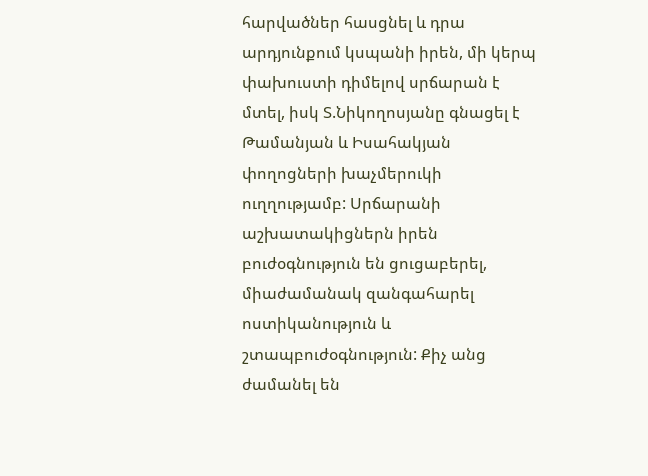հարվածներ հասցնել և դրա արդյունքում կսպանի իրեն, մի կերպ փախուստի դիմելով սրճարան է մտել, իսկ Տ.Նիկողոսյանը գնացել է Թամանյան և Իսահակյան փողոցների խաչմերուկի ուղղությամբ: Սրճարանի աշխատակիցներն իրեն բուժօգնություն են ցուցաբերել, միաժամանակ զանգահարել ոստիկանություն և շտապբուժօգնություն: Քիչ անց ժամանել են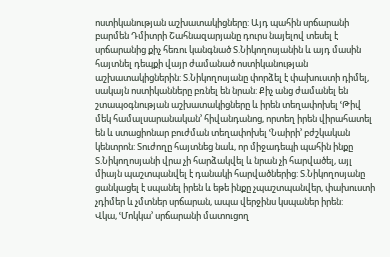ոստիկանության աշխատակիցները: Այդ պահին սրճարանի բարմեն Դմիտրի Շահնազարյանը դուրս նայելով տեսել է սրճարանից քիչ հեռու կանգնած Տ.Նիկողոսյանին և այդ մասին հայտնել դեպքի վայր ժամանած ոստիկանության աշխատակիցներին: Տ.Նիկողոսյանը փորձել է փախուստի դիմել, սակայն ոստիկանները բռնել են նրան: Քիչ անց ժամանել են շտապօգնության աշխատակիցները և իրեն տեղափոխել ՙԹիվ մեկ համալսարանական՚ հիվանդանոց, որտեղ իրեն վիրահատել են և ստացիոնար բուժման տեղափոխել ՙՆաիրի՚ բժշկական կենտրոն: Տուժողը հայտնեց նաև, որ միջադեպի պահին ինքը Տ.Նիկողոսյանի վրա չի հարձակվել և նրան չի հարվածել, այլ միայն պաշտպանվել է դանակի հարվածներից: Տ.Նիկողոսյանը ցանկացել է սպանել իրեն և եթե ինքը չպաշտպանվեր, փախուստի չդիմեր և չմտներ սրճարան, ապա վերջինս կսպաներ իրեն:
Վկա, ՙՄոկկա՚ սրճարանի մատուցող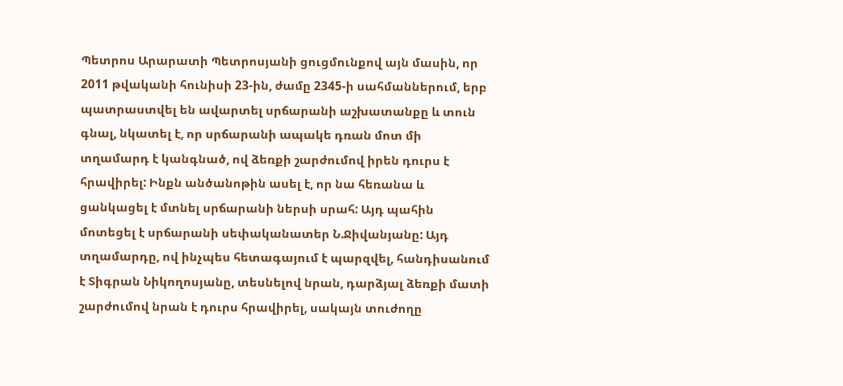Պետրոս Արարատի Պետրոսյանի ցուցմունքով այն մասին, որ 2011 թվականի հունիսի 23-ին, ժամը 2345-ի սահմաններում, երբ պատրաստվել են ավարտել սրճարանի աշխատանքը և տուն գնալ, նկատել է, որ սրճարանի ապակե դռան մոտ մի տղամարդ է կանգնած, ով ձեռքի շարժումով իրեն դուրս է հրավիրել: Ինքն անծանոթին ասել է, որ նա հեռանա և ցանկացել է մտնել սրճարանի ներսի սրահ: Այդ պահին մոտեցել է սրճարանի սեփականատեր Ն.Ջիվանյանը: Այդ տղամարդը, ով ինչպես հետագայում է պարզվել, հանդիսանում է Տիգրան Նիկողոսյանը, տեսնելով նրան, դարձյալ ձեռքի մատի շարժումով նրան է դուրս հրավիրել, սակայն տուժողը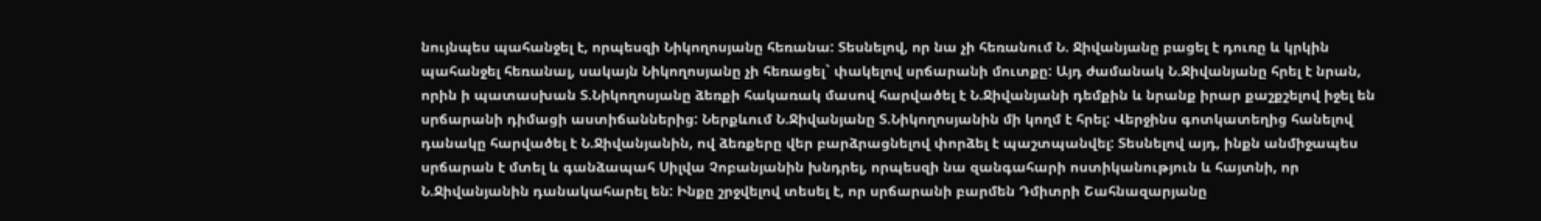նույնպես պահանջել է, որպեսզի Նիկողոսյանը հեռանա: Տեսնելով, որ նա չի հեռանում Ն. Ջիվանյանը բացել է դուռը և կրկին պահանջել հեռանալ, սակայն Նիկողոսյանը չի հեռացել` փակելով սրճարանի մուտքը: Այդ ժամանակ Ն.Ջիվանյանը հրել է նրան, որին ի պատասխան Տ.Նիկողոսյանը ձեռքի հակառակ մասով հարվածել է Ն.Ջիվանյանի դեմքին և նրանք իրար քաշքշելով իջել են սրճարանի դիմացի աստիճաններից: Ներքևում Ն.Ջիվանյանը Տ.Նիկողոսյանին մի կողմ է հրել: Վերջինս գոտկատեղից հանելով դանակը հարվածել է Ն.Ջիվանյանին, ով ձեռքերը վեր բարձրացնելով փորձել է պաշտպանվել: Տեսնելով այդ, ինքն անմիջապես սրճարան է մտել և գանձապահ Սիլվա Չոբանյանին խնդրել, որպեսզի նա զանգահարի ոստիկանություն և հայտնի, որ Ն.Ջիվանյանին դանակահարել են: Ինքը շրջվելով տեսել է, որ սրճարանի բարմեն Դմիտրի Շահնազարյանը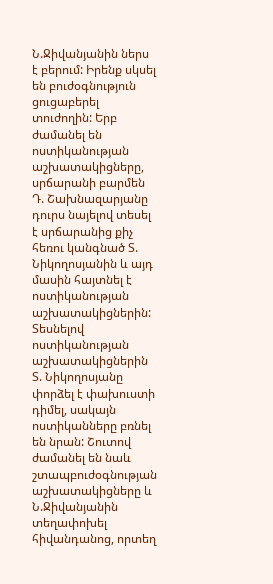Ն.Ջիվանյանին ներս է բերում: Իրենք սկսել են բուժօգնություն ցուցաբերել տուժողին: Երբ ժամանել են ոստիկանության աշխատակիցները, սրճարանի բարմեն Դ. Շախնազարյանը դուրս նայելով տեսել է սրճարանից քիչ հեռու կանգնած Տ. Նիկողոսյանին և այդ մասին հայտնել է ոստիկանության աշխատակիցներին: Տեսնելով ոստիկանության աշխատակիցներին Տ. Նիկողոսյանը փորձել է փախուստի դիմել, սակայն ոստիկանները բռնել են նրան: Շուտով ժամանել են նաև շտապբուժօգնության աշխատակիցները և Ն.Ջիվանյանին տեղափոխել հիվանդանոց, որտեղ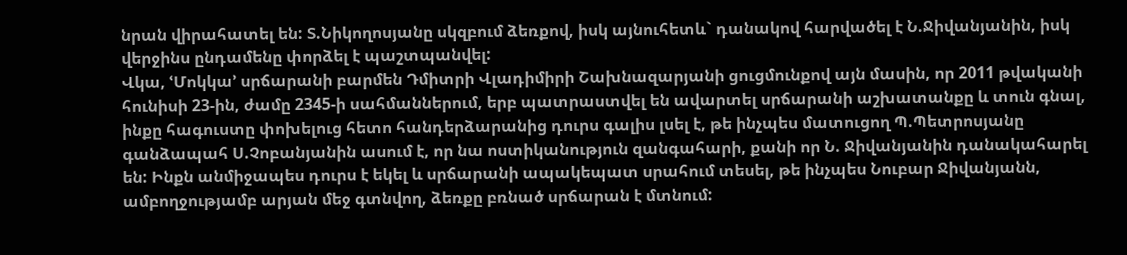նրան վիրահատել են: Տ.Նիկողոսյանը սկզբում ձեռքով, իսկ այնուհետև` դանակով հարվածել է Ն.Ջիվանյանին, իսկ վերջինս ընդամենը փորձել է պաշտպանվել:
Վկա, ՙՄոկկա՚ սրճարանի բարմեն Դմիտրի Վլադիմիրի Շախնազարյանի ցուցմունքով այն մասին, որ 2011 թվականի հունիսի 23-ին, ժամը 2345-ի սահմաններում, երբ պատրաստվել են ավարտել սրճարանի աշխատանքը և տուն գնալ, ինքը հագուստը փոխելուց հետո հանդերձարանից դուրս գալիս լսել է, թե ինչպես մատուցող Պ.Պետրոսյանը գանձապահ Ս.Չոբանյանին ասում է, որ նա ոստիկանություն զանգահարի, քանի որ Ն. Ջիվանյանին դանակահարել են: Ինքն անմիջապես դուրս է եկել և սրճարանի ապակեպատ սրահում տեսել, թե ինչպես Նուբար Ջիվանյանն, ամբողջությամբ արյան մեջ գտնվող, ձեռքը բռնած սրճարան է մտնում: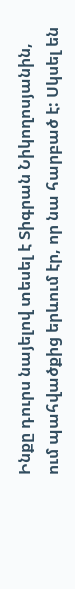Ինքը դուրս նայելով տեսել է Տիգրան Նիկողոսյանին, ում պահվածքից երևում էր, որ նա հարբած է: Սկսել են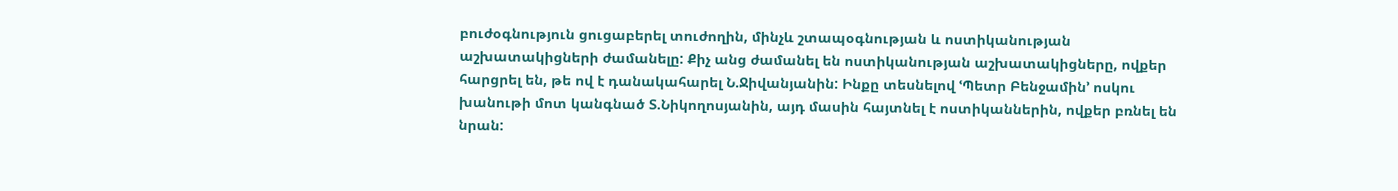բուժօգնություն ցուցաբերել տուժողին, մինչև շտապօգնության և ոստիկանության աշխատակիցների ժամանելը: Քիչ անց ժամանել են ոստիկանության աշխատակիցները, ովքեր հարցրել են, թե ով է դանակահարել Ն.Ջիվանյանին: Ինքը տեսնելով ՙՊետր Բենջամին՚ ոսկու խանութի մոտ կանգնած Տ.Նիկողոսյանին, այդ մասին հայտնել է ոստիկաններին, ովքեր բռնել են նրան: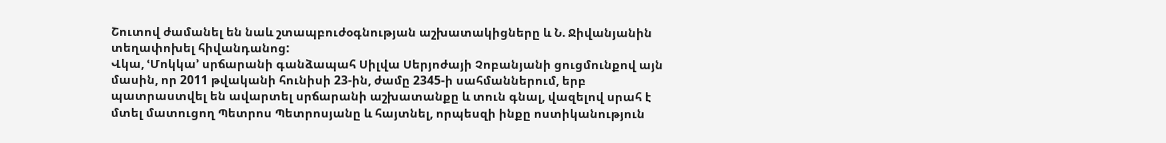Շուտով ժամանել են նաև շտապբուժօգնության աշխատակիցները և Ն. Ջիվանյանին տեղափոխել հիվանդանոց:
Վկա, ՙՄոկկա՚ սրճարանի գանձապահ Սիլվա Սերյոժայի Չոբանյանի ցուցմունքով այն մասին, որ 2011 թվականի հունիսի 23-ին, ժամը 2345-ի սահմաններում, երբ պատրաստվել են ավարտել սրճարանի աշխատանքը և տուն գնալ, վազելով սրահ է մտել մատուցող Պետրոս Պետրոսյանը և հայտնել, որպեսզի ինքը ոստիկանություն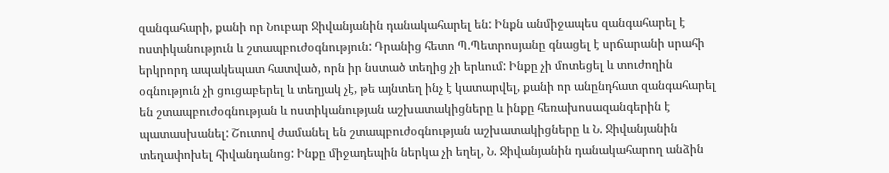զանգահարի, քանի որ Նուբար Ջիվանյանին դանակահարել են: Ինքն անմիջապես զանգահարել է ոստիկանություն և շտապբուժօգնություն: Դրանից հետո Պ.Պետրոսյանը գնացել է սրճարանի սրահի երկրորդ ապակեպատ հատված, որն իր նստած տեղից չի երևում: Ինքը չի մոտեցել և տուժողին օգնություն չի ցուցաբերել և տեղյակ չէ, թե այնտեղ ինչ է կատարվել, քանի որ անընդհատ զանգահարել են շտապբուժօգնության և ոստիկանության աշխատակիցները և ինքը հեռախոսազանգերին է պատասխանել: Շուտով ժամանել են շտապբուժօգնության աշխատակիցները և Ն. Ջիվանյանին տեղափոխել հիվանդանոց: Ինքը միջադեպին ներկա չի եղել, Ն. Ջիվանյանին դանակահարող անձին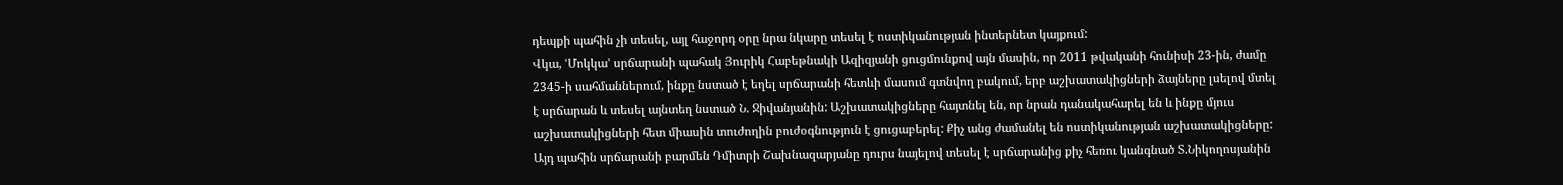դեպքի պահին չի տեսել, այլ հաջորդ օրը նրա նկարը տեսել է ոստիկանության ինտերնետ կայքում:
Վկա, ՙՄոկկա՚ սրճարանի պահակ Յուրիկ Հաբեթնակի Ազիզյանի ցուցմունքով այն մասին, որ 2011 թվականի հունիսի 23-ին, ժամը 2345-ի սահմաններում, ինքը նստած է եղել սրճարանի հետևի մասում գտնվող բակում, երբ աշխատակիցների ձայները լսելով մտել է սրճարան և տեսել այնտեղ նստած Ն. Ջիվանյանին: Աշխատակիցները հայտնել են, որ նրան դանակահարել են և ինքը մյուս աշխատակիցների հետ միասին տուժողին բուժօգնություն է ցուցաբերել: Քիչ անց ժամանել են ոստիկանության աշխատակիցները: Այդ պահին սրճարանի բարմեն Դմիտրի Շախնազարյանը դուրս նայելով տեսել է սրճարանից քիչ հեռու կանգնած Տ.Նիկողոսյանին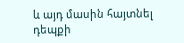և այդ մասին հայտնել դեպքի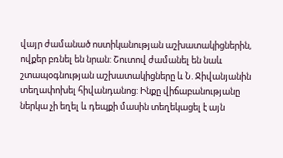վայր ժամանած ոստիկանության աշխատակիցներին, ովքեր բռնել են նրան: Շուտով ժամանել են նաև շտապօգնության աշխատակիցները և Ն. Ջիվանյանին տեղափոխել հիվանդանոց: Ինքը վիճաբանությանը ներկա չի եղել և դեպքի մասին տեղեկացել է այն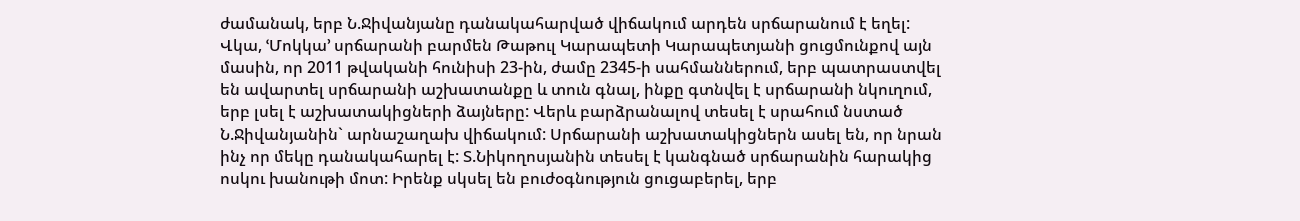ժամանակ, երբ Ն.Ջիվանյանը դանակահարված վիճակում արդեն սրճարանում է եղել:
Վկա, ՙՄոկկա՚ սրճարանի բարմեն Թաթուլ Կարապետի Կարապետյանի ցուցմունքով այն մասին, որ 2011 թվականի հունիսի 23-ին, ժամը 2345-ի սահմաններում, երբ պատրաստվել են ավարտել սրճարանի աշխատանքը և տուն գնալ, ինքը գտնվել է սրճարանի նկուղում, երբ լսել է աշխատակիցների ձայները: Վերև բարձրանալով տեսել է սրահում նստած Ն.Ջիվանյանին` արնաշաղախ վիճակում: Սրճարանի աշխատակիցներն ասել են, որ նրան ինչ որ մեկը դանակահարել է: Տ.Նիկողոսյանին տեսել է կանգնած սրճարանին հարակից ոսկու խանութի մոտ: Իրենք սկսել են բուժօգնություն ցուցաբերել, երբ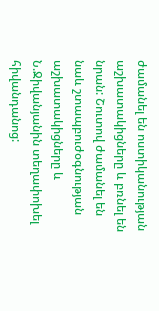ժամանել են ոստիկանության աշխատակիցները և բռնել են նրան: Շուտով ժամանել են նաև շտապբուժօգնության աշխատակիցները և Ն.Ջիվանյանին տեղափոխել հիվանդանոց: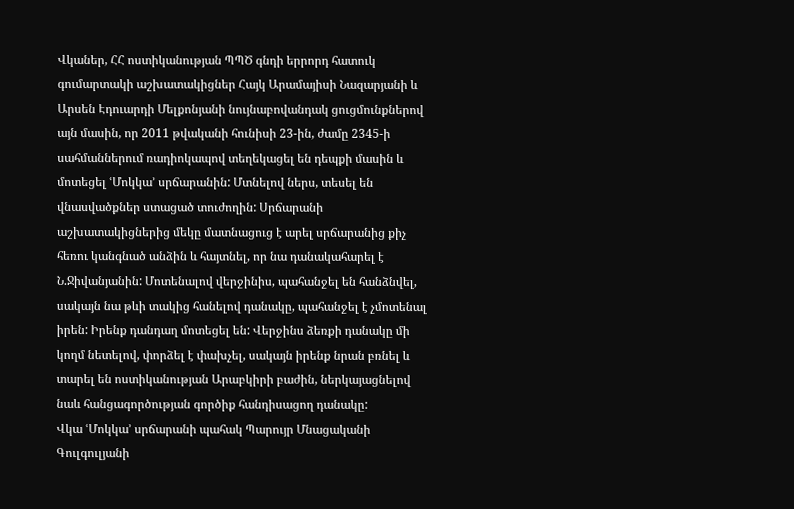Վկաներ, ՀՀ ոստիկանության ՊՊԾ գնդի երրորդ հատուկ գումարտակի աշխատակիցներ Հայկ Արամայիսի Նազարյանի և Արսեն Էդուարդի Մելքոնյանի նույնաբովանդակ ցուցմունքներով այն մասին, որ 2011 թվականի հունիսի 23-ին, ժամը 2345-ի սահմաններում ռադիոկապով տեղեկացել են դեպքի մասին և մոտեցել ՙՄոկկա՚ սրճարանին: Մտնելով ներս, տեսել են վնասվածքներ ստացած տուժողին: Սրճարանի աշխատակիցներից մեկը մատնացուց է արել սրճարանից քիչ հեռու կանգնած անձին և հայտնել, որ նա դանակահարել է Ն.Ջիվանյանին: Մոտենալով վերջինիս, պահանջել են հանձնվել, սակայն նա թևի տակից հանելով դանակը, պահանջել է չմոտենալ իրեն: Իրենք դանդաղ մոտեցել են: Վերջինս ձեռքի դանակը մի կողմ նետելով, փորձել է փախչել, սակայն իրենք նրան բռնել և տարել են ոստիկանության Արաբկիրի բաժին, ներկայացնելով նաև հանցագործության գործիք հանդիսացող դանակը:
Վկա ՙՄոկկա՚ սրճարանի պահակ Պարույր Մնացականի Գուլգուլյանի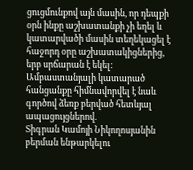ցուցմունքով այն մասին, որ դեպքի օրն ինքը աշխատանքի չի եղել և կատարվածի մասին տեղեկացել է հաջորդ օրը աշխատակիցներից, երբ սրճարան է եկել:
Ամբաստանյալի կատարած հանցանքը հիմնավորվել է նաև գործով ձեռք բերված հետևյալ ապացույցներով.
Տիգրան Կամոյի Նիկողոսյանին բերման ենթարկելու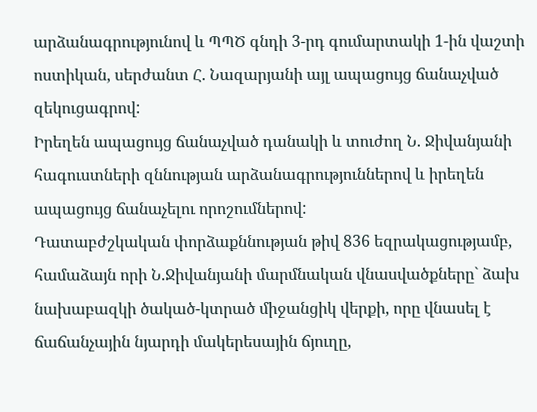արձանագրությունով և ՊՊԾ գնդի 3-րդ գումարտակի 1-ին վաշտի ոստիկան, սերժանտ Հ. Նազարյանի այլ ապացույց ճանաչված զեկուցագրով:
Իրեղեն ապացույց ճանաչված դանակի և տուժող Ն. Ջիվանյանի հագուստների զննության արձանագրություններով և իրեղեն ապացույց ճանաչելու որոշումներով:
Դատաբժշկական փորձաքննության թիվ 836 եզրակացությամբ, համաձայն որի Ն.Ջիվանյանի մարմնական վնասվածքները` ձախ նախաբազկի ծակած-կտրած միջանցիկ վերքի, որը վնասել է ճաճանչային նյարդի մակերեսային ճյուղը,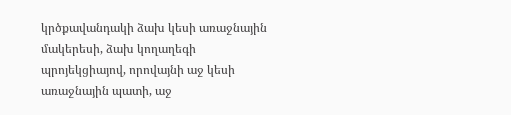կրծքավանդակի ձախ կեսի առաջնային մակերեսի, ձախ կողաղեգի պրոյեկցիայով, որովայնի աջ կեսի առաջնային պատի, աջ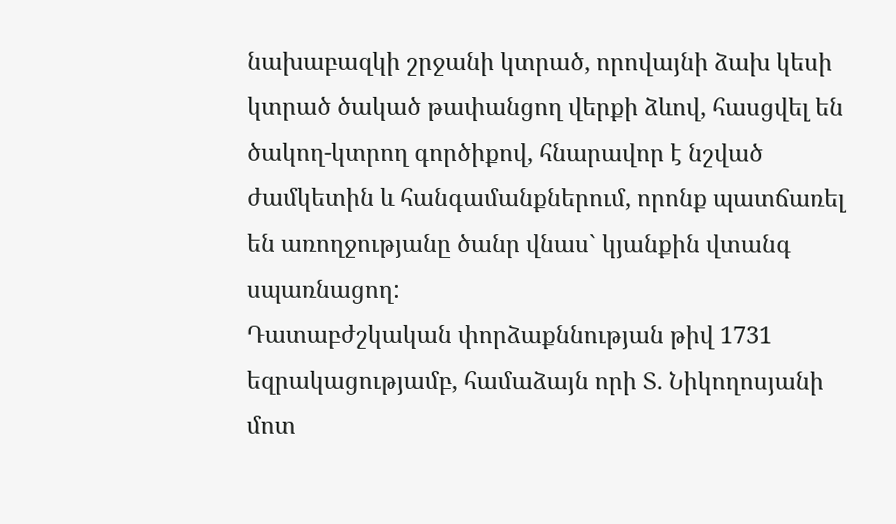նախաբազկի շրջանի կտրած, որովայնի ձախ կեսի կտրած ծակած թափանցող վերքի ձևով, հասցվել են ծակող-կտրող գործիքով, հնարավոր է նշված ժամկետին և հանգամանքներում, որոնք պատճառել են առողջությանը ծանր վնաս` կյանքին վտանգ սպառնացող:
Դատաբժշկական փորձաքննության թիվ 1731 եզրակացությամբ, համաձայն որի Տ. Նիկողոսյանի մոտ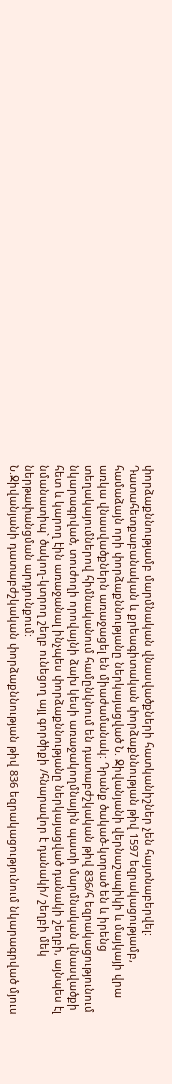փորձաքննությամբ մարմնական վնասվածքների հատկանիշներ չեն հայտնաբերվել:
Դատահետքաբանական և քրեագիտական փորձաքննության թիվ 1597 եզրակացությամբ, համաձայն որի փորձաքննությանը ներկայացված Ն. Ջիվանյանի վերնաշապիկի և մայկայի վրա առկա վնասվածքներն առաջացել են միաժամանակ: Դրանք ծակած-կտրած են և իրենց տեղակայումներով հիմնականում համընկնում են դատաբժշկական թիվ 836/հ եզրակացությունում նկարագրված, տուժողի որովայնի ձախ կեսի առաջակողմնային պատի մարմնական վնասվածքի հետ և կարող էին առաջանալ ինչպես փորձաքննությանը ներկայացված դանակի շեղբի, այնպես էլ նմանատիպ` ծակող-կտրող շեղբ ունեցող այլ գործիքի /հնարավոր է դանակի/ շեղբի մեկ ներթափանցման արդյունքում:
Ն.Ջիվանյանի դատաբժշկական փորձաքննության թիվ 836 եզրակացությունում նկարագրված մյուս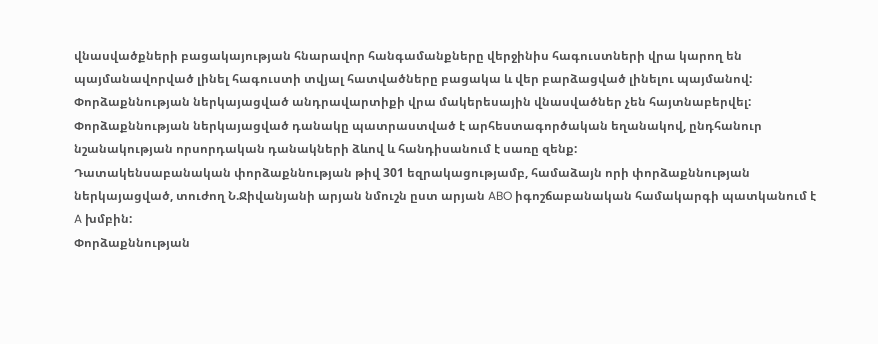վնասվածքների բացակայության հնարավոր հանգամանքները վերջինիս հագուստների վրա կարող են պայմանավորված լինել հագուստի տվյալ հատվածները բացակա և վեր բարձացված լինելու պայմանով:
Փորձաքննության ներկայացված անդրավարտիքի վրա մակերեսային վնասվածներ չեն հայտնաբերվել:
Փորձաքննության ներկայացված դանակը պատրաստված է արհեստագործական եղանակով, ընդհանուր նշանակության որսորդական դանակների ձևով և հանդիսանում է սառը զենք:
Դատակենսաբանական փորձաքննության թիվ 301 եզրակացությամբ, համաձայն որի փորձաքննության ներկայացված, տուժող Ն.Ջիվանյանի արյան նմուշն ըստ արյան ABO իգոշճաբանական համակարգի պատկանում է A խմբին:
Փորձաքննության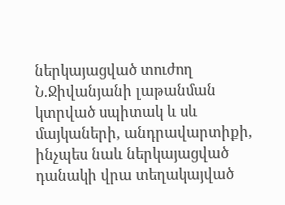ներկայացված տուժող Ն.Ջիվանյանի լաթանման կտրված սպիտակ և սև մայկաների, անդրավարտիքի, ինչպես նաև ներկայացված դանակի վրա տեղակայված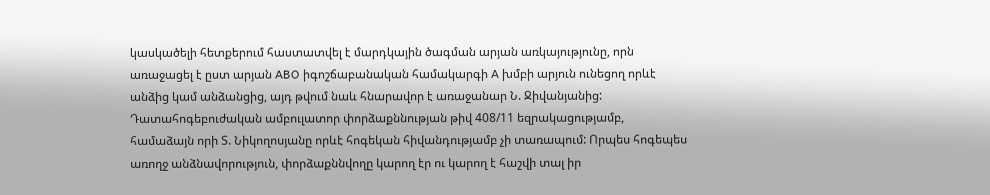կասկածելի հետքերում հաստատվել է մարդկային ծագման արյան առկայությունը, որն առաջացել է ըստ արյան ABO իգոշճաբանական համակարգի A խմբի արյուն ունեցող որևէ անձից կամ անձանցից, այդ թվում նաև հնարավոր է առաջանար Ն. Ջիվանյանից:
Դատահոգեբուժական ամբուլատոր փորձաքննության թիվ 408/11 եզրակացությամբ, համաձայն որի Տ. Նիկողոսյանը որևէ հոգեկան հիվանդությամբ չի տառապում: Որպես հոգեպես առողջ անձնավորություն, փորձաքննվողը կարող էր ու կարող է հաշվի տալ իր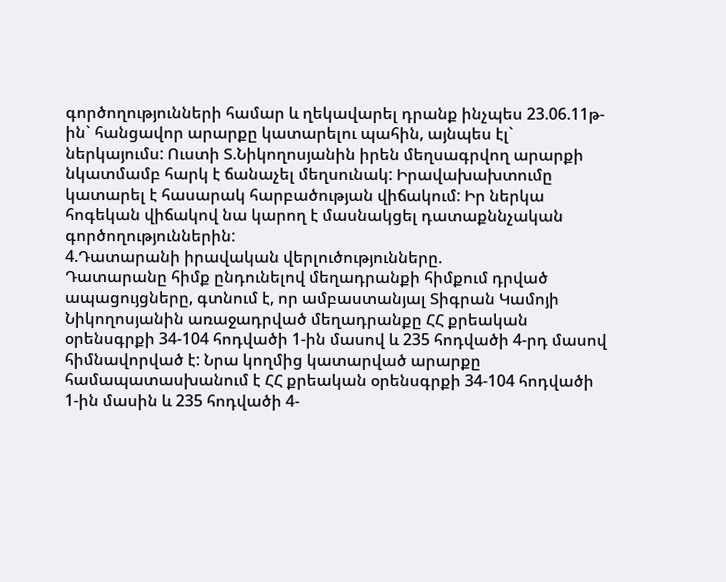գործողությունների համար և ղեկավարել դրանք ինչպես 23.06.11թ-ին` հանցավոր արարքը կատարելու պահին, այնպես էլ` ներկայումս: Ուստի Տ.Նիկողոսյանին իրեն մեղսագրվող արարքի նկատմամբ հարկ է ճանաչել մեղսունակ: Իրավախախտումը կատարել է հասարակ հարբածության վիճակում: Իր ներկա հոգեկան վիճակով նա կարող է մասնակցել դատաքննչական գործողություններին:
4.Դատարանի իրավական վերլուծությունները.
Դատարանը հիմք ընդունելով մեղադրանքի հիմքում դրված ապացույցները, գտնում է, որ ամբաստանյալ Տիգրան Կամոյի Նիկողոսյանին առաջադրված մեղադրանքը ՀՀ քրեական օրենսգրքի 34-104 հոդվածի 1-ին մասով և 235 հոդվածի 4-րդ մասով հիմնավորված է: Նրա կողմից կատարված արարքը համապատասխանում է ՀՀ քրեական օրենսգրքի 34-104 հոդվածի 1-ին մասին և 235 հոդվածի 4-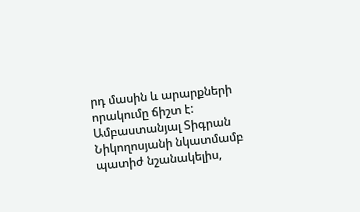րդ մասին և արարքների որակումը ճիշտ է:
Ամբաստանյալ Տիգրան Նիկողոսյանի նկատմամբ պատիժ նշանակելիս,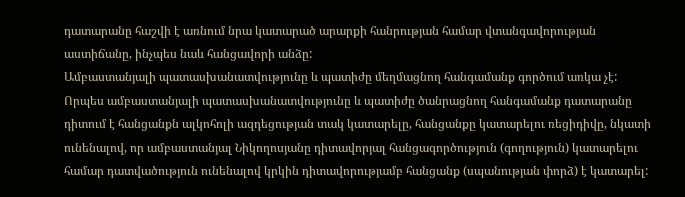դատարանը հաշվի է առնում նրա կատարած արարքի հանրության համար վտանգավորության աստիճանը, ինչպես նաև հանցավորի անձը:
Ամբաստանյալի պատասխանատվությունը և պատիժը մեղմացնող հանգամանք գործում առկա չէ:
Որպես ամբաստանյալի պատասխանատվությունը և պատիժը ծանրացնող հանգամանք դատարանը դիտում է հանցանքն ալկոհոլի ազդեցության տակ կատարելը, հանցանքը կատարելու ռեցիդիվը, նկատի ունենալով, որ ամբաստանյալ Նիկողոսյանը դիտավորյալ հանցագործություն (գողություն) կատարելու համար դատվածություն ունենալով կրկին դիտավորությամբ հանցանք (սպանության փորձ) է կատարել: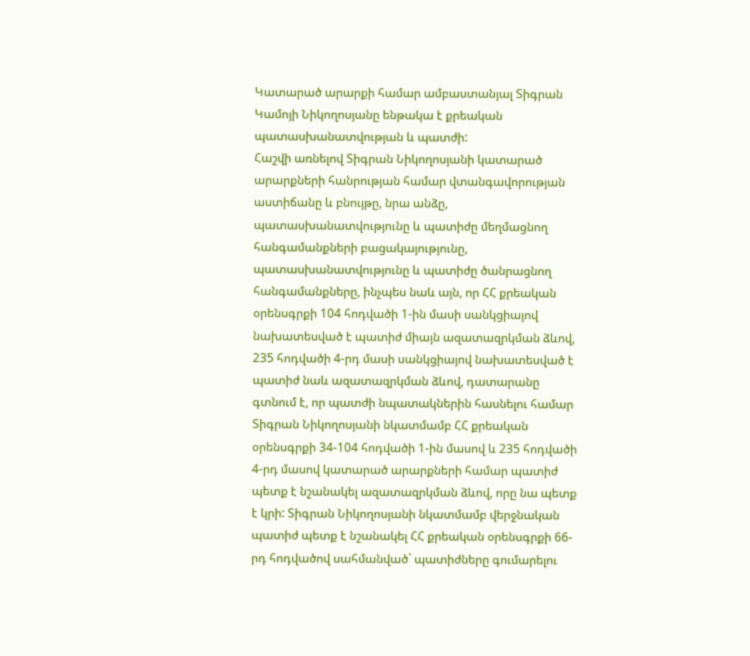Կատարած արարքի համար ամբաստանյալ Տիգրան Կամոյի Նիկողոսյանը ենթակա է քրեական պատասխանատվության և պատժի:
Հաշվի առնելով Տիգրան Նիկողոսյանի կատարած արարքների հանրության համար վտանգավորության աստիճանը և բնույթը, նրա անձը, պատասխանատվությունը և պատիժը մեղմացնող հանգամանքների բացակայությունը, պատասխանատվությունը և պատիժը ծանրացնող հանգամանքները, ինչպես նաև այն, որ ՀՀ քրեական օրենսգրքի 104 հոդվածի 1-ին մասի սանկցիայով նախատեսված է պատիժ միայն ազատազրկման ձևով, 235 հոդվածի 4-րդ մասի սանկցիայով նախատեսված է պատիժ նաև ազատազրկման ձևով, դատարանը գտնում է, որ պատժի նպատակներին հասնելու համար Տիգրան Նիկողոսյանի նկատմամբ ՀՀ քրեական օրենսգրքի 34-104 հոդվածի 1-ին մասով և 235 հոդվածի 4-րդ մասով կատարած արարքների համար պատիժ պետք է նշանակել ազատազրկման ձևով, որը նա պետք է կրի: Տիգրան Նիկողոսյանի նկատմամբ վերջնական պատիժ պետք է նշանակել ՀՀ քրեական օրենսգրքի 66-րդ հոդվածով սահմանված` պատիժները գումարելու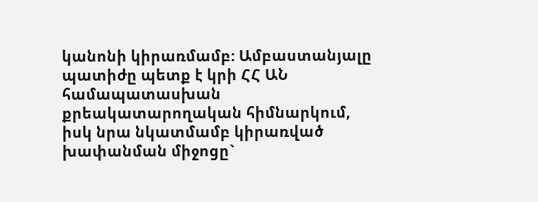կանոնի կիրառմամբ: Ամբաստանյալը պատիժը պետք է կրի ՀՀ ԱՆ համապատասխան քրեակատարողական հիմնարկում, իսկ նրա նկատմամբ կիրառված խափանման միջոցը`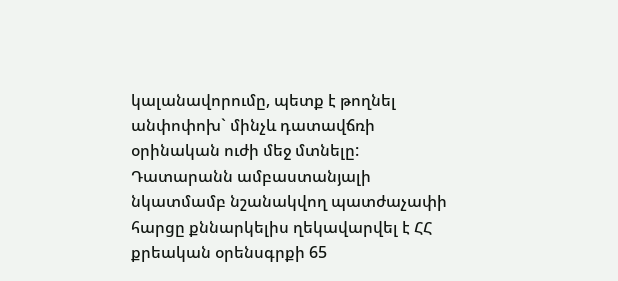կալանավորումը, պետք է թողնել անփոփոխ` մինչև դատավճռի օրինական ուժի մեջ մտնելը:
Դատարանն ամբաստանյալի նկատմամբ նշանակվող պատժաչափի հարցը քննարկելիս ղեկավարվել է ՀՀ քրեական օրենսգրքի 65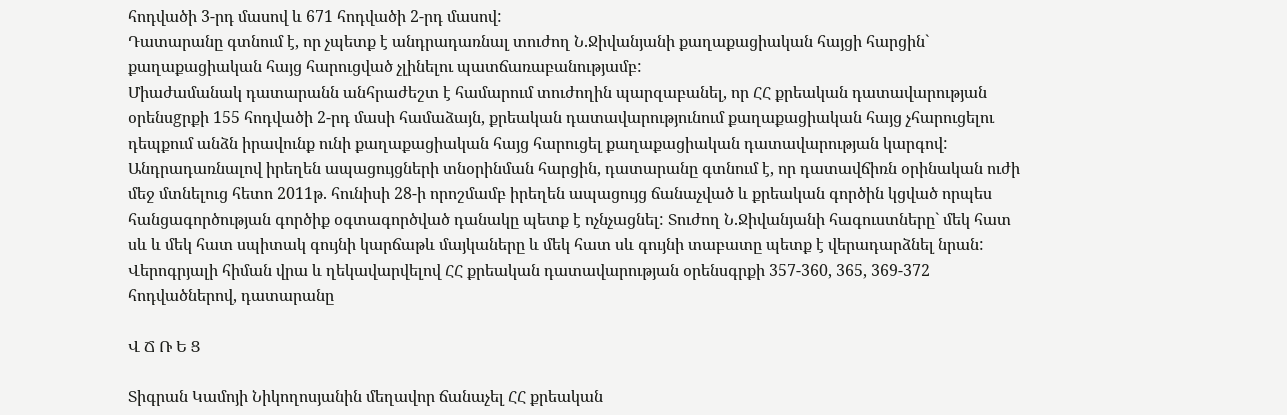հոդվածի 3-րդ մասով և 671 հոդվածի 2-րդ մասով:
Դատարանը գտնում է, որ չպետք է անդրադառնալ տուժող Ն.Ջիվանյանի քաղաքացիական հայցի հարցին` քաղաքացիական հայց հարուցված չլինելու պատճառաբանությամբ:
Միաժամանակ դատարանն անհրաժեշտ է համարում տուժողին պարզաբանել, որ ՀՀ քրեական դատավարության օրենսgրքի 155 հոդվածի 2-րդ մասի համաձայն, քրեական դատավարությունում քաղաքացիական հայց չհարուցելու դեպքում անձն իրավունք ունի քաղաքացիական հայց հարուցել քաղաքացիական դատավարության կարգով:
Անդրադառնալով իրեղեն ապացույցների տնօրինման հարցին, դատարանը գտնում է, որ դատավճիռն օրինական ուժի մեջ մտնելուց հետո 2011թ. հունիսի 28-ի որոշմամբ իրեղեն ապացույց ճանաչված և քրեական գործին կցված որպես հանցագործության գործիք օգտագործված դանակը պետք է ոչնչացնել: Տուժող Ն.Ջիվանյանի հագուստները` մեկ հատ սև և մեկ հատ սպիտակ գույնի կարճաթև մայկաները և մեկ հատ սև գույնի տաբատը պետք է վերադարձնել նրան:
Վերոգրյալի հիման վրա և ղեկավարվելով ՀՀ քրեական դատավարության օրենսգրքի 357-360, 365, 369-372 հոդվածներով, դատարանը

Վ Ճ Ռ Ե Ց

Տիգրան Կամոյի Նիկողոսյանին մեղավոր ճանաչել ՀՀ քրեական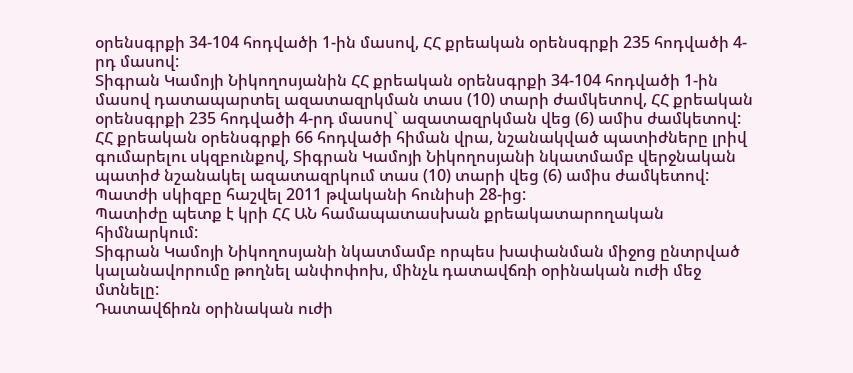օրենսգրքի 34-104 հոդվածի 1-ին մասով, ՀՀ քրեական օրենսգրքի 235 հոդվածի 4-րդ մասով:
Տիգրան Կամոյի Նիկողոսյանին ՀՀ քրեական օրենսգրքի 34-104 հոդվածի 1-ին մասով դատապարտել ազատազրկման տաս (10) տարի ժամկետով, ՀՀ քրեական օրենսգրքի 235 հոդվածի 4-րդ մասով` ազատազրկման վեց (6) ամիս ժամկետով:
ՀՀ քրեական օրենսգրքի 66 հոդվածի հիման վրա, նշանակված պատիժները լրիվ գումարելու սկզբունքով, Տիգրան Կամոյի Նիկողոսյանի նկատմամբ վերջնական պատիժ նշանակել ազատազրկում տաս (10) տարի վեց (6) ամիս ժամկետով:
Պատժի սկիզբը հաշվել 2011 թվականի հունիսի 28-ից:
Պատիժը պետք է կրի ՀՀ ԱՆ համապատասխան քրեակատարողական հիմնարկում:
Տիգրան Կամոյի Նիկողոսյանի նկատմամբ որպես խափանման միջոց ընտրված կալանավորումը թողնել անփոփոխ, մինչև դատավճռի օրինական ուժի մեջ մտնելը:
Դատավճիռն օրինական ուժի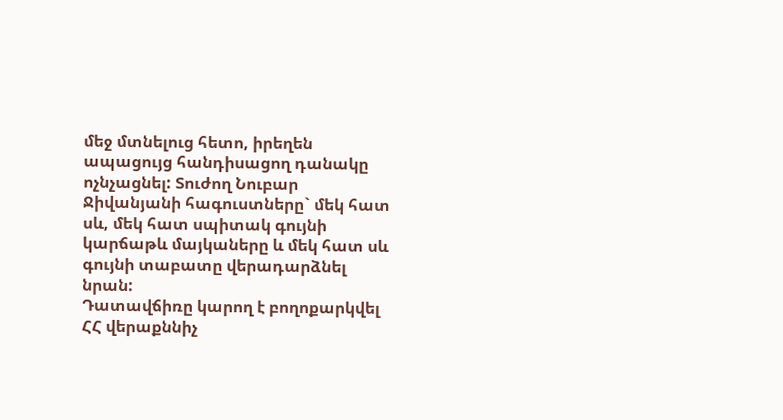մեջ մտնելուց հետո, իրեղեն ապացույց հանդիսացող դանակը ոչնչացնել: Տուժող Նուբար Ջիվանյանի հագուստները` մեկ հատ սև, մեկ հատ սպիտակ գույնի կարճաթև մայկաները և մեկ հատ սև գույնի տաբատը վերադարձնել նրան:
Դատավճիռը կարող է բողոքարկվել ՀՀ վերաքննիչ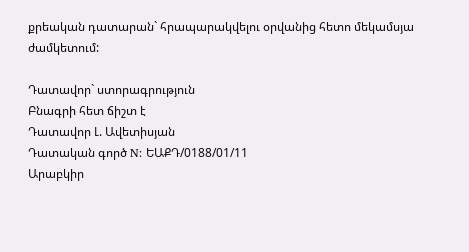քրեական դատարան` հրապարակվելու օրվանից հետո մեկամսյա ժամկետում:

Դատավոր` ստորագրություն
Բնագրի հետ ճիշտ է
Դատավոր Լ. Ավետիսյան
Դատական գործ N: ԵԱՔԴ/0188/01/11
Արաբկիր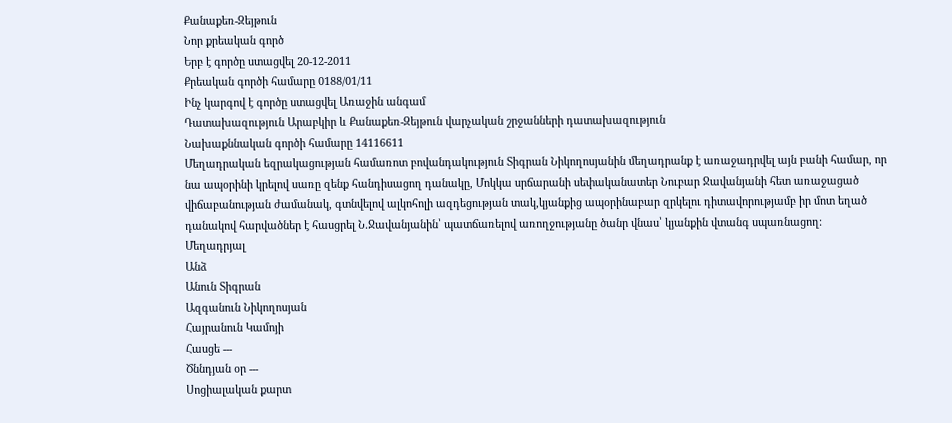Քանաքեռ-Զեյթուն
Նոր քրեական գործ
Երբ է գործը ստացվել 20-12-2011
Քրեական գործի համարը 0188/01/11
Ինչ կարգով է գործը ստացվել Առաջին անգամ
Դատախազություն Արաբկիր և Քանաքեռ-Զեյթուն վարչական շրջանների դատախազություն
Նախաքննական գործի համարը 14116611
Մեղադրական եզրակացության համառոտ բովանդակություն Տիգրան Նիկողոսյանին մեղադրանք է առաջադրվել այն բանի համար, որ նա ապօրինի կրելով սառը զենք հանդիսացող դանակը, Մոկկա սրճարանի սեփականատեր Նուբար Ջավանյանի հետ առաջացած վիճաբանության ժամանակ, գտնվելով ալկոհոլի ազդեցության տակ,կյանքից ապօրինաբար զրկելու դիտավորությամբ իր մոտ եղած դանակով հարվածներ է հասցրել Ն.Ջավանյանին՝ պատճառելով առողջությանը ծանր վնաս՝ կյանքին վտանգ սպառնացող։
Մեղադրյալ
Անձ
Անուն Տիգրան
Ազգանուն Նիկողոսյան
Հայրանուն Կամոյի
Հասցե ---
Ծննդյան օր ---
Սոցիալական քարտ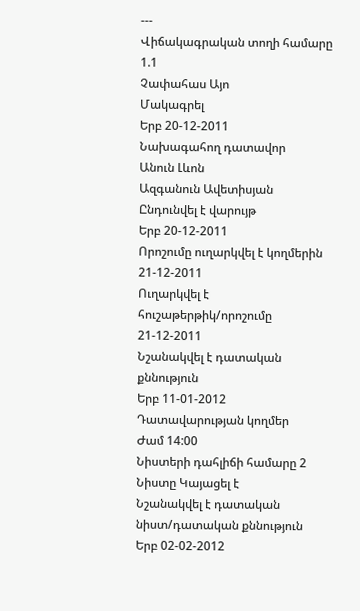---
Վիճակագրական տողի համարը 1.1
Չափահաս Այո
Մակագրել
Երբ 20-12-2011
Նախագահող դատավոր
Անուն Լևոն
Ազգանուն Ավետիսյան
Ընդունվել է վարույթ
Երբ 20-12-2011
Որոշումը ուղարկվել է կողմերին 21-12-2011
Ուղարկվել է հուշաթերթիկ/որոշումը 21-12-2011
Նշանակվել է դատական քննություն
Երբ 11-01-2012
Դատավարության կողմեր
Ժամ 14:00
Նիստերի դահլիճի համարը 2
Նիստը Կայացել է
Նշանակվել է դատական նիստ/դատական քննություն
Երբ 02-02-2012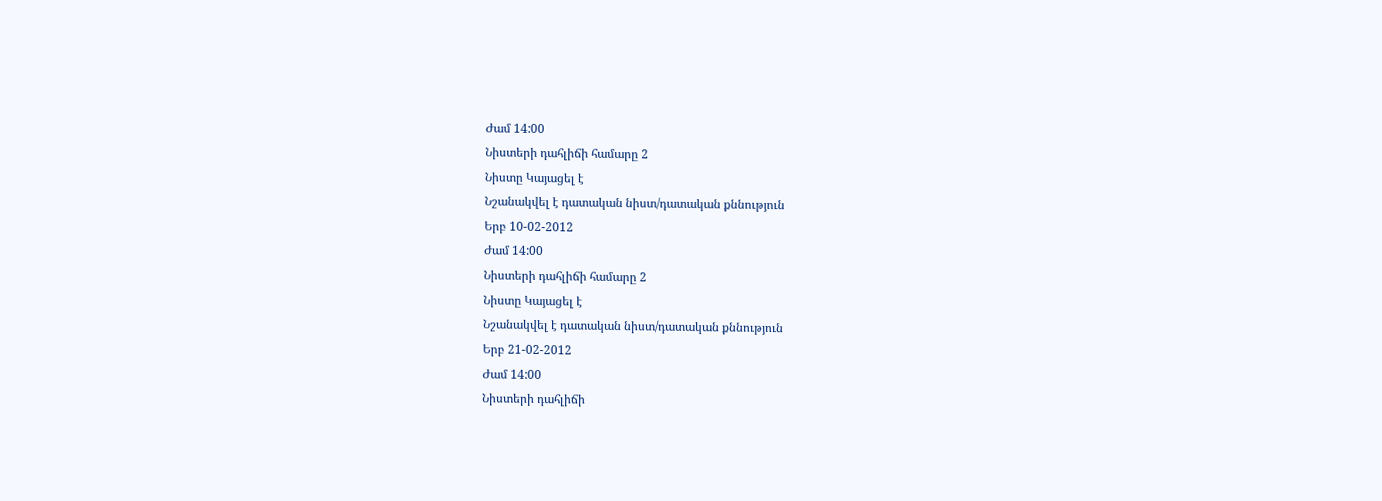Ժամ 14:00
Նիստերի դահլիճի համարը 2
Նիստը Կայացել է
Նշանակվել է դատական նիստ/դատական քննություն
Երբ 10-02-2012
Ժամ 14:00
Նիստերի դահլիճի համարը 2
Նիստը Կայացել է
Նշանակվել է դատական նիստ/դատական քննություն
Երբ 21-02-2012
Ժամ 14:00
Նիստերի դահլիճի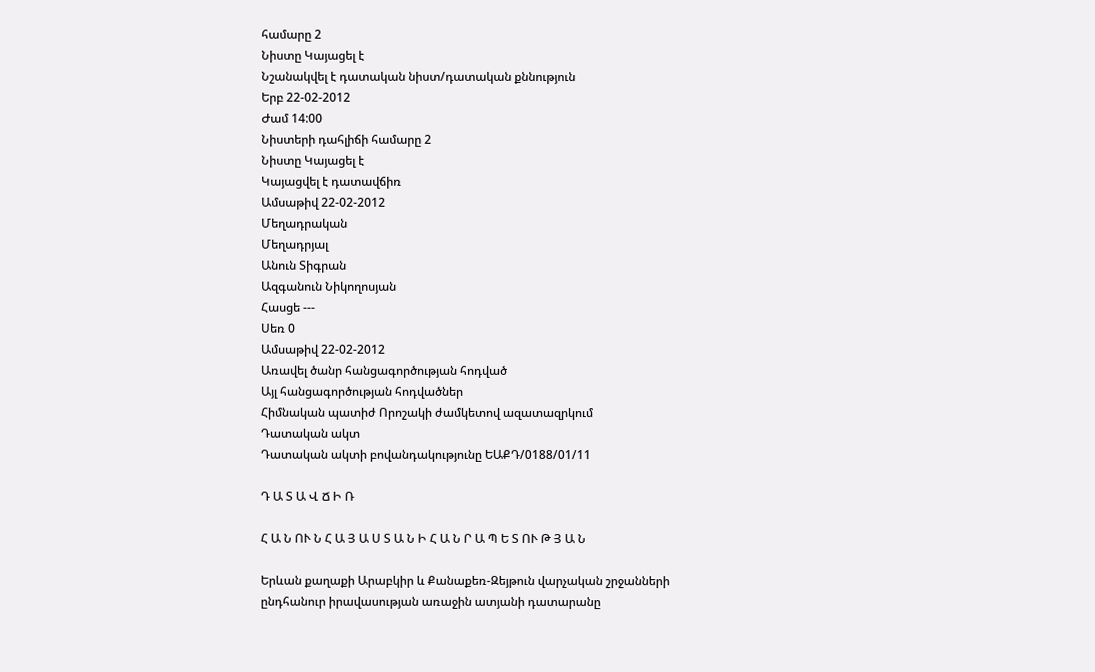համարը 2
Նիստը Կայացել է
Նշանակվել է դատական նիստ/դատական քննություն
Երբ 22-02-2012
Ժամ 14:00
Նիստերի դահլիճի համարը 2
Նիստը Կայացել է
Կայացվել է դատավճիռ
Ամսաթիվ 22-02-2012
Մեղադրական
Մեղադրյալ
Անուն Տիգրան
Ազգանուն Նիկողոսյան
Հասցե ---
Սեռ 0
Ամսաթիվ 22-02-2012
Առավել ծանր հանցագործության հոդված
Այլ հանցագործության հոդվածներ
Հիմնական պատիժ Որոշակի ժամկետով ազատազրկում
Դատական ակտ
Դատական ակտի բովանդակությունը ԵԱՔԴ/0188/01/11

Դ Ա Տ Ա Վ Ճ Ի Ռ

Հ Ա Ն ՈՒ Ն Հ Ա Յ Ա Ս Տ Ա Ն Ի Հ Ա Ն Ր Ա Պ Ե Տ ՈՒ Թ Յ Ա Ն

Երևան քաղաքի Արաբկիր և Քանաքեռ-Զեյթուն վարչական շրջանների
ընդհանուր իրավասության առաջին ատյանի դատարանը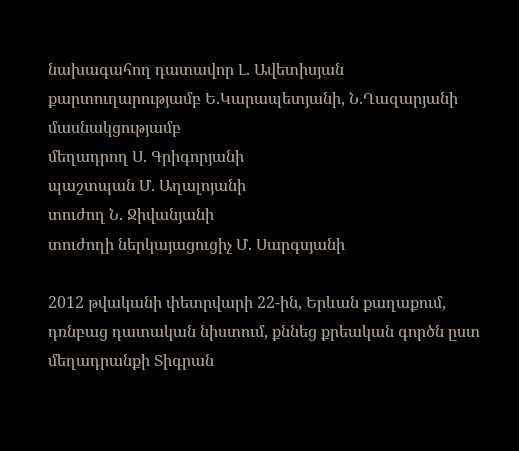նախագահող դատավոր Լ. Ավետիսյան
քարտուղարությամբ Ե.Կարապետյանի, Ն.Ղազարյանի
մասնակցությամբ
մեղադրող Ս. Գրիգորյանի
պաշտպան Մ. Աղալոյանի
տուժող Ն. Ջիվանյանի
տուժողի ներկայացուցիչ Մ. Սարգսյանի

2012 թվականի փետրվարի 22-ին, Երևան քաղաքում, դռնբաց դատական նիստում, քննեց քրեական գործն ըստ մեղադրանքի Տիգրան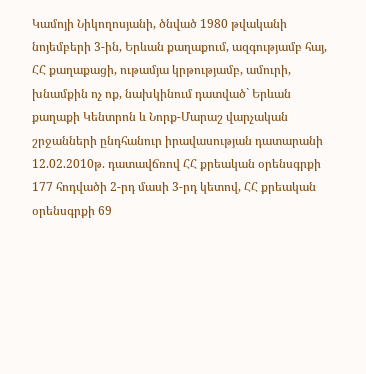Կամոյի Նիկողոսյանի, ծնված 1980 թվականի նոյեմբերի 3-ին, Երևան քաղաքում, ազգությամբ հայ, ՀՀ քաղաքացի, ութամյա կրթությամբ, ամուրի, խնամքին ոչ ոք, նախկինում դատված` Երևան քաղաքի Կենտրոն և Նորք-Մարաշ վարչական շրջանների ընդհանուր իրավասության դատարանի 12.02.2010թ. դատավճռով ՀՀ քրեական օրենսգրքի 177 հոդվածի 2-րդ մասի 3-րդ կետով, ՀՀ քրեական օրենսգրքի 69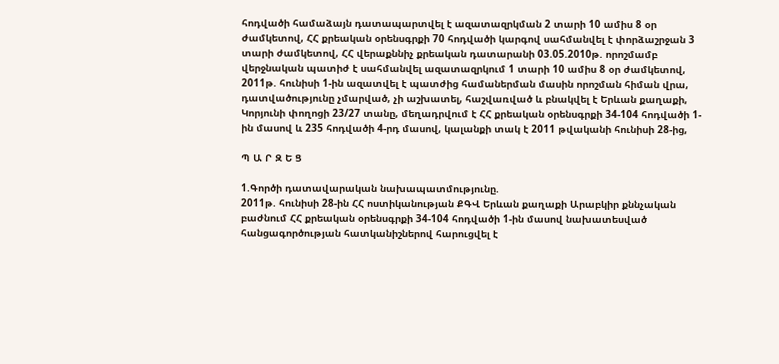հոդվածի համաձայն դատապարտվել է ազատազրկման 2 տարի 10 ամիս 8 օր ժամկետով, ՀՀ քրեական օրենսգրքի 70 հոդվածի կարգով սահմանվել է փորձաշրջան 3 տարի ժամկետով, ՀՀ վերաքննիչ քրեական դատարանի 03.05.2010թ. որոշմամբ վերջնական պատիժ է սահմանվել ազատազրկում 1 տարի 10 ամիս 8 օր ժամկետով, 2011թ. հունիսի 1-ին ազատվել է պատժից համաներման մասին որոշման հիման վրա, դատվածությունը չմարված, չի աշխատել, հաշվառված և բնակվել է Երևան քաղաքի, Կորյունի փողոցի 23/27 տանը, մեղադրվում է ՀՀ քրեական օրենսգրքի 34-104 հոդվածի 1-ին մասով և 235 հոդվածի 4-րդ մասով, կալանքի տակ է 2011 թվականի հունիսի 28-ից,

Պ Ա Ր Զ Ե Ց

1.Գործի դատավարական նախապատմությունը.
2011թ. հունիսի 28-ին ՀՀ ոստիկանության ՔԳՎ Երևան քաղաքի Արաբկիր քննչական բաժնում ՀՀ քրեական օրենսգրքի 34-104 հոդվածի 1-ին մասով նախատեսված հանցագործության հատկանիշներով հարուցվել է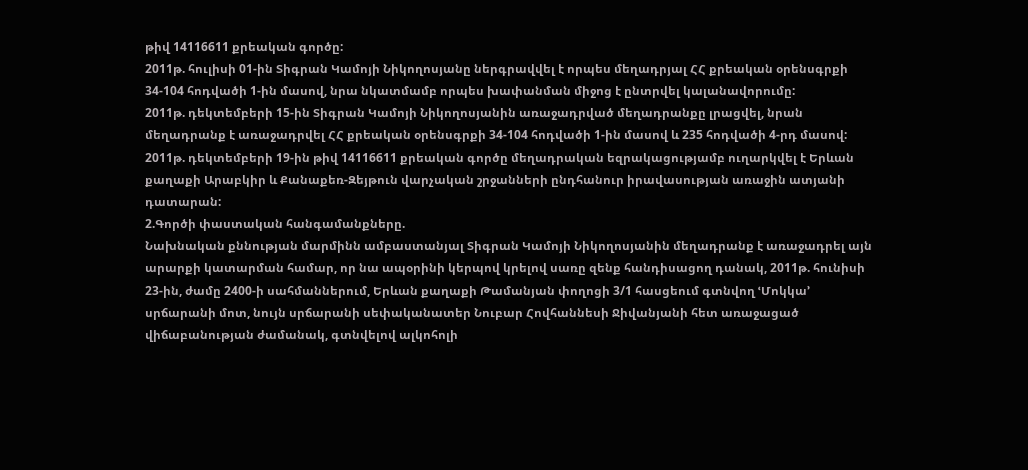թիվ 14116611 քրեական գործը:
2011թ. հուլիսի 01-ին Տիգրան Կամոյի Նիկողոսյանը ներգրավվել է որպես մեղադրյալ ՀՀ քրեական օրենսգրքի 34-104 հոդվածի 1-ին մասով, նրա նկատմամբ որպես խափանման միջոց է ընտրվել կալանավորումը:
2011թ. դեկտեմբերի 15-ին Տիգրան Կամոյի Նիկողոսյանին առաջադրված մեղադրանքը լրացվել, նրան մեղադրանք է առաջադրվել ՀՀ քրեական օրենսգրքի 34-104 հոդվածի 1-ին մասով և 235 հոդվածի 4-րդ մասով:
2011թ. դեկտեմբերի 19-ին թիվ 14116611 քրեական գործը մեղադրական եզրակացությամբ ուղարկվել է Երևան քաղաքի Արաբկիր և Քանաքեռ-Զեյթուն վարչական շրջանների ընդհանուր իրավասության առաջին ատյանի դատարան:
2.Գործի փաստական հանգամանքները.
Նախնական քննության մարմինն ամբաստանյալ Տիգրան Կամոյի Նիկողոսյանին մեղադրանք է առաջադրել այն արարքի կատարման համար, որ նա ապօրինի կերպով կրելով սառը զենք հանդիսացող դանակ, 2011թ. հունիսի 23-ին, ժամը 2400-ի սահմաններում, Երևան քաղաքի Թամանյան փողոցի 3/1 հասցեում գտնվող ՙՄոկկա՚ սրճարանի մոտ, նույն սրճարանի սեփականատեր Նուբար Հովհաննեսի Ջիվանյանի հետ առաջացած վիճաբանության ժամանակ, գտնվելով ալկոհոլի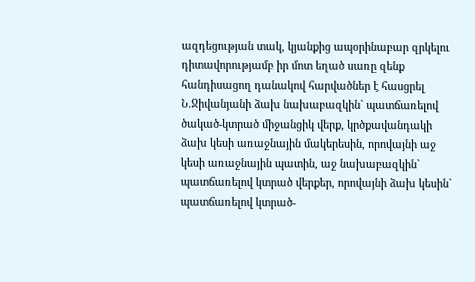ազդեցության տակ, կյանքից ապօրինաբար զրկելու դիտավորությամբ իր մոտ եղած սառը զենք հանդիսացող դանակով հարվածներ է հասցրել Ն.Ջիվանյանի ձախ նախաբազկին` պատճառելով ծակած-կտրած միջանցիկ վերք, կրծքավանդակի ձախ կեսի առաջնային մակերեսին, որովայնի աջ կեսի առաջնային պատին, աջ նախաբազկին` պատճառելով կտրած վերքեր, որովայնի ձախ կեսին` պատճառելով կտրած-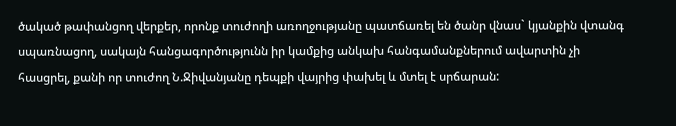ծակած թափանցող վերքեր, որոնք տուժողի առողջությանը պատճառել են ծանր վնաս` կյանքին վտանգ սպառնացող, սակայն հանցագործությունն իր կամքից անկախ հանգամանքներում ավարտին չի հասցրել, քանի որ տուժող Ն.Ջիվանյանը դեպքի վայրից փախել և մտել է սրճարան: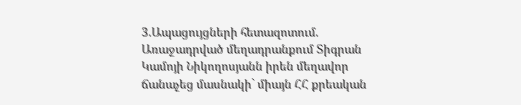3.Ապացույցների հետազոտում.
Առաջադրված մեղադրանքում Տիգրան Կամոյի Նիկողոսյանն իրեն մեղավոր ճանաչեց մասնակի` միայն ՀՀ քրեական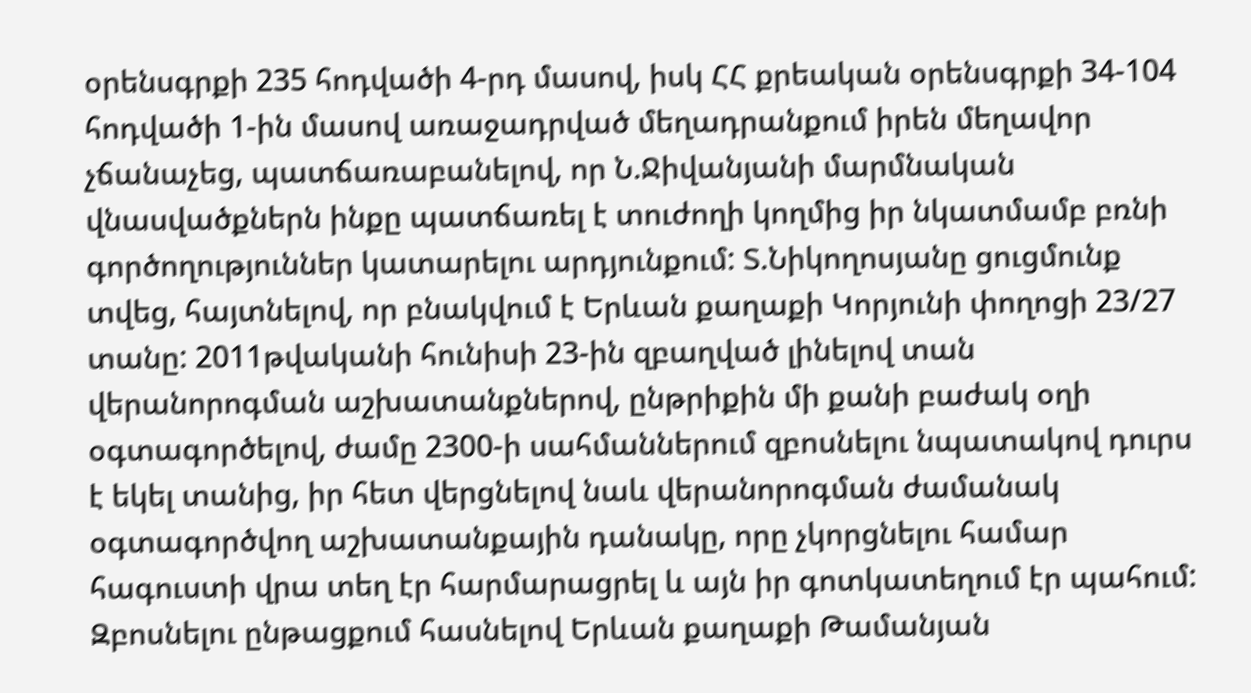օրենսգրքի 235 հոդվածի 4-րդ մասով, իսկ ՀՀ քրեական օրենսգրքի 34-104 հոդվածի 1-ին մասով առաջադրված մեղադրանքում իրեն մեղավոր չճանաչեց, պատճառաբանելով, որ Ն.Ջիվանյանի մարմնական վնասվածքներն ինքը պատճառել է տուժողի կողմից իր նկատմամբ բռնի գործողություններ կատարելու արդյունքում: Տ.Նիկողոսյանը ցուցմունք տվեց, հայտնելով, որ բնակվում է Երևան քաղաքի Կորյունի փողոցի 23/27 տանը: 2011թվականի հունիսի 23-ին զբաղված լինելով տան վերանորոգման աշխատանքներով, ընթրիքին մի քանի բաժակ օղի օգտագործելով, ժամը 2300-ի սահմաններում զբոսնելու նպատակով դուրս է եկել տանից, իր հետ վերցնելով նաև վերանորոգման ժամանակ օգտագործվող աշխատանքային դանակը, որը չկորցնելու համար հագուստի վրա տեղ էր հարմարացրել և այն իր գոտկատեղում էր պահում: Զբոսնելու ընթացքում հասնելով Երևան քաղաքի Թամանյան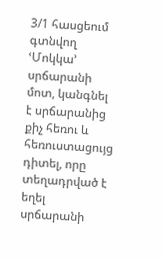3/1 հասցեում գտնվող ՙՄոկկա՚ սրճարանի մոտ, կանգնել է սրճարանից քիչ հեռու և հեռուստացույց դիտել, որը տեղադրված է եղել սրճարանի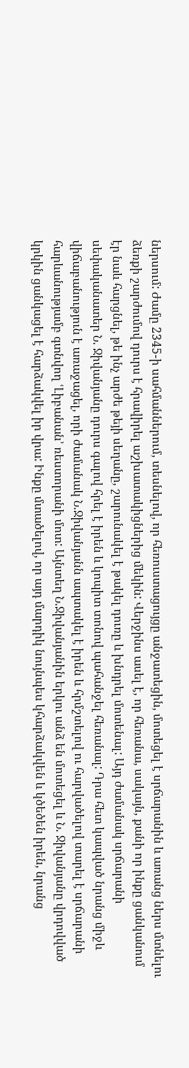ներսում: Ժամը 2345-ի սահմաններում, տեսնելով, որ հեռուստացույցը անջատեցին, մոտեցել է սրճարանին և առանց ներս մտնելու ձեռքի շարժումով դուրս է հրավիրել աշխատակիցներից մեկին: Վերջինս ասել է, որ հեռանա, սակայն, քանի որ ինքը ցանկանում էր նաև հարցնել, թե ինչ արժե թեյի սեղանը, շարունակել է թակել դուռը և խնդրել մոտենալ: Այդ ժամանակ սրճարանի սեփականատեր Ն. Ջիվանյանը դուրս գալով հրել է իրեն և կոպիտ տոնով պահանջել հեռանալ: Դրա հետ կապված նրանց միջև վիճաբանություն է առաջացել, որի ժամանակ Ն.Ջիվանյանն ապտակել է իրեն և հրմշտելով ու հարվածելով տարել է սրճարանի հարևանությամբ գտնվող ՙԼիբանան՚ ռեստորանի մոտ: Այնտեղ Ն.Ջիվանյանին երկու անձ են մոտեցել և Ն. Ջիվանյանը վրդովված կրկին ցանկացել է հարձակվել իր վրա: Ինքը մտածելով, որ այդ մարդիկ նույնպես կհարձակվեն և կծեծեն իրեն, նրանց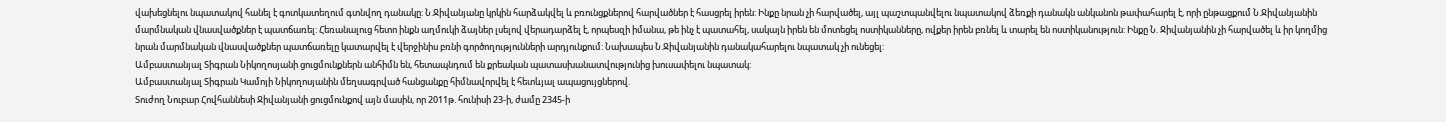վախեցնելու նպատակով հանել է գոտկատեղում գտնվող դանակը: Ն.Ջիվանյանը կրկին հարձակվել և բռունցքներով հարվածներ է հասցրել իրեն: Ինքը նրան չի հարվածել, այլ պաշտպանվելու նպատակով ձեռքի դանակն անկանոն թափահարել է, որի ընթացքում Ն.Ջիվանյանին մարմնական վնասվածքներ է պատճառել: Հեռանալուց հետո ինքն աղմուկի ձայներ լսելով վերադարձել է, որպեսզի իմանա, թե ինչ է պատահել, սակայն իրեն են մոտեցել ոստիկանները, ովքեր իրեն բռնել և տարել են ոստիկանություն: Ինքը Ն. Ջիվանյանին չի հարվածել և իր կողմից նրան մարմնական վնասվածքներ պատճառելը կատարվել է վերջինիս բռնի գործողությունների արդյունքում: Նախապես Ն.Ջիվանյանին դանակահարելու նպատակ չի ունեցել:
Ամբաստանյալ Տիգրան Նիկողոսյանի ցուցմունքներն անհիմն են, հետապնդում են քրեական պատասխանատվությունից խուսափելու նպատակ:
Ամբաստանյալ Տիգրան Կամոյի Նիկողոսյանին մեղսագրված հանցանքը հիմնավորվել է հետևյալ ապացույցներով.
Տուժող Նուբար Հովհաննեսի Ջիվանյանի ցուցմունքով այն մասին, որ 2011թ. հունիսի 23-ի, ժամը 2345-ի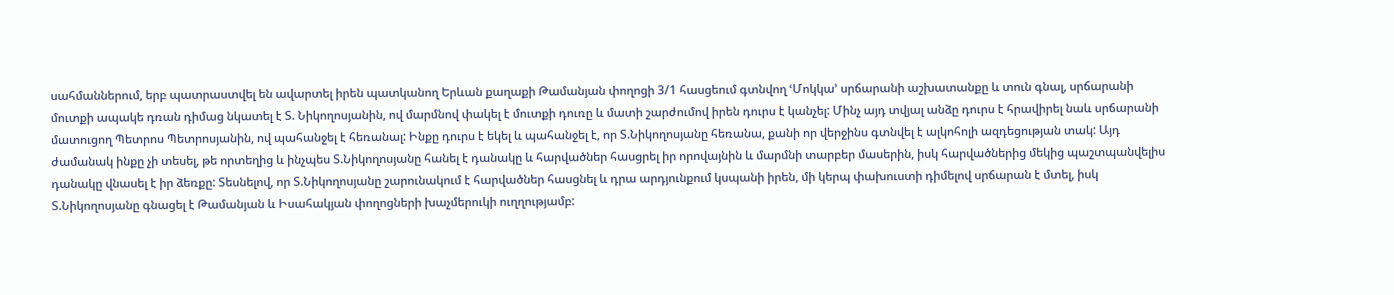սահմաններում, երբ պատրաստվել են ավարտել իրեն պատկանող Երևան քաղաքի Թամանյան փողոցի 3/1 հասցեում գտնվող ՙՄոկկա՚ սրճարանի աշխատանքը և տուն գնալ, սրճարանի մուտքի ապակե դռան դիմաց նկատել է Տ. Նիկողոսյանին, ով մարմնով փակել է մուտքի դուռը և մատի շարժումով իրեն դուրս է կանչել: Մինչ այդ տվյալ անձը դուրս է հրավիրել նաև սրճարանի մատուցող Պետրոս Պետրոսյանին, ով պահանջել է հեռանալ: Ինքը դուրս է եկել և պահանջել է, որ Տ.Նիկողոսյանը հեռանա, քանի որ վերջինս գտնվել է ալկոհոլի ազդեցության տակ: Այդ ժամանակ ինքը չի տեսել, թե որտեղից և ինչպես Տ.Նիկողոսյանը հանել է դանակը և հարվածներ հասցրել իր որովայնին և մարմնի տարբեր մասերին, իսկ հարվածներից մեկից պաշտպանվելիս դանակը վնասել է իր ձեռքը: Տեսնելով, որ Տ.Նիկողոսյանը շարունակում է հարվածներ հասցնել և դրա արդյունքում կսպանի իրեն, մի կերպ փախուստի դիմելով սրճարան է մտել, իսկ Տ.Նիկողոսյանը գնացել է Թամանյան և Իսահակյան փողոցների խաչմերուկի ուղղությամբ: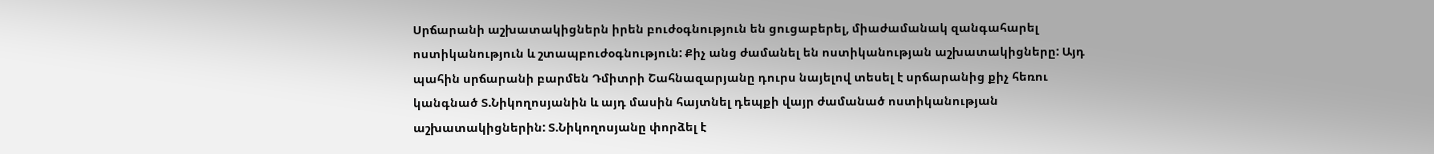Սրճարանի աշխատակիցներն իրեն բուժօգնություն են ցուցաբերել, միաժամանակ զանգահարել ոստիկանություն և շտապբուժօգնություն: Քիչ անց ժամանել են ոստիկանության աշխատակիցները: Այդ պահին սրճարանի բարմեն Դմիտրի Շահնազարյանը դուրս նայելով տեսել է սրճարանից քիչ հեռու կանգնած Տ.Նիկողոսյանին և այդ մասին հայտնել դեպքի վայր ժամանած ոստիկանության աշխատակիցներին: Տ.Նիկողոսյանը փորձել է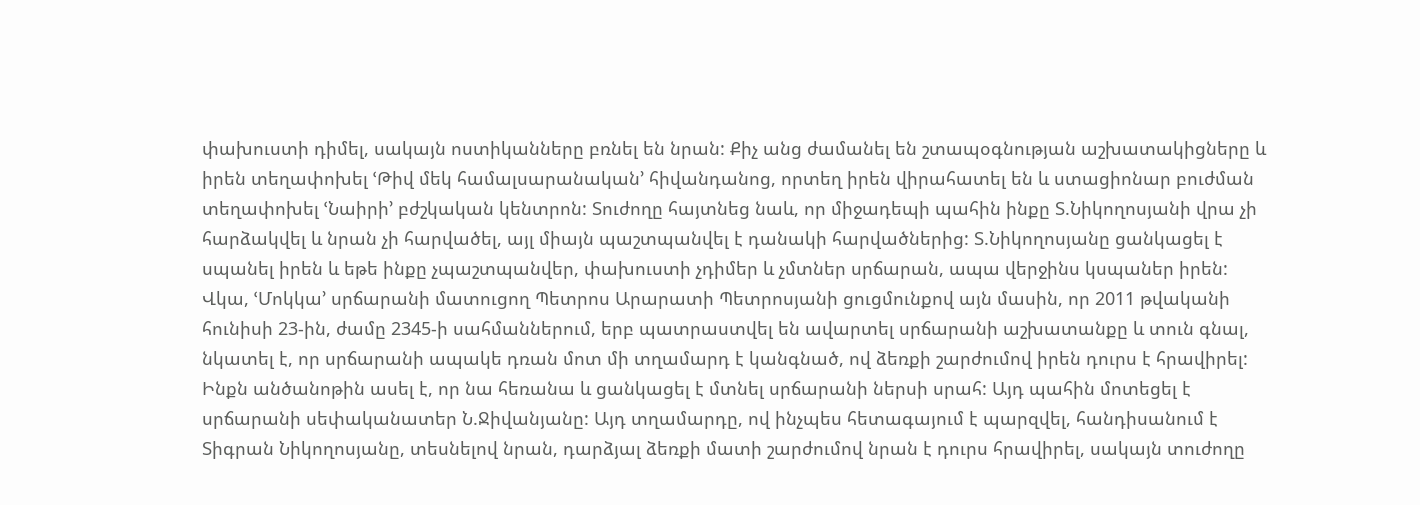փախուստի դիմել, սակայն ոստիկանները բռնել են նրան: Քիչ անց ժամանել են շտապօգնության աշխատակիցները և իրեն տեղափոխել ՙԹիվ մեկ համալսարանական՚ հիվանդանոց, որտեղ իրեն վիրահատել են և ստացիոնար բուժման տեղափոխել ՙՆաիրի՚ բժշկական կենտրոն: Տուժողը հայտնեց նաև, որ միջադեպի պահին ինքը Տ.Նիկողոսյանի վրա չի հարձակվել և նրան չի հարվածել, այլ միայն պաշտպանվել է դանակի հարվածներից: Տ.Նիկողոսյանը ցանկացել է սպանել իրեն և եթե ինքը չպաշտպանվեր, փախուստի չդիմեր և չմտներ սրճարան, ապա վերջինս կսպաներ իրեն:
Վկա, ՙՄոկկա՚ սրճարանի մատուցող Պետրոս Արարատի Պետրոսյանի ցուցմունքով այն մասին, որ 2011 թվականի հունիսի 23-ին, ժամը 2345-ի սահմաններում, երբ պատրաստվել են ավարտել սրճարանի աշխատանքը և տուն գնալ, նկատել է, որ սրճարանի ապակե դռան մոտ մի տղամարդ է կանգնած, ով ձեռքի շարժումով իրեն դուրս է հրավիրել: Ինքն անծանոթին ասել է, որ նա հեռանա և ցանկացել է մտնել սրճարանի ներսի սրահ: Այդ պահին մոտեցել է սրճարանի սեփականատեր Ն.Ջիվանյանը: Այդ տղամարդը, ով ինչպես հետագայում է պարզվել, հանդիսանում է Տիգրան Նիկողոսյանը, տեսնելով նրան, դարձյալ ձեռքի մատի շարժումով նրան է դուրս հրավիրել, սակայն տուժողը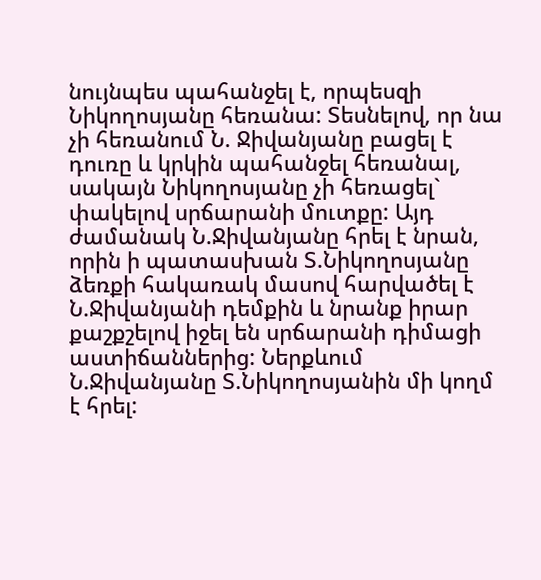նույնպես պահանջել է, որպեսզի Նիկողոսյանը հեռանա: Տեսնելով, որ նա չի հեռանում Ն. Ջիվանյանը բացել է դուռը և կրկին պահանջել հեռանալ, սակայն Նիկողոսյանը չի հեռացել` փակելով սրճարանի մուտքը: Այդ ժամանակ Ն.Ջիվանյանը հրել է նրան, որին ի պատասխան Տ.Նիկողոսյանը ձեռքի հակառակ մասով հարվածել է Ն.Ջիվանյանի դեմքին և նրանք իրար քաշքշելով իջել են սրճարանի դիմացի աստիճաններից: Ներքևում Ն.Ջիվանյանը Տ.Նիկողոսյանին մի կողմ է հրել: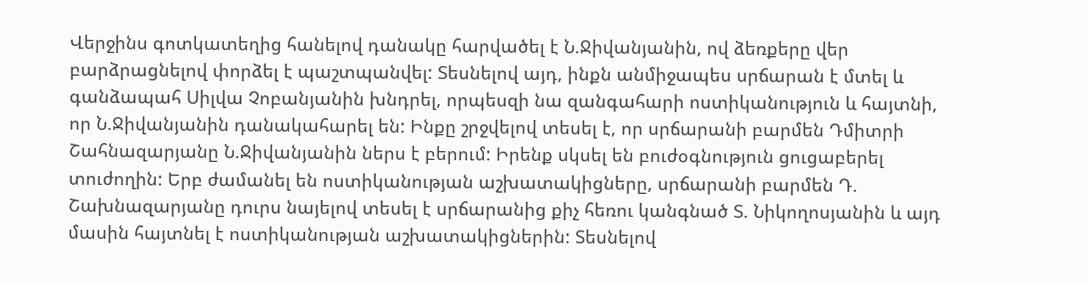Վերջինս գոտկատեղից հանելով դանակը հարվածել է Ն.Ջիվանյանին, ով ձեռքերը վեր բարձրացնելով փորձել է պաշտպանվել: Տեսնելով այդ, ինքն անմիջապես սրճարան է մտել և գանձապահ Սիլվա Չոբանյանին խնդրել, որպեսզի նա զանգահարի ոստիկանություն և հայտնի, որ Ն.Ջիվանյանին դանակահարել են: Ինքը շրջվելով տեսել է, որ սրճարանի բարմեն Դմիտրի Շահնազարյանը Ն.Ջիվանյանին ներս է բերում: Իրենք սկսել են բուժօգնություն ցուցաբերել տուժողին: Երբ ժամանել են ոստիկանության աշխատակիցները, սրճարանի բարմեն Դ. Շախնազարյանը դուրս նայելով տեսել է սրճարանից քիչ հեռու կանգնած Տ. Նիկողոսյանին և այդ մասին հայտնել է ոստիկանության աշխատակիցներին: Տեսնելով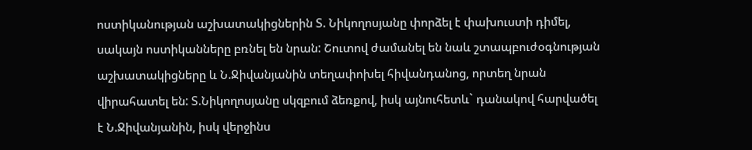ոստիկանության աշխատակիցներին Տ. Նիկողոսյանը փորձել է փախուստի դիմել, սակայն ոստիկանները բռնել են նրան: Շուտով ժամանել են նաև շտապբուժօգնության աշխատակիցները և Ն.Ջիվանյանին տեղափոխել հիվանդանոց, որտեղ նրան վիրահատել են: Տ.Նիկողոսյանը սկզբում ձեռքով, իսկ այնուհետև` դանակով հարվածել է Ն.Ջիվանյանին, իսկ վերջինս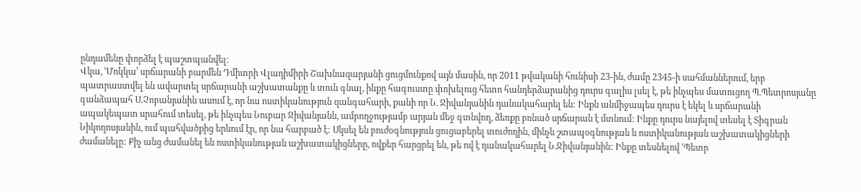ընդամենը փորձել է պաշտպանվել:
Վկա, ՙՄոկկա՚ սրճարանի բարմեն Դմիտրի Վլադիմիրի Շախնազարյանի ցուցմունքով այն մասին, որ 2011 թվականի հունիսի 23-ին, ժամը 2345-ի սահմաններում, երբ պատրաստվել են ավարտել սրճարանի աշխատանքը և տուն գնալ, ինքը հագուստը փոխելուց հետո հանդերձարանից դուրս գալիս լսել է, թե ինչպես մատուցող Պ.Պետրոսյանը գանձապահ Ս.Չոբանյանին ասում է, որ նա ոստիկանություն զանգահարի, քանի որ Ն. Ջիվանյանին դանակահարել են: Ինքն անմիջապես դուրս է եկել և սրճարանի ապակեպատ սրահում տեսել, թե ինչպես Նուբար Ջիվանյանն, ամբողջությամբ արյան մեջ գտնվող, ձեռքը բռնած սրճարան է մտնում: Ինքը դուրս նայելով տեսել է Տիգրան Նիկողոսյանին, ում պահվածքից երևում էր, որ նա հարբած է: Սկսել են բուժօգնություն ցուցաբերել տուժողին, մինչև շտապօգնության և ոստիկանության աշխատակիցների ժամանելը: Քիչ անց ժամանել են ոստիկանության աշխատակիցները, ովքեր հարցրել են, թե ով է դանակահարել Ն.Ջիվանյանին: Ինքը տեսնելով ՙՊետր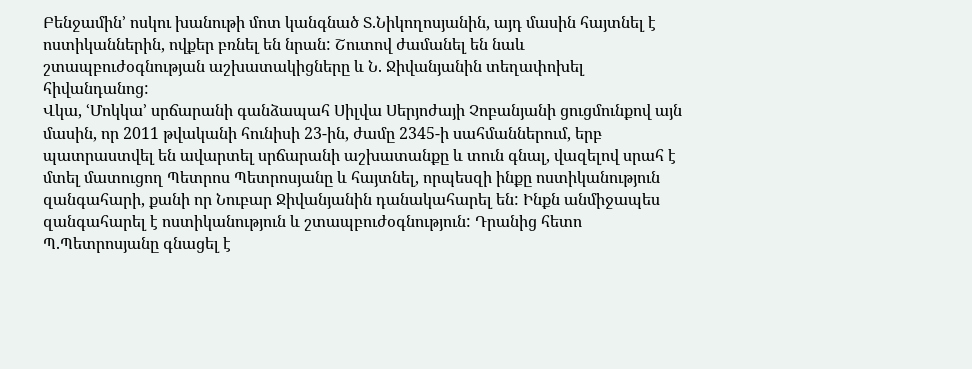Բենջամին՚ ոսկու խանութի մոտ կանգնած Տ.Նիկողոսյանին, այդ մասին հայտնել է ոստիկաններին, ովքեր բռնել են նրան: Շուտով ժամանել են նաև շտապբուժօգնության աշխատակիցները և Ն. Ջիվանյանին տեղափոխել հիվանդանոց:
Վկա, ՙՄոկկա՚ սրճարանի գանձապահ Սիլվա Սերյոժայի Չոբանյանի ցուցմունքով այն մասին, որ 2011 թվականի հունիսի 23-ին, ժամը 2345-ի սահմաններում, երբ պատրաստվել են ավարտել սրճարանի աշխատանքը և տուն գնալ, վազելով սրահ է մտել մատուցող Պետրոս Պետրոսյանը և հայտնել, որպեսզի ինքը ոստիկանություն զանգահարի, քանի որ Նուբար Ջիվանյանին դանակահարել են: Ինքն անմիջապես զանգահարել է ոստիկանություն և շտապբուժօգնություն: Դրանից հետո Պ.Պետրոսյանը գնացել է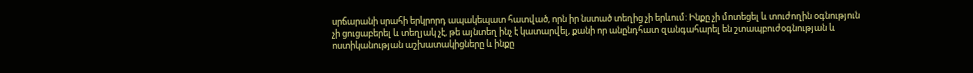սրճարանի սրահի երկրորդ ապակեպատ հատված, որն իր նստած տեղից չի երևում: Ինքը չի մոտեցել և տուժողին օգնություն չի ցուցաբերել և տեղյակ չէ, թե այնտեղ ինչ է կատարվել, քանի որ անընդհատ զանգահարել են շտապբուժօգնության և ոստիկանության աշխատակիցները և ինքը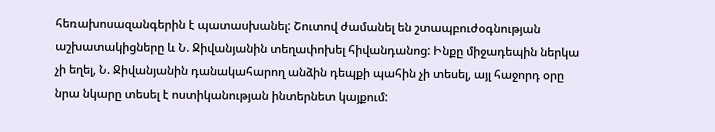հեռախոսազանգերին է պատասխանել: Շուտով ժամանել են շտապբուժօգնության աշխատակիցները և Ն. Ջիվանյանին տեղափոխել հիվանդանոց: Ինքը միջադեպին ներկա չի եղել, Ն. Ջիվանյանին դանակահարող անձին դեպքի պահին չի տեսել, այլ հաջորդ օրը նրա նկարը տեսել է ոստիկանության ինտերնետ կայքում: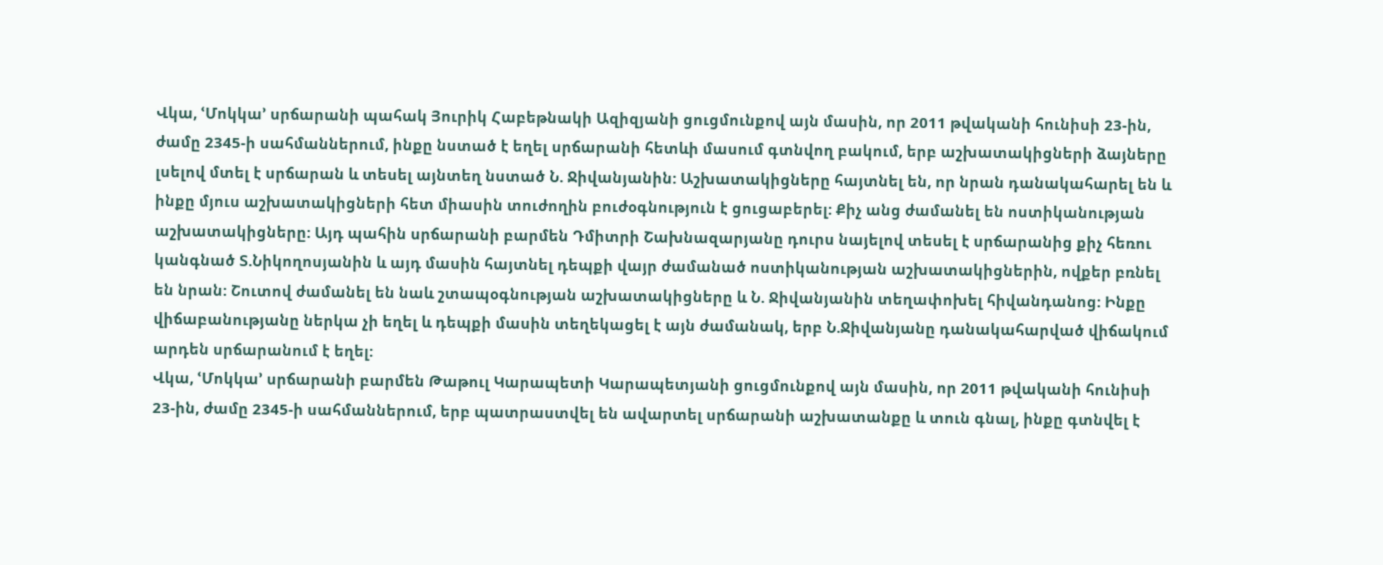Վկա, ՙՄոկկա՚ սրճարանի պահակ Յուրիկ Հաբեթնակի Ազիզյանի ցուցմունքով այն մասին, որ 2011 թվականի հունիսի 23-ին, ժամը 2345-ի սահմաններում, ինքը նստած է եղել սրճարանի հետևի մասում գտնվող բակում, երբ աշխատակիցների ձայները լսելով մտել է սրճարան և տեսել այնտեղ նստած Ն. Ջիվանյանին: Աշխատակիցները հայտնել են, որ նրան դանակահարել են և ինքը մյուս աշխատակիցների հետ միասին տուժողին բուժօգնություն է ցուցաբերել: Քիչ անց ժամանել են ոստիկանության աշխատակիցները: Այդ պահին սրճարանի բարմեն Դմիտրի Շախնազարյանը դուրս նայելով տեսել է սրճարանից քիչ հեռու կանգնած Տ.Նիկողոսյանին և այդ մասին հայտնել դեպքի վայր ժամանած ոստիկանության աշխատակիցներին, ովքեր բռնել են նրան: Շուտով ժամանել են նաև շտապօգնության աշխատակիցները և Ն. Ջիվանյանին տեղափոխել հիվանդանոց: Ինքը վիճաբանությանը ներկա չի եղել և դեպքի մասին տեղեկացել է այն ժամանակ, երբ Ն.Ջիվանյանը դանակահարված վիճակում արդեն սրճարանում է եղել:
Վկա, ՙՄոկկա՚ սրճարանի բարմեն Թաթուլ Կարապետի Կարապետյանի ցուցմունքով այն մասին, որ 2011 թվականի հունիսի 23-ին, ժամը 2345-ի սահմաններում, երբ պատրաստվել են ավարտել սրճարանի աշխատանքը և տուն գնալ, ինքը գտնվել է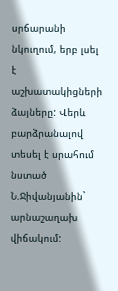սրճարանի նկուղում, երբ լսել է աշխատակիցների ձայները: Վերև բարձրանալով տեսել է սրահում նստած Ն.Ջիվանյանին` արնաշաղախ վիճակում: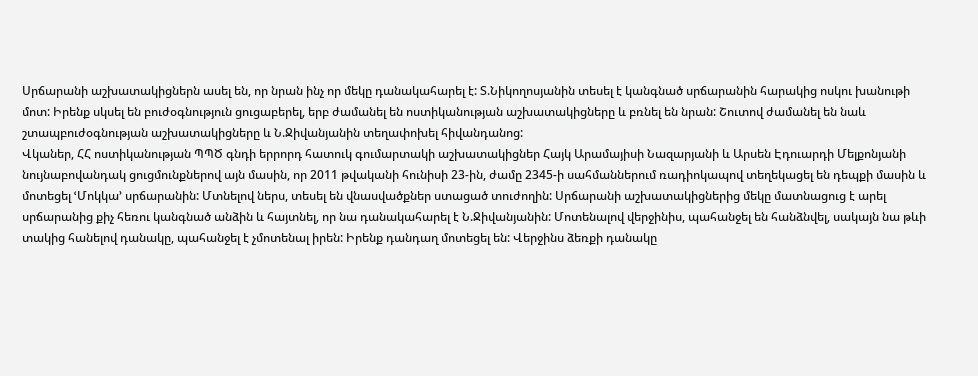Սրճարանի աշխատակիցներն ասել են, որ նրան ինչ որ մեկը դանակահարել է: Տ.Նիկողոսյանին տեսել է կանգնած սրճարանին հարակից ոսկու խանութի մոտ: Իրենք սկսել են բուժօգնություն ցուցաբերել, երբ ժամանել են ոստիկանության աշխատակիցները և բռնել են նրան: Շուտով ժամանել են նաև շտապբուժօգնության աշխատակիցները և Ն.Ջիվանյանին տեղափոխել հիվանդանոց:
Վկաներ, ՀՀ ոստիկանության ՊՊԾ գնդի երրորդ հատուկ գումարտակի աշխատակիցներ Հայկ Արամայիսի Նազարյանի և Արսեն Էդուարդի Մելքոնյանի նույնաբովանդակ ցուցմունքներով այն մասին, որ 2011 թվականի հունիսի 23-ին, ժամը 2345-ի սահմաններում ռադիոկապով տեղեկացել են դեպքի մասին և մոտեցել ՙՄոկկա՚ սրճարանին: Մտնելով ներս, տեսել են վնասվածքներ ստացած տուժողին: Սրճարանի աշխատակիցներից մեկը մատնացուց է արել սրճարանից քիչ հեռու կանգնած անձին և հայտնել, որ նա դանակահարել է Ն.Ջիվանյանին: Մոտենալով վերջինիս, պահանջել են հանձնվել, սակայն նա թևի տակից հանելով դանակը, պահանջել է չմոտենալ իրեն: Իրենք դանդաղ մոտեցել են: Վերջինս ձեռքի դանակը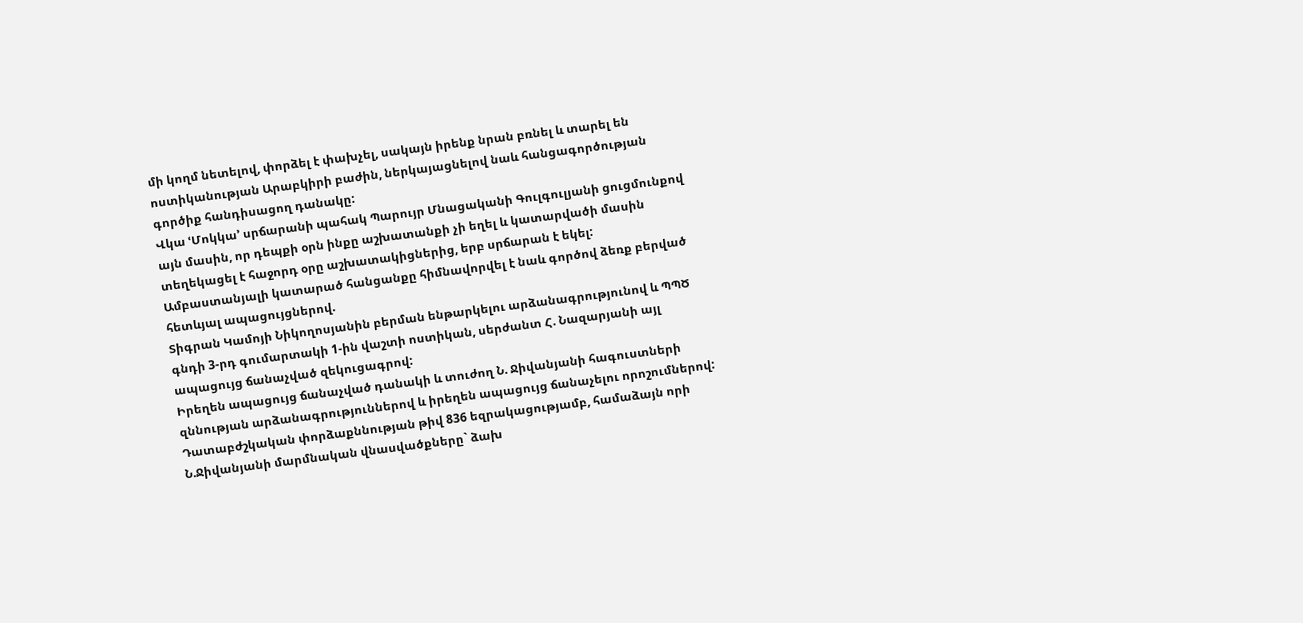մի կողմ նետելով, փորձել է փախչել, սակայն իրենք նրան բռնել և տարել են ոստիկանության Արաբկիրի բաժին, ներկայացնելով նաև հանցագործության գործիք հանդիսացող դանակը:
Վկա ՙՄոկկա՚ սրճարանի պահակ Պարույր Մնացականի Գուլգուլյանի ցուցմունքով այն մասին, որ դեպքի օրն ինքը աշխատանքի չի եղել և կատարվածի մասին տեղեկացել է հաջորդ օրը աշխատակիցներից, երբ սրճարան է եկել:
Ամբաստանյալի կատարած հանցանքը հիմնավորվել է նաև գործով ձեռք բերված հետևյալ ապացույցներով.
Տիգրան Կամոյի Նիկողոսյանին բերման ենթարկելու արձանագրությունով և ՊՊԾ գնդի 3-րդ գումարտակի 1-ին վաշտի ոստիկան, սերժանտ Հ. Նազարյանի այլ ապացույց ճանաչված զեկուցագրով:
Իրեղեն ապացույց ճանաչված դանակի և տուժող Ն. Ջիվանյանի հագուստների զննության արձանագրություններով և իրեղեն ապացույց ճանաչելու որոշումներով:
Դատաբժշկական փորձաքննության թիվ 836 եզրակացությամբ, համաձայն որի Ն.Ջիվանյանի մարմնական վնասվածքները` ձախ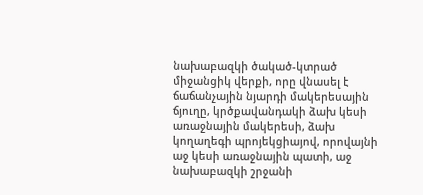նախաբազկի ծակած-կտրած միջանցիկ վերքի, որը վնասել է ճաճանչային նյարդի մակերեսային ճյուղը, կրծքավանդակի ձախ կեսի առաջնային մակերեսի, ձախ կողաղեգի պրոյեկցիայով, որովայնի աջ կեսի առաջնային պատի, աջ նախաբազկի շրջանի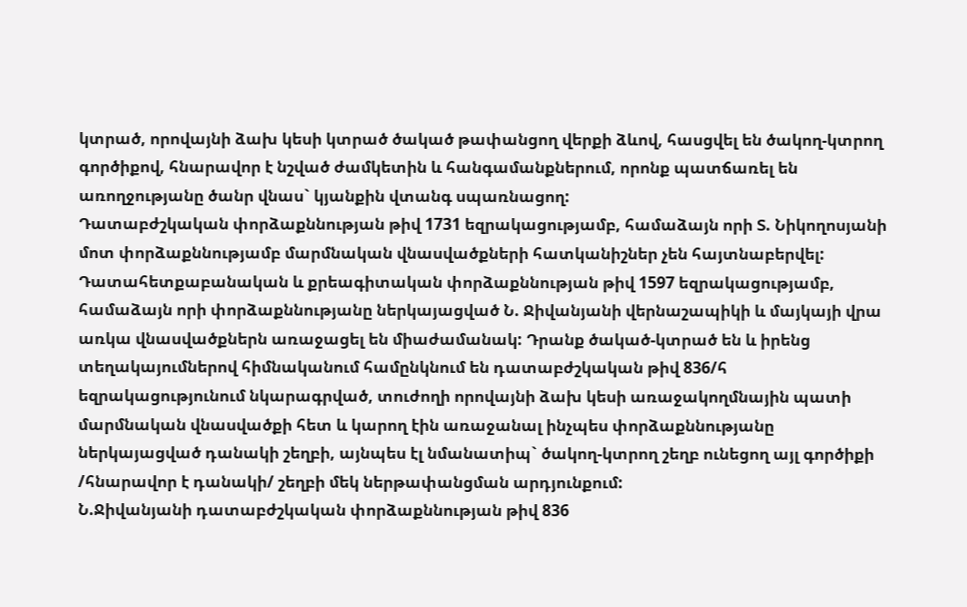կտրած, որովայնի ձախ կեսի կտրած ծակած թափանցող վերքի ձևով, հասցվել են ծակող-կտրող գործիքով, հնարավոր է նշված ժամկետին և հանգամանքներում, որոնք պատճառել են առողջությանը ծանր վնաս` կյանքին վտանգ սպառնացող:
Դատաբժշկական փորձաքննության թիվ 1731 եզրակացությամբ, համաձայն որի Տ. Նիկողոսյանի մոտ փորձաքննությամբ մարմնական վնասվածքների հատկանիշներ չեն հայտնաբերվել:
Դատահետքաբանական և քրեագիտական փորձաքննության թիվ 1597 եզրակացությամբ, համաձայն որի փորձաքննությանը ներկայացված Ն. Ջիվանյանի վերնաշապիկի և մայկայի վրա առկա վնասվածքներն առաջացել են միաժամանակ: Դրանք ծակած-կտրած են և իրենց տեղակայումներով հիմնականում համընկնում են դատաբժշկական թիվ 836/հ եզրակացությունում նկարագրված, տուժողի որովայնի ձախ կեսի առաջակողմնային պատի մարմնական վնասվածքի հետ և կարող էին առաջանալ ինչպես փորձաքննությանը ներկայացված դանակի շեղբի, այնպես էլ նմանատիպ` ծակող-կտրող շեղբ ունեցող այլ գործիքի /հնարավոր է դանակի/ շեղբի մեկ ներթափանցման արդյունքում:
Ն.Ջիվանյանի դատաբժշկական փորձաքննության թիվ 836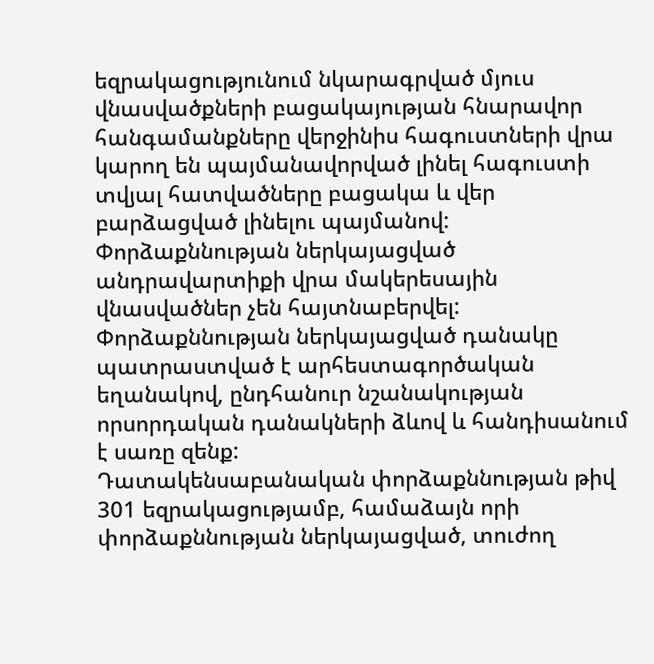եզրակացությունում նկարագրված մյուս վնասվածքների բացակայության հնարավոր հանգամանքները վերջինիս հագուստների վրա կարող են պայմանավորված լինել հագուստի տվյալ հատվածները բացակա և վեր բարձացված լինելու պայմանով:
Փորձաքննության ներկայացված անդրավարտիքի վրա մակերեսային վնասվածներ չեն հայտնաբերվել:
Փորձաքննության ներկայացված դանակը պատրաստված է արհեստագործական եղանակով, ընդհանուր նշանակության որսորդական դանակների ձևով և հանդիսանում է սառը զենք:
Դատակենսաբանական փորձաքննության թիվ 301 եզրակացությամբ, համաձայն որի փորձաքննության ներկայացված, տուժող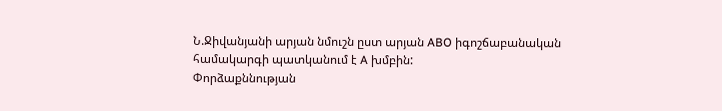Ն.Ջիվանյանի արյան նմուշն ըստ արյան ABO իգոշճաբանական համակարգի պատկանում է A խմբին:
Փորձաքննության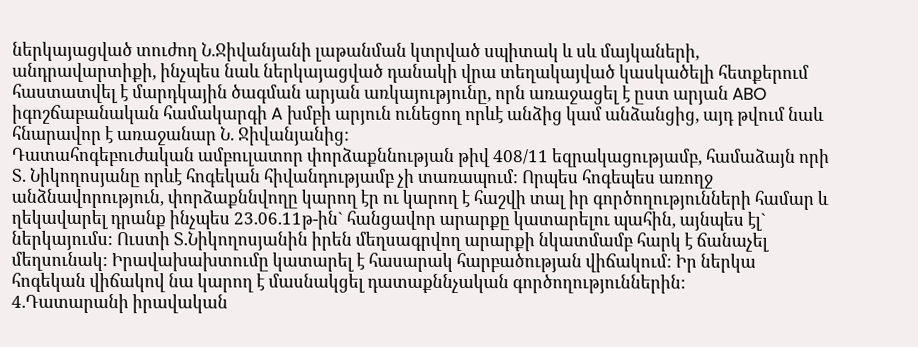ներկայացված տուժող Ն.Ջիվանյանի լաթանման կտրված սպիտակ և սև մայկաների, անդրավարտիքի, ինչպես նաև ներկայացված դանակի վրա տեղակայված կասկածելի հետքերում հաստատվել է մարդկային ծագման արյան առկայությունը, որն առաջացել է ըստ արյան ABO իգոշճաբանական համակարգի A խմբի արյուն ունեցող որևէ անձից կամ անձանցից, այդ թվում նաև հնարավոր է առաջանար Ն. Ջիվանյանից:
Դատահոգեբուժական ամբուլատոր փորձաքննության թիվ 408/11 եզրակացությամբ, համաձայն որի Տ. Նիկողոսյանը որևէ հոգեկան հիվանդությամբ չի տառապում: Որպես հոգեպես առողջ անձնավորություն, փորձաքննվողը կարող էր ու կարող է հաշվի տալ իր գործողությունների համար և ղեկավարել դրանք ինչպես 23.06.11թ-ին` հանցավոր արարքը կատարելու պահին, այնպես էլ` ներկայումս: Ուստի Տ.Նիկողոսյանին իրեն մեղսագրվող արարքի նկատմամբ հարկ է ճանաչել մեղսունակ: Իրավախախտումը կատարել է հասարակ հարբածության վիճակում: Իր ներկա հոգեկան վիճակով նա կարող է մասնակցել դատաքննչական գործողություններին:
4.Դատարանի իրավական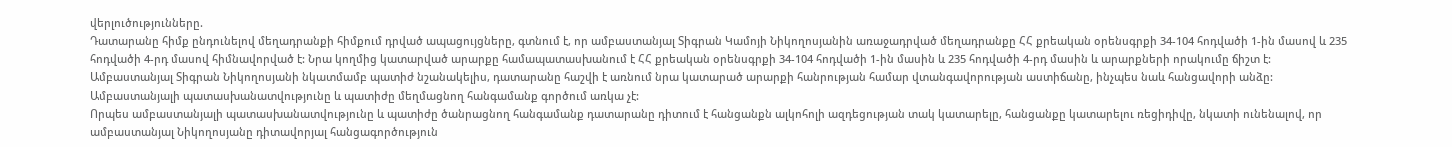վերլուծությունները.
Դատարանը հիմք ընդունելով մեղադրանքի հիմքում դրված ապացույցները, գտնում է, որ ամբաստանյալ Տիգրան Կամոյի Նիկողոսյանին առաջադրված մեղադրանքը ՀՀ քրեական օրենսգրքի 34-104 հոդվածի 1-ին մասով և 235 հոդվածի 4-րդ մասով հիմնավորված է: Նրա կողմից կատարված արարքը համապատասխանում է ՀՀ քրեական օրենսգրքի 34-104 հոդվածի 1-ին մասին և 235 հոդվածի 4-րդ մասին և արարքների որակումը ճիշտ է:
Ամբաստանյալ Տիգրան Նիկողոսյանի նկատմամբ պատիժ նշանակելիս, դատարանը հաշվի է առնում նրա կատարած արարքի հանրության համար վտանգավորության աստիճանը, ինչպես նաև հանցավորի անձը:
Ամբաստանյալի պատասխանատվությունը և պատիժը մեղմացնող հանգամանք գործում առկա չէ:
Որպես ամբաստանյալի պատասխանատվությունը և պատիժը ծանրացնող հանգամանք դատարանը դիտում է հանցանքն ալկոհոլի ազդեցության տակ կատարելը, հանցանքը կատարելու ռեցիդիվը, նկատի ունենալով, որ ամբաստանյալ Նիկողոսյանը դիտավորյալ հանցագործություն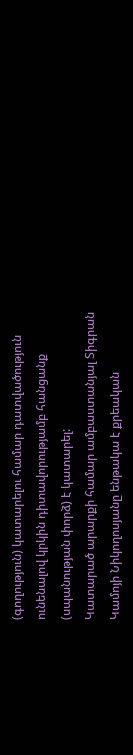(գողություն) կատարելու համար դատվածություն ունենալով կրկին դիտավորությամբ հանցանք (սպանության փորձ) է կատարել:
Կատարած արարքի համար ամբաստանյալ Տիգրան Կամոյի Նիկողոսյանը ենթակա է քրեական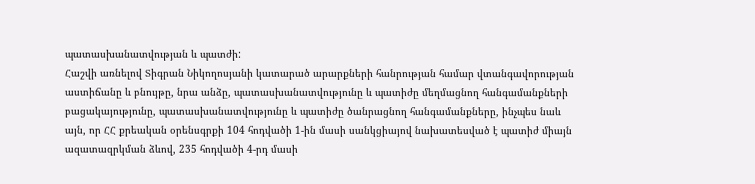պատասխանատվության և պատժի:
Հաշվի առնելով Տիգրան Նիկողոսյանի կատարած արարքների հանրության համար վտանգավորության աստիճանը և բնույթը, նրա անձը, պատասխանատվությունը և պատիժը մեղմացնող հանգամանքների բացակայությունը, պատասխանատվությունը և պատիժը ծանրացնող հանգամանքները, ինչպես նաև այն, որ ՀՀ քրեական օրենսգրքի 104 հոդվածի 1-ին մասի սանկցիայով նախատեսված է պատիժ միայն ազատազրկման ձևով, 235 հոդվածի 4-րդ մասի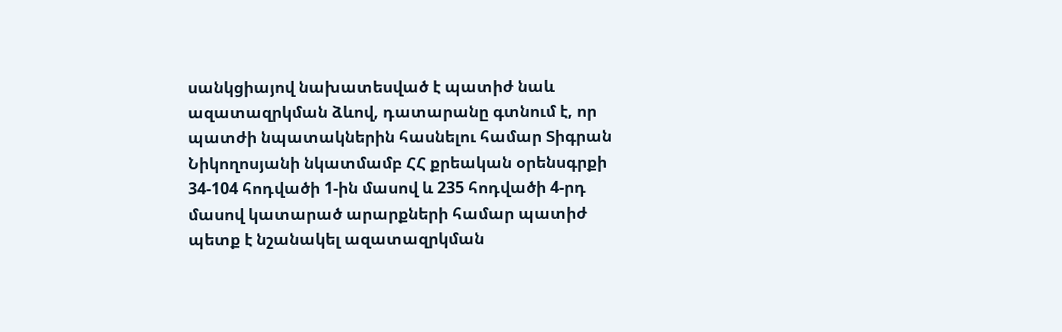սանկցիայով նախատեսված է պատիժ նաև ազատազրկման ձևով, դատարանը գտնում է, որ պատժի նպատակներին հասնելու համար Տիգրան Նիկողոսյանի նկատմամբ ՀՀ քրեական օրենսգրքի 34-104 հոդվածի 1-ին մասով և 235 հոդվածի 4-րդ մասով կատարած արարքների համար պատիժ պետք է նշանակել ազատազրկման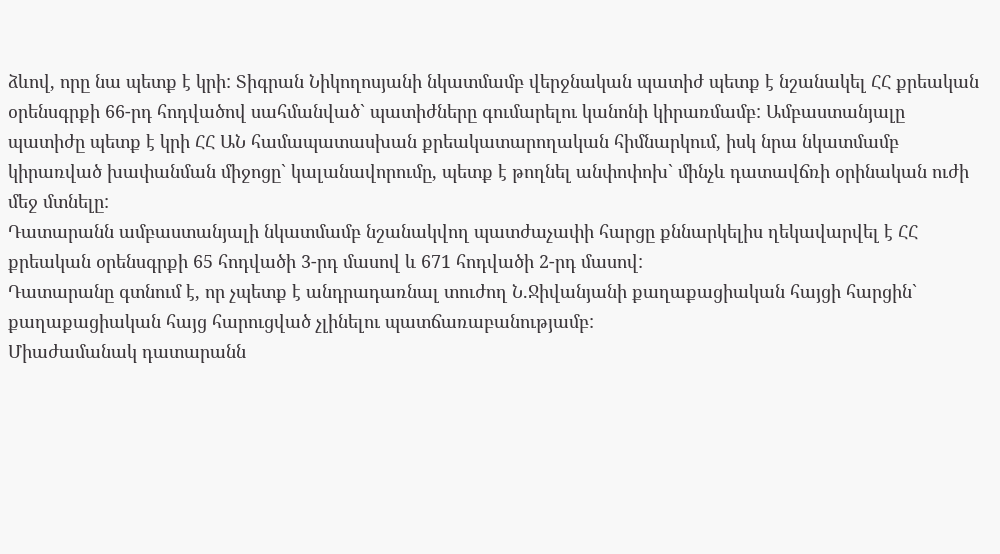ձևով, որը նա պետք է կրի: Տիգրան Նիկողոսյանի նկատմամբ վերջնական պատիժ պետք է նշանակել ՀՀ քրեական օրենսգրքի 66-րդ հոդվածով սահմանված` պատիժները գումարելու կանոնի կիրառմամբ: Ամբաստանյալը պատիժը պետք է կրի ՀՀ ԱՆ համապատասխան քրեակատարողական հիմնարկում, իսկ նրա նկատմամբ կիրառված խափանման միջոցը` կալանավորումը, պետք է թողնել անփոփոխ` մինչև դատավճռի օրինական ուժի մեջ մտնելը:
Դատարանն ամբաստանյալի նկատմամբ նշանակվող պատժաչափի հարցը քննարկելիս ղեկավարվել է ՀՀ քրեական օրենսգրքի 65 հոդվածի 3-րդ մասով և 671 հոդվածի 2-րդ մասով:
Դատարանը գտնում է, որ չպետք է անդրադառնալ տուժող Ն.Ջիվանյանի քաղաքացիական հայցի հարցին` քաղաքացիական հայց հարուցված չլինելու պատճառաբանությամբ:
Միաժամանակ դատարանն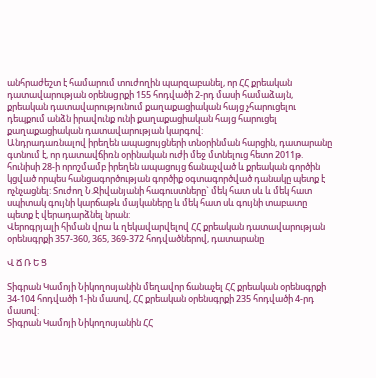անհրաժեշտ է համարում տուժողին պարզաբանել, որ ՀՀ քրեական դատավարության օրենսgրքի 155 հոդվածի 2-րդ մասի համաձայն, քրեական դատավարությունում քաղաքացիական հայց չհարուցելու դեպքում անձն իրավունք ունի քաղաքացիական հայց հարուցել քաղաքացիական դատավարության կարգով:
Անդրադառնալով իրեղեն ապացույցների տնօրինման հարցին, դատարանը գտնում է, որ դատավճիռն օրինական ուժի մեջ մտնելուց հետո 2011թ. հունիսի 28-ի որոշմամբ իրեղեն ապացույց ճանաչված և քրեական գործին կցված որպես հանցագործության գործիք օգտագործված դանակը պետք է ոչնչացնել: Տուժող Ն.Ջիվանյանի հագուստները` մեկ հատ սև և մեկ հատ սպիտակ գույնի կարճաթև մայկաները և մեկ հատ սև գույնի տաբատը պետք է վերադարձնել նրան:
Վերոգրյալի հիման վրա և ղեկավարվելով ՀՀ քրեական դատավարության օրենսգրքի 357-360, 365, 369-372 հոդվածներով, դատարանը

Վ Ճ Ռ Ե Ց

Տիգրան Կամոյի Նիկողոսյանին մեղավոր ճանաչել ՀՀ քրեական օրենսգրքի 34-104 հոդվածի 1-ին մասով, ՀՀ քրեական օրենսգրքի 235 հոդվածի 4-րդ մասով:
Տիգրան Կամոյի Նիկողոսյանին ՀՀ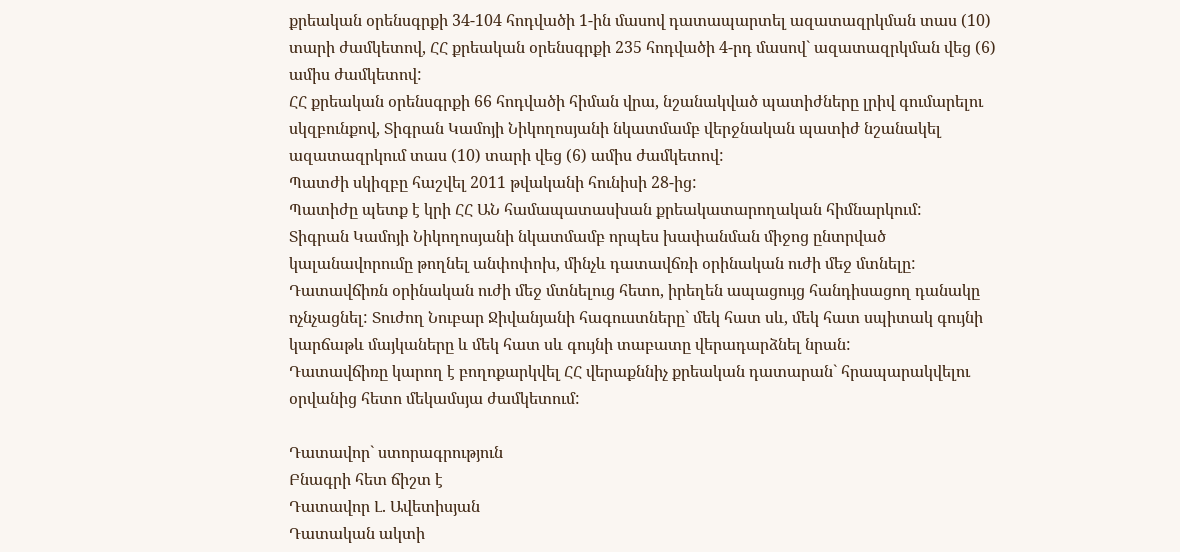քրեական օրենսգրքի 34-104 հոդվածի 1-ին մասով դատապարտել ազատազրկման տաս (10) տարի ժամկետով, ՀՀ քրեական օրենսգրքի 235 հոդվածի 4-րդ մասով` ազատազրկման վեց (6) ամիս ժամկետով:
ՀՀ քրեական օրենսգրքի 66 հոդվածի հիման վրա, նշանակված պատիժները լրիվ գումարելու սկզբունքով, Տիգրան Կամոյի Նիկողոսյանի նկատմամբ վերջնական պատիժ նշանակել ազատազրկում տաս (10) տարի վեց (6) ամիս ժամկետով:
Պատժի սկիզբը հաշվել 2011 թվականի հունիսի 28-ից:
Պատիժը պետք է կրի ՀՀ ԱՆ համապատասխան քրեակատարողական հիմնարկում:
Տիգրան Կամոյի Նիկողոսյանի նկատմամբ որպես խափանման միջոց ընտրված կալանավորումը թողնել անփոփոխ, մինչև դատավճռի օրինական ուժի մեջ մտնելը:
Դատավճիռն օրինական ուժի մեջ մտնելուց հետո, իրեղեն ապացույց հանդիսացող դանակը ոչնչացնել: Տուժող Նուբար Ջիվանյանի հագուստները` մեկ հատ սև, մեկ հատ սպիտակ գույնի կարճաթև մայկաները և մեկ հատ սև գույնի տաբատը վերադարձնել նրան:
Դատավճիռը կարող է բողոքարկվել ՀՀ վերաքննիչ քրեական դատարան` հրապարակվելու օրվանից հետո մեկամսյա ժամկետում:

Դատավոր` ստորագրություն
Բնագրի հետ ճիշտ է
Դատավոր Լ. Ավետիսյան
Դատական ակտի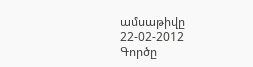ամսաթիվը 22-02-2012
Գործը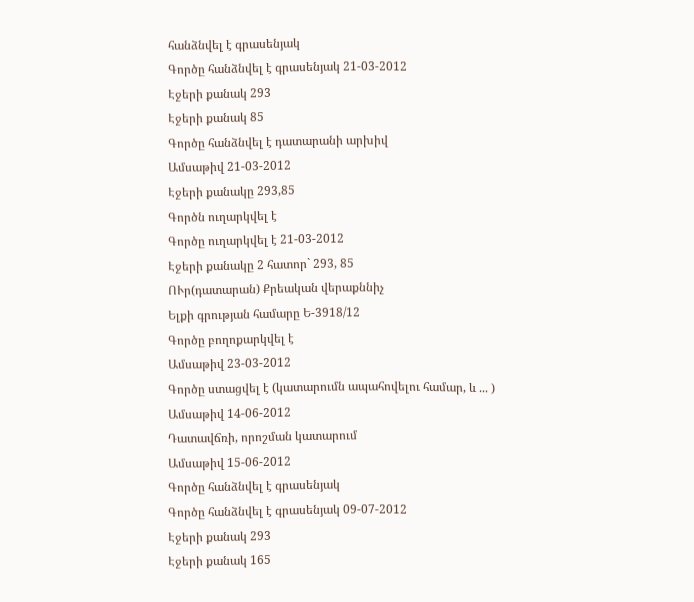հանձնվել է գրասենյակ
Գործը հանձնվել է գրասենյակ 21-03-2012
Էջերի քանակ 293
Էջերի քանակ 85
Գործը հանձնվել է դատարանի արխիվ
Ամսաթիվ 21-03-2012
Էջերի քանակը 293,85
Գործն ուղարկվել է
Գործը ուղարկվել է 21-03-2012
Էջերի քանակը 2 հատոր` 293, 85
ՈՒր(դատարան) Քրեական վերաքննիչ
Ելքի գրության համարը Ե-3918/12
Գործը բողոքարկվել է
Ամսաթիվ 23-03-2012
Գործը ստացվել է (կատարումն ապահովելու համար, և ... )
Ամսաթիվ 14-06-2012
Դատավճռի, որոշման կատարում
Ամսաթիվ 15-06-2012
Գործը հանձնվել է գրասենյակ
Գործը հանձնվել է գրասենյակ 09-07-2012
Էջերի քանակ 293
Էջերի քանակ 165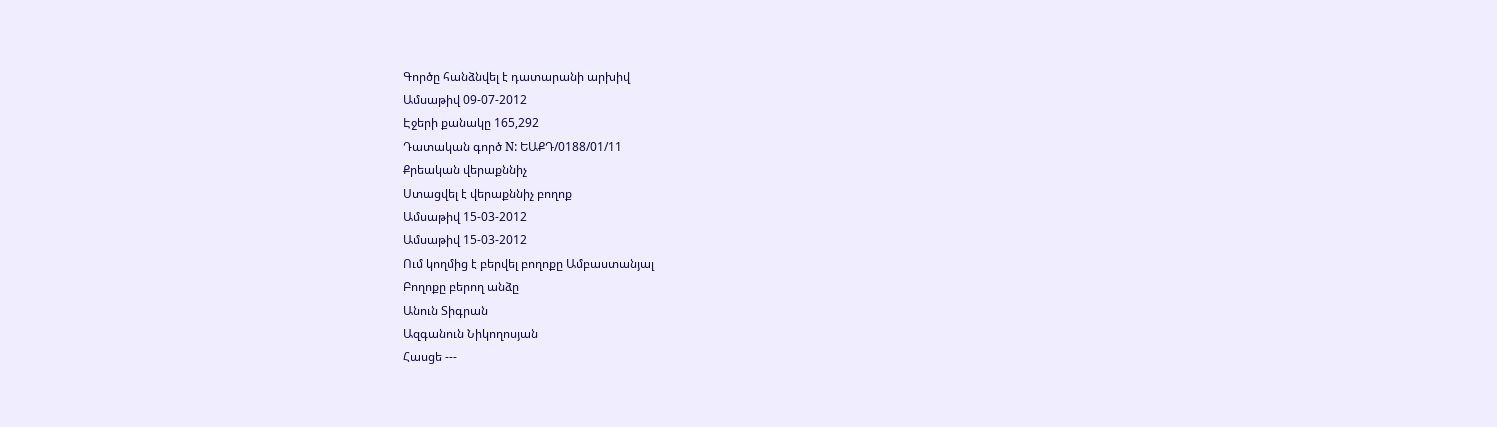Գործը հանձնվել է դատարանի արխիվ
Ամսաթիվ 09-07-2012
Էջերի քանակը 165,292
Դատական գործ N: ԵԱՔԴ/0188/01/11
Քրեական վերաքննիչ
Ստացվել է վերաքննիչ բողոք
Ամսաթիվ 15-03-2012
Ամսաթիվ 15-03-2012
Ում կողմից է բերվել բողոքը Ամբաստանյալ
Բողոքը բերող անձը
Անուն Տիգրան
Ազգանուն Նիկողոսյան
Հասցե ---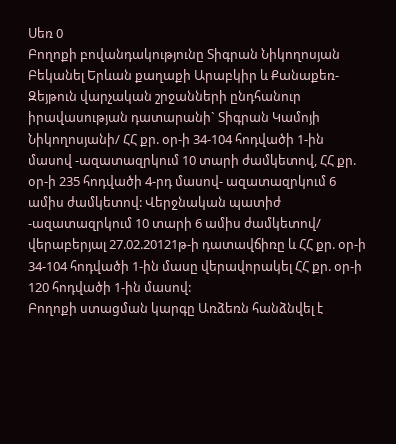Սեռ 0
Բողոքի բովանդակությունը Տիգրան Նիկողոսյան Բեկանել Երևան քաղաքի Արաբկիր և Քանաքեռ-Զեյթուն վարչական շրջանների ընդհանուր իրավասության դատարանի` Տիգրան Կամոյի Նիկողոսյանի/ ՀՀ քր. օր-ի 34-104 հոդվածի 1-ին մասով -ազատազրկում 10 տարի ժամկետով, ՀՀ քր. օր-ի 235 հոդվածի 4-րդ մասով- ազատազրկում 6 ամիս ժամկետով: Վերջնական պատիժ -ազատազրկում 10 տարի 6 ամիս ժամկետով/ վերաբերյալ 27.02.20121թ-ի դատավճիռը և ՀՀ քր. օր-ի 34-104 հոդվածի 1-ին մասը վերավորակել ՀՀ քր. օր-ի 120 հոդվածի 1-ին մասով:
Բողոքի ստացման կարգը Առձեռն հանձնվել է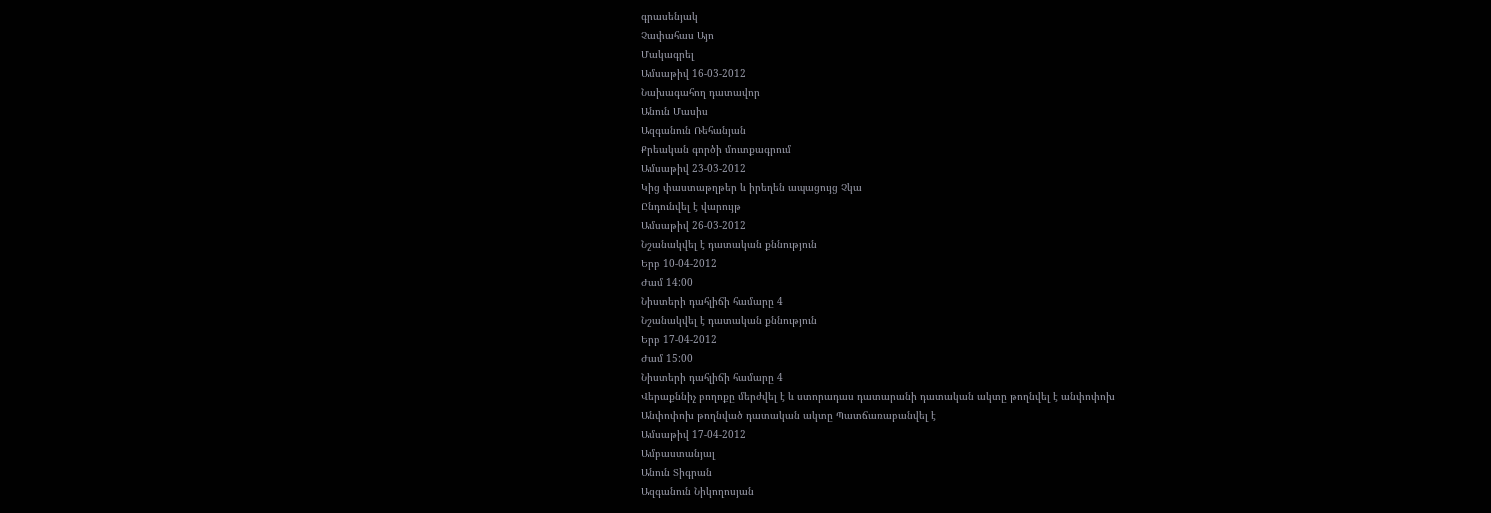գրասենյակ
Չափահաս Այո
Մակագրել
Ամսաթիվ 16-03-2012
Նախագահող դատավոր
Անուն Մասիս
Ազգանուն Ռեհանյան
Քրեական գործի մուտքագրում
Ամսաթիվ 23-03-2012
Կից փաստաթղթեր և իրեղեն ապացույց Չկա
Ընդունվել է վարույթ
Ամսաթիվ 26-03-2012
Նշանակվել է դատական քննություն
Երբ 10-04-2012
Ժամ 14:00
Նիստերի դահլիճի համարը 4
Նշանակվել է դատական քննություն
Երբ 17-04-2012
Ժամ 15:00
Նիստերի դահլիճի համարը 4
Վերաքննիչ բողոքը մերժվել է և ստորադաս դատարանի դատական ակտը թողնվել է անփոփոխ
Անփոփոխ թողնված դատական ակտը Պատճառաբանվել է
Ամսաթիվ 17-04-2012
Ամբաստանյալ
Անուն Տիգրան
Ազգանուն Նիկողոսյան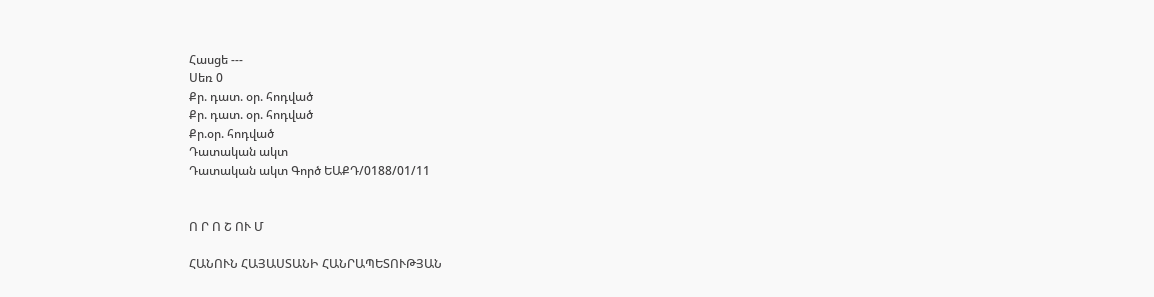Հասցե ---
Սեռ 0
Քր. դատ. օր. հոդված
Քր. դատ. օր. հոդված
Քր.օր. հոդված
Դատական ակտ
Դատական ակտ Գործ ԵԱՔԴ/0188/01/11


Ո Ր Ո Շ ՈՒ Մ

ՀԱՆՈՒՆ ՀԱՅԱՍՏԱՆԻ ՀԱՆՐԱՊԵՏՈՒԹՅԱՆ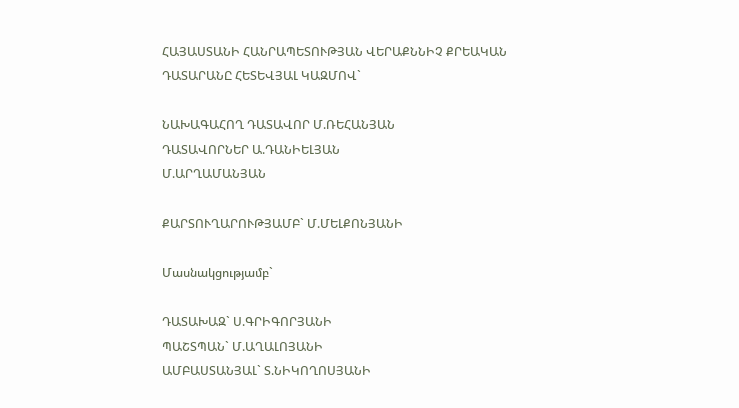ՀԱՅԱՍՏԱՆԻ ՀԱՆՐԱՊԵՏՈՒԹՅԱՆ ՎԵՐԱՔՆՆԻՉ ՔՐԵԱԿԱՆ ԴԱՏԱՐԱՆԸ ՀԵՏԵՎՅԱԼ ԿԱԶՄՈՎ`

ՆԱԽԱԳԱՀՈՂ ԴԱՏԱՎՈՐ Մ.ՌԵՀԱՆՅԱՆ
ԴԱՏԱՎՈՐՆԵՐ Ա.ԴԱՆԻԵԼՅԱՆ
Մ.ԱՐՂԱՄԱՆՅԱՆ

ՔԱՐՏՈՒՂԱՐՈՒԹՅԱՄԲ` Մ.ՄԵԼՔՈՆՅԱՆԻ

Մասնակցությամբ`

ԴԱՏԱԽԱԶ` Ս.ԳՐԻԳՈՐՅԱՆԻ
ՊԱՇՏՊԱՆ` Մ.ԱՂԱԼՈՅԱՆԻ
ԱՄԲԱՍՏԱՆՅԱԼ` Տ.ՆԻԿՈՂՈՍՅԱՆԻ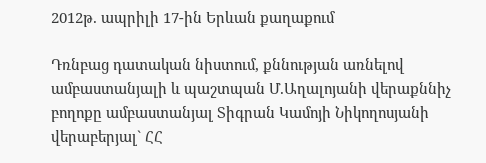2012թ. ապրիլի 17-ին Երևան քաղաքում

Դռնբաց դատական նիստում, քննության առնելով ամբաստանյալի և պաշտպան Մ.Աղալոյանի վերաքննիչ բողոքը ամբաստանյալ Տիգրան Կամոյի Նիկողոսյանի վերաբերյալ` ՀՀ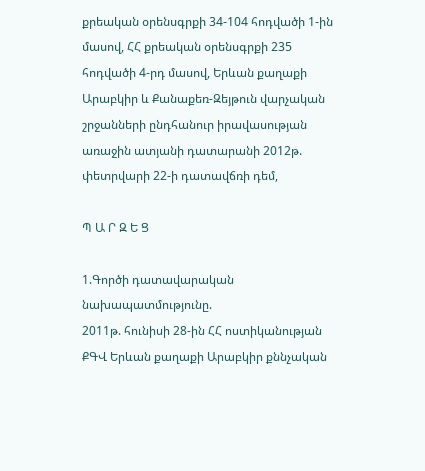քրեական օրենսգրքի 34-104 հոդվածի 1-ին մասով, ՀՀ քրեական օրենսգրքի 235 հոդվածի 4-րդ մասով, Երևան քաղաքի Արաբկիր և Քանաքեռ-Զեյթուն վարչական շրջանների ընդհանուր իրավասության առաջին ատյանի դատարանի 2012թ. փետրվարի 22-ի դատավճռի դեմ,

Պ Ա Ր Զ Ե Ց

1.Գործի դատավարական նախապատմությունը.
2011թ. հունիսի 28-ին ՀՀ ոստիկանության ՔԳՎ Երևան քաղաքի Արաբկիր քննչական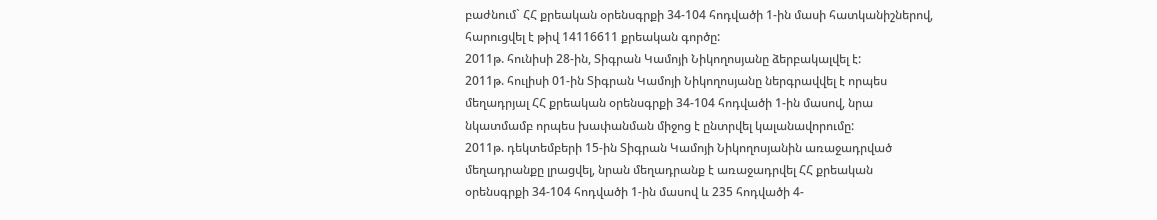բաժնում` ՀՀ քրեական օրենսգրքի 34-104 հոդվածի 1-ին մասի հատկանիշներով, հարուցվել է թիվ 14116611 քրեական գործը:
2011թ. հունիսի 28-ին, Տիգրան Կամոյի Նիկողոսյանը ձերբակալվել է:
2011թ. հուլիսի 01-ին Տիգրան Կամոյի Նիկողոսյանը ներգրավվել է որպես մեղադրյալ ՀՀ քրեական օրենսգրքի 34-104 հոդվածի 1-ին մասով, նրա նկատմամբ որպես խափանման միջոց է ընտրվել կալանավորումը:
2011թ. դեկտեմբերի 15-ին Տիգրան Կամոյի Նիկողոսյանին առաջադրված մեղադրանքը լրացվել, նրան մեղադրանք է առաջադրվել ՀՀ քրեական օրենսգրքի 34-104 հոդվածի 1-ին մասով և 235 հոդվածի 4-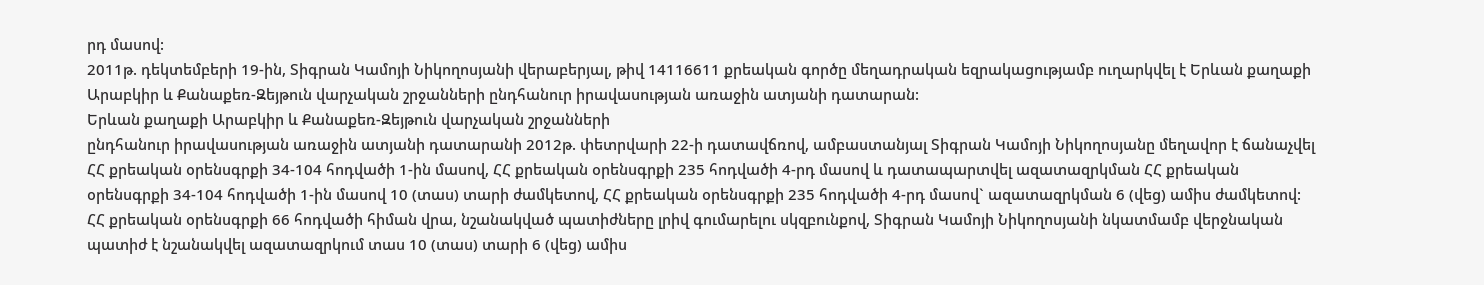րդ մասով:
2011թ. դեկտեմբերի 19-ին, Տիգրան Կամոյի Նիկողոսյանի վերաբերյալ, թիվ 14116611 քրեական գործը մեղադրական եզրակացությամբ ուղարկվել է Երևան քաղաքի Արաբկիր և Քանաքեռ-Զեյթուն վարչական շրջանների ընդհանուր իրավասության առաջին ատյանի դատարան:
Երևան քաղաքի Արաբկիր և Քանաքեռ-Զեյթուն վարչական շրջանների
ընդհանուր իրավասության առաջին ատյանի դատարանի 2012թ. փետրվարի 22-ի դատավճռով, ամբաստանյալ Տիգրան Կամոյի Նիկողոսյանը մեղավոր է ճանաչվել ՀՀ քրեական օրենսգրքի 34-104 հոդվածի 1-ին մասով, ՀՀ քրեական օրենսգրքի 235 հոդվածի 4-րդ մասով և դատապարտվել ազատազրկման ՀՀ քրեական օրենսգրքի 34-104 հոդվածի 1-ին մասով 10 (տաս) տարի ժամկետով, ՀՀ քրեական օրենսգրքի 235 հոդվածի 4-րդ մասով` ազատազրկման 6 (վեց) ամիս ժամկետով:
ՀՀ քրեական օրենսգրքի 66 հոդվածի հիման վրա, նշանակված պատիժները լրիվ գումարելու սկզբունքով, Տիգրան Կամոյի Նիկողոսյանի նկատմամբ վերջնական պատիժ է նշանակվել ազատազրկում տաս 10 (տաս) տարի 6 (վեց) ամիս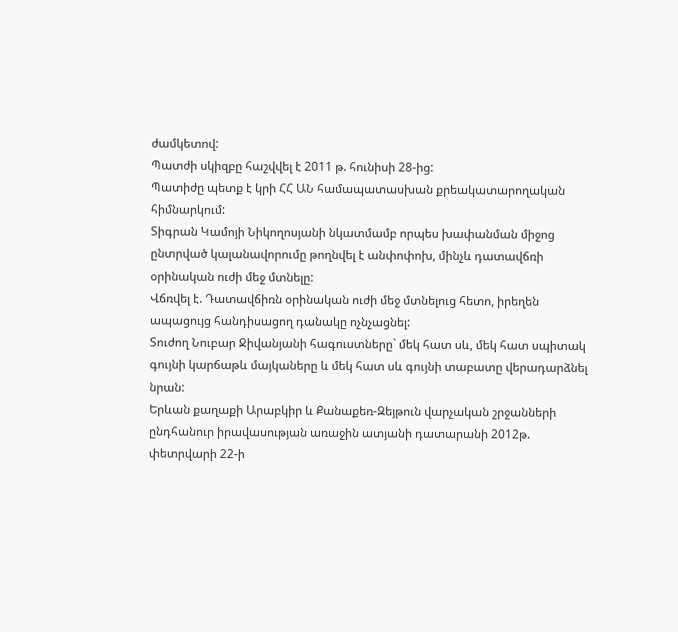ժամկետով:
Պատժի սկիզբը հաշվվել է 2011 թ. հունիսի 28-ից:
Պատիժը պետք է կրի ՀՀ ԱՆ համապատասխան քրեակատարողական հիմնարկում:
Տիգրան Կամոյի Նիկողոսյանի նկատմամբ որպես խափանման միջոց ընտրված կալանավորումը թողնվել է անփոփոխ, մինչև դատավճռի օրինական ուժի մեջ մտնելը:
Վճռվել է. Դատավճիռն օրինական ուժի մեջ մտնելուց հետո, իրեղեն ապացույց հանդիսացող դանակը ոչնչացնել:
Տուժող Նուբար Ջիվանյանի հագուստները` մեկ հատ սև, մեկ հատ սպիտակ գույնի կարճաթև մայկաները և մեկ հատ սև գույնի տաբատը վերադարձնել նրան:
Երևան քաղաքի Արաբկիր և Քանաքեռ-Զեյթուն վարչական շրջանների
ընդհանուր իրավասության առաջին ատյանի դատարանի 2012թ. փետրվարի 22-ի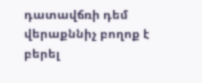դատավճռի դեմ վերաքննիչ բողոք է բերել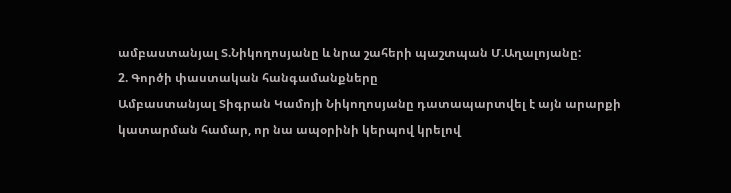ամբաստանյալ Տ.Նիկողոսյանը և նրա շահերի պաշտպան Մ.Աղալոյանը:
2. Գործի փաստական հանգամանքները
Ամբաստանյալ Տիգրան Կամոյի Նիկողոսյանը դատապարտվել է այն արարքի կատարման համար, որ նա ապօրինի կերպով կրելով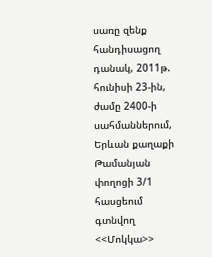սառը զենք հանդիսացող դանակ, 2011թ. հունիսի 23-ին, ժամը 2400-ի սահմաններում, Երևան քաղաքի Թամանյան փողոցի 3/1 հասցեում գտնվող <<Մոկկա>>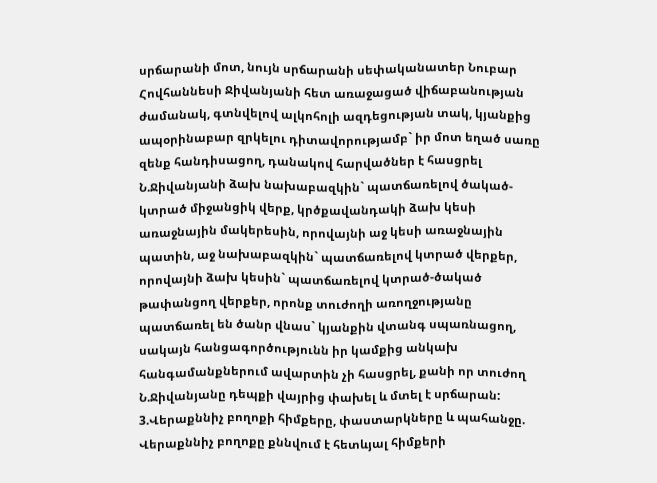սրճարանի մոտ, նույն սրճարանի սեփականատեր Նուբար Հովհաննեսի Ջիվանյանի հետ առաջացած վիճաբանության ժամանակ, գտնվելով ալկոհոլի ազդեցության տակ, կյանքից ապօրինաբար զրկելու դիտավորությամբ` իր մոտ եղած սառը զենք հանդիսացող, դանակով հարվածներ է հասցրել Ն.Ջիվանյանի ձախ նախաբազկին` պատճառելով ծակած-կտրած միջանցիկ վերք, կրծքավանդակի ձախ կեսի առաջնային մակերեսին, որովայնի աջ կեսի առաջնային պատին, աջ նախաբազկին` պատճառելով կտրած վերքեր, որովայնի ձախ կեսին` պատճառելով կտրած-ծակած թափանցող վերքեր, որոնք տուժողի առողջությանը պատճառել են ծանր վնաս` կյանքին վտանգ սպառնացող, սակայն հանցագործությունն իր կամքից անկախ հանգամանքներում ավարտին չի հասցրել, քանի որ տուժող Ն.Ջիվանյանը դեպքի վայրից փախել և մտել է սրճարան:
3.Վերաքննիչ բողոքի հիմքերը, փաստարկները և պահանջը.
Վերաքննիչ բողոքը քննվում է հետևյալ հիմքերի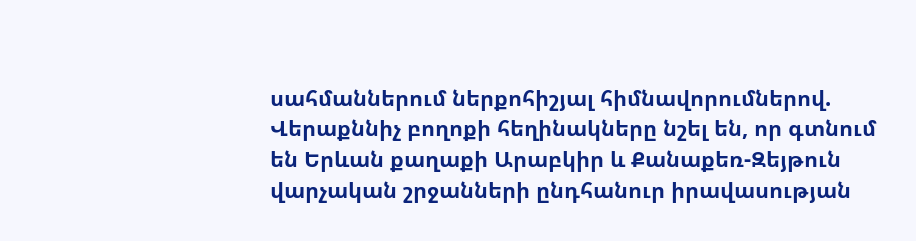սահմաններում ներքոհիշյալ հիմնավորումներով.
Վերաքննիչ բողոքի հեղինակները նշել են, որ գտնում են Երևան քաղաքի Արաբկիր և Քանաքեռ-Զեյթուն վարչական շրջանների ընդհանուր իրավասության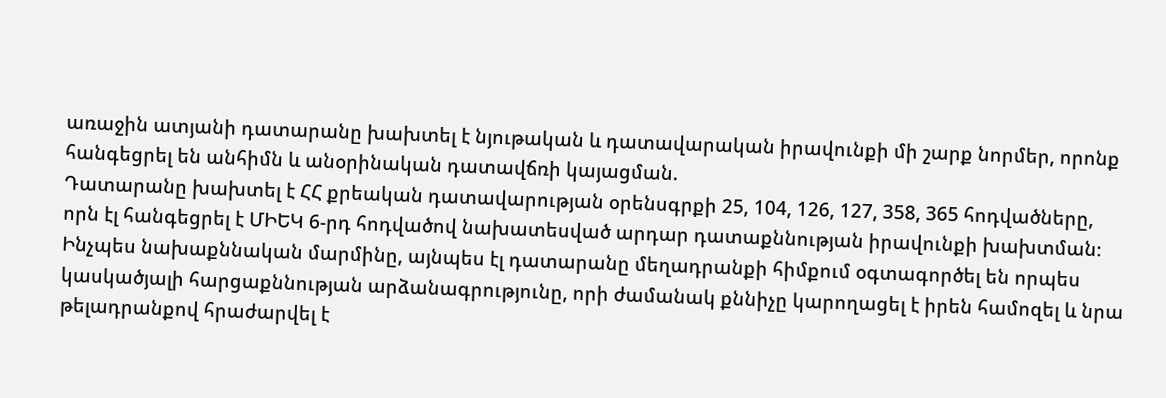առաջին ատյանի դատարանը խախտել է նյութական և դատավարական իրավունքի մի շարք նորմեր, որոնք հանգեցրել են անհիմն և անօրինական դատավճռի կայացման.
Դատարանը խախտել է ՀՀ քրեական դատավարության օրենսգրքի 25, 104, 126, 127, 358, 365 հոդվածները, որն էլ հանգեցրել է ՄԻԵԿ 6-րդ հոդվածով նախատեսված արդար դատաքննության իրավունքի խախտման։
Ինչպես նախաքննական մարմինը, այնպես էլ դատարանը մեղադրանքի հիմքում օգտագործել են որպես կասկածյալի հարցաքննության արձանագրությունը, որի ժամանակ քննիչը կարողացել է իրեն համոզել և նրա թելադրանքով հրաժարվել է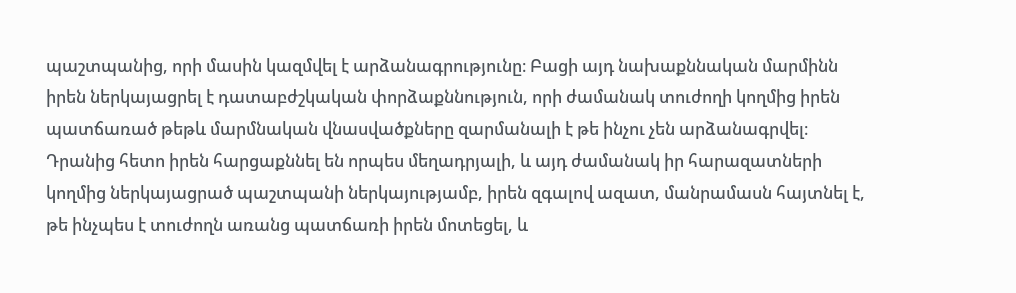պաշտպանից, որի մասին կազմվել է արձանագրությունը։ Բացի այդ նախաքննական մարմինն իրեն ներկայացրել է դատաբժշկական փորձաքննություն, որի ժամանակ տուժողի կողմից իրեն պատճառած թեթև մարմնական վնասվածքները զարմանալի է թե ինչու չեն արձանագրվել։ Դրանից հետո իրեն հարցաքննել են որպես մեղադրյալի, և այդ ժամանակ իր հարազատների կողմից ներկայացրած պաշտպանի ներկայությամբ, իրեն զգալով ազատ, մանրամասն հայտնել է, թե ինչպես է տուժողն առանց պատճառի իրեն մոտեցել, և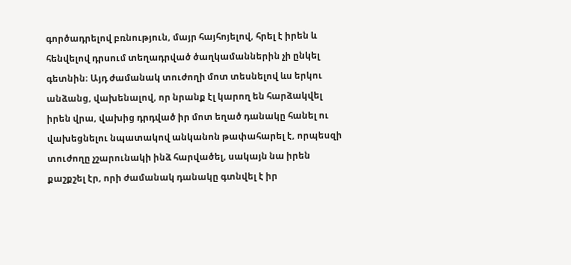գործադրելով բռնություն, մայր հայհոյելով, հրել է իրեն և հենվելով դրսում տեղադրված ծաղկամաններին չի ընկել գետնին։ Այդ ժամանակ տուժողի մոտ տեսնելով ևս երկու անձանց, վախենալով, որ նրանք էլ կարող են հարձակվել իրեն վրա, վախից դրդված իր մոտ եղած դանակը հանել ու վախեցնելու նպատակով անկանոն թափահարել է, որպեսզի տուժողը չշարունակի ինձ հարվածել, սակայն նա իրեն քաշքշել էր, որի ժամանակ դանակը գտնվել է իր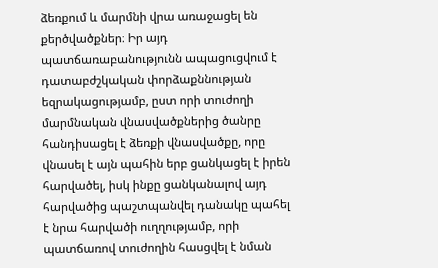ձեռքում և մարմնի վրա առաջացել են քերծվածքներ։ Իր այդ պատճառաբանությունն ապացուցվում է դատաբժշկական փորձաքննության եզրակացությամբ, ըստ որի տուժողի մարմնական վնասվածքներից ծանրը հանդիսացել է ձեռքի վնասվածքը, որը վնասել է այն պահին երբ ցանկացել է իրեն հարվածել, իսկ ինքը ցանկանալով այդ հարվածից պաշտպանվել դանակը պահել է նրա հարվածի ուղղությամբ, որի պատճառով տուժողին հասցվել է նման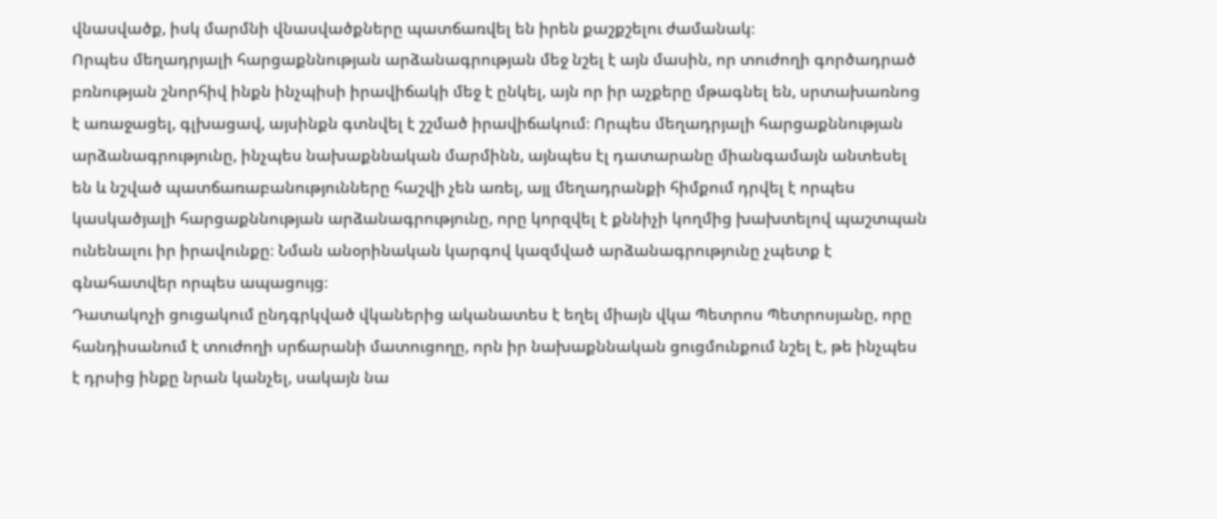վնասվածք, իսկ մարմնի վնասվածքները պատճառվել են իրեն քաշքշելու ժամանակ։
Որպես մեղադրյալի հարցաքննության արձանագրության մեջ նշել է այն մասին, որ տուժողի գործադրած բռնության շնորհիվ ինքն ինչպիսի իրավիճակի մեջ է ընկել, այն որ իր աչքերը մթագնել են, սրտախառնոց է առաջացել, գլխացավ, այսինքն գտնվել է շշմած իրավիճակում։ Որպես մեղադրյալի հարցաքննության արձանագրությունը, ինչպես նախաքննական մարմինն, այնպես էլ դատարանը միանգամայն անտեսել են և նշված պատճառաբանությունները հաշվի չեն առել, այլ մեղադրանքի հիմքում դրվել է որպես կասկածյալի հարցաքննության արձանագրությունը, որը կորզվել է քննիչի կողմից խախտելով պաշտպան ունենալու իր իրավունքը։ Նման անօրինական կարգով կազմված արձանագրությունը չպետք է գնահատվեր որպես ապացույց։
Դատակոչի ցուցակում ընդգրկված վկաներից ականատես է եղել միայն վկա Պետրոս Պետրոսյանը, որը հանդիսանում է տուժողի սրճարանի մատուցողը, որն իր նախաքննական ցուցմունքում նշել է, թե ինչպես է դրսից ինքը նրան կանչել, սակայն նա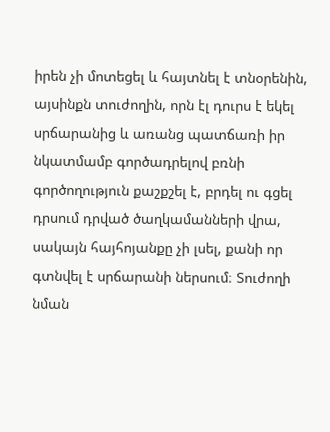իրեն չի մոտեցել և հայտնել է տնօրենին, այսինքն տուժողին, որն էլ դուրս է եկել սրճարանից և առանց պատճառի իր նկատմամբ գործադրելով բռնի գործողություն քաշքշել է, բրդել ու գցել դրսում դրված ծաղկամանների վրա, սակայն հայհոյանքը չի լսել, քանի որ գտնվել է սրճարանի ներսում։ Տուժողի նման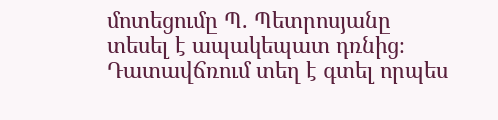մոտեցումը Պ. Պետրոսյանը տեսել է ապակեպատ դռնից։
Դատավճռում տեղ է գտել որպես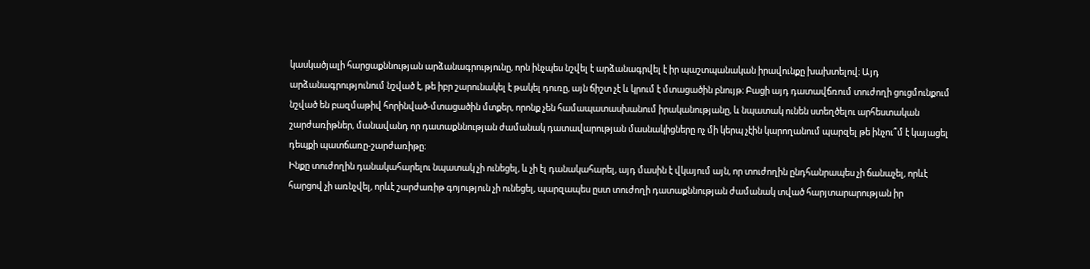կասկածյալի հարցաքննության արձանագրությունը, որն ինչպես նշվել է արձանագրվել է իր պաշտպանական իրավունքը խախտելով։ Այդ արձանագրությունում նշված է, թե իբր շարունակել է թակել դուռը, այն ճիշտ չէ և կրում է մտացածին բնույթ։ Բացի այդ դատավճռում տուժողի ցուցմունքում նշված են բազմաթիվ հորինված-մտացածին մտքեր, որոնք չեն համապատասխանում իրականությանը, և նպատակ ունեն ստեղծելու արհեստական շարժառիթներ, մանավանդ որ դատաքննության ժամանակ դատավարության մասնակիցները ոչ մի կերպ չէին կարողանում պարզել թե ինչու՞մ է կայացել դեպքի պատճառը-շարժառիթը։
Ինքը տուժողին դանակահարելու նպատակ չի ունեցել, և չի էլ դանակահարել, այդ մասին է վկայում այն, որ տուժողին ընդհանրապես չի ճանաչել, որևէ հարցով չի առնչվել, որևէ շարժառիթ գոյություն չի ունեցել, պարզապես ըստ տուժողի դատաքննության ժամանակ տված հարյտարարության իր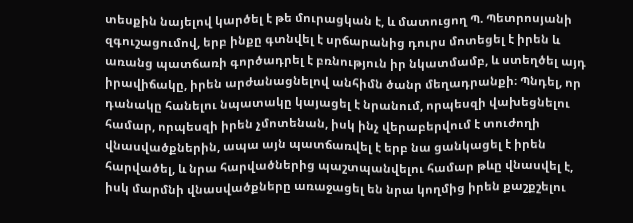տեսքին նայելով կարծել է թե մուրացկան է, և մատուցող Պ. Պետրոսյանի զգուշացումով, երբ ինքը գտնվել է սրճարանից դուրս մոտեցել է իրեն և առանց պատճառի գործադրել է բռնություն իր նկատմամբ, և ստեղծել այդ իրավիճակը, իրեն արժանացնելով անհիմն ծանր մեղադրանքի։ Պնդել, որ դանակը հանելու նպատակը կայացել է նրանում, որպեսզի վախեցնելու համար, որպեսզի իրեն չմոտենան, իսկ ինչ վերաբերվում է տուժողի վնասվածքներին, ապա այն պատճառվել է երբ նա ցանկացել է իրեն հարվածել, և նրա հարվածներից պաշտպանվելու համար թևը վնասվել է, իսկ մարմնի վնասվածքները առաջացել են նրա կողմից իրեն քաշքշելու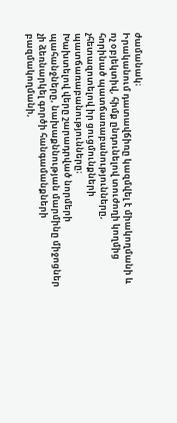ժամանակ։
Իրականում դատավճիռը կազմվել է միակողմանի և ոչ օբյեկտիվ, հիմք ընդունելով տուժողի կողմից հորինած պատճառաբանությունները, չհետազոտելով իր ցուցմունքների պատճառաբանությունները։
Խախտելով վերը շարադրված նորմերի պահանջները, նախաքննության մարմինը միջոցներ չի ձեռնարկել գործի հանգամանքների բազմակողմանի,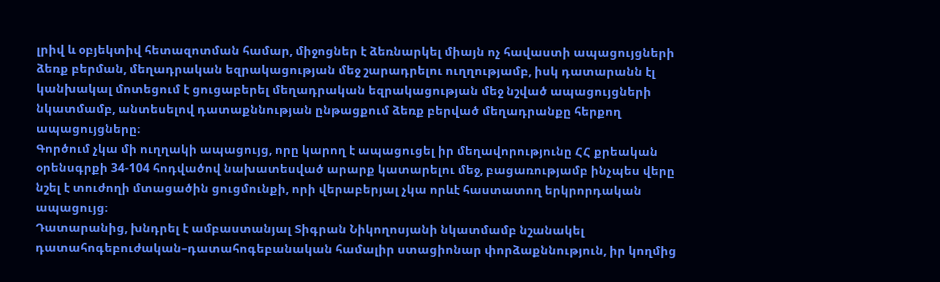լրիվ և օբյեկտիվ հետազոտման համար, միջոցներ է ձեռնարկել միայն ոչ հավաստի ապացույցների ձեռք բերման, մեղադրական եզրակացության մեջ շարադրելու ուղղությամբ, իսկ դատարանն էլ կանխակալ մոտեցում է ցուցաբերել մեղադրական եզրակացության մեջ նշված ապացույցների նկատմամբ, անտեսելով դատաքննության ընթացքում ձեռք բերված մեղադրանքը հերքող ապացույցները։
Գործում չկա մի ուղղակի ապացույց, որը կարող է ապացուցել իր մեղավորությունը ՀՀ քրեական օրենսգրքի 34-104 հոդվածով նախատեսված արարք կատարելու մեջ, բացառությամբ ինչպես վերը նշել է տուժողի մտացածին ցուցմունքի, որի վերաբերյալ չկա որևէ հաստատող երկրորդական ապացույց։
Դատարանից, խնդրել է ամբաստանյալ Տիգրան Նիկողոսյանի նկատմամբ նշանակել դատահոգեբուժական–դատահոգեբանական համալիր ստացիոնար փորձաքննություն, իր կողմից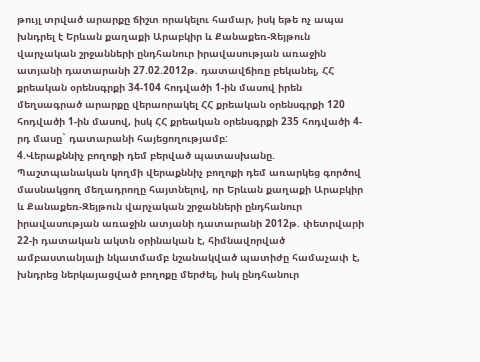թույլ տրված արարքը ճիշտ որակելու համար, իսկ եթե ոչ ապա խնդրել է Երևան քաղաքի Արաբկիր և Քանաքեռ-Զեյթուն վարչական շրջանների ընդհանուր իրավասության առաջին ատյանի դատարանի 27.02.2012թ. դատավճիռը բեկանել, ՀՀ քրեական օրենսգրքի 34-104 հոդվածի 1-ին մասով իրեն մեղսագրած արարքը վերաորակել ՀՀ քրեական օրենսգրքի 120 հոդվածի 1-ին մասով, իսկ ՀՀ քրեական օրենսգրքի 235 հոդվածի 4-րդ մասը` դատարանի հայեցողությամբ:
4.Վերաքննիչ բողոքի դեմ բերված պատասխանը.
Պաշտպանական կողմի վերաքննիչ բողոքի դեմ առարկեց գործով մասնակցող մեղադրողը հայտնելով, որ Երևան քաղաքի Արաբկիր և Քանաքեռ-Զեյթուն վարչական շրջանների ընդհանուր իրավասության առաջին ատյանի դատարանի 2012թ. փետրվարի 22-ի դատական ակտն օրինական է, հիմնավորված ամբաստանյալի նկատմամբ նշանակված պատիժը համաչափ է, խնդրեց ներկայացված բողոքը մերժել, իսկ ընդհանուր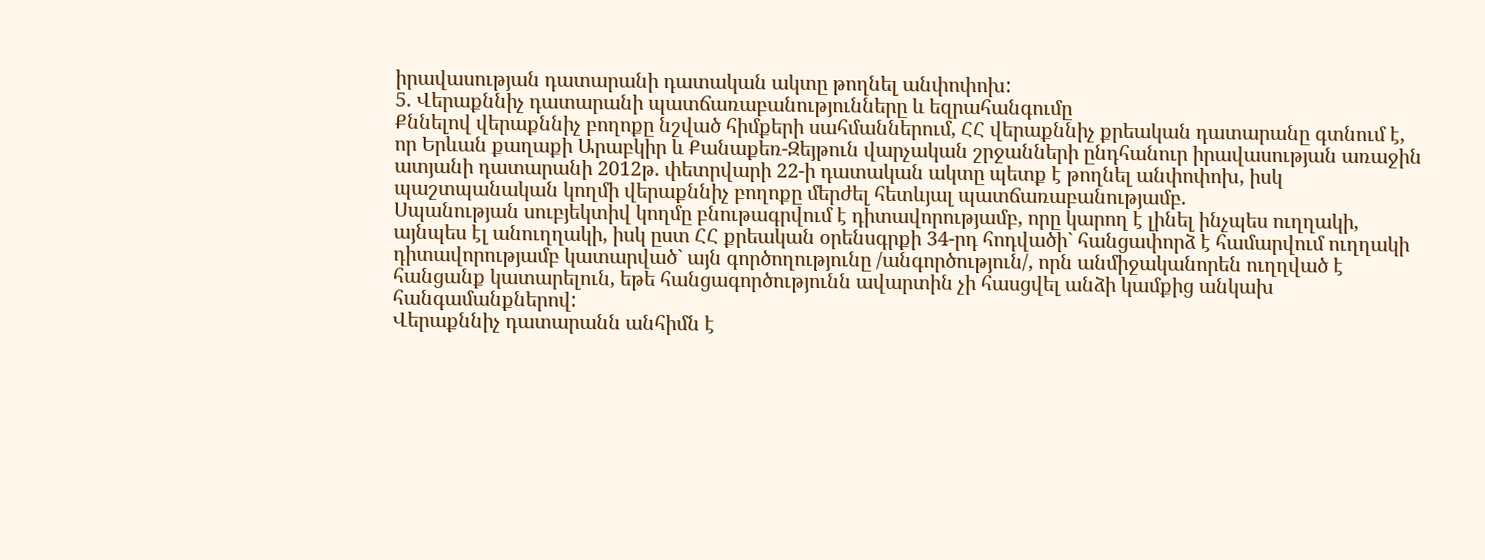իրավասության դատարանի դատական ակտը թողնել անփոփոխ:
5. Վերաքննիչ դատարանի պատճառաբանությունները և եզրահանգումը
Քննելով վերաքննիչ բողոքը նշված հիմքերի սահմաններում, ՀՀ վերաքննիչ քրեական դատարանը գտնում է, որ Երևան քաղաքի Արաբկիր և Քանաքեռ-Զեյթուն վարչական շրջանների ընդհանուր իրավասության առաջին ատյանի դատարանի 2012թ. փետրվարի 22-ի դատական ակտը պետք է թողնել անփոփոխ, իսկ պաշտպանական կողմի վերաքննիչ բողոքը մերժել հետևյալ պատճառաբանությամբ.
Սպանության սուբյեկտիվ կողմը բնութագրվում է դիտավորությամբ, որը կարող է լինել ինչպես ուղղակի, այնպես էլ անուղղակի, իսկ ըստ ՀՀ քրեական օրենսգրքի 34-րդ հոդվածի` հանցափորձ է համարվում ուղղակի դիտավորությամբ կատարված` այն գործողությունը /անգործություն/, որն անմիջականորեն ուղղված է հանցանք կատարելուն, եթե հանցագործությունն ավարտին չի հասցվել անձի կամքից անկախ հանգամանքներով:
Վերաքննիչ դատարանն անհիմն է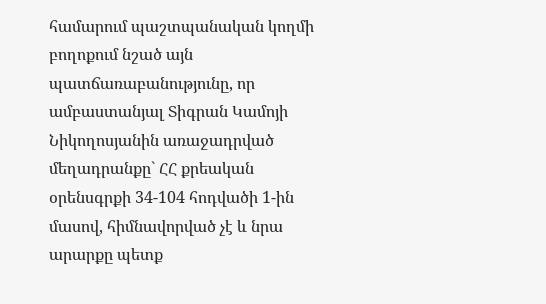համարում պաշտպանական կողմի բողոքում նշած այն պատճառաբանությունը, որ ամբաստանյալ Տիգրան Կամոյի Նիկողոսյանին առաջադրված մեղադրանքը` ՀՀ քրեական օրենսգրքի 34-104 հոդվածի 1-ին մասով, հիմնավորված չէ և նրա արարքը պետք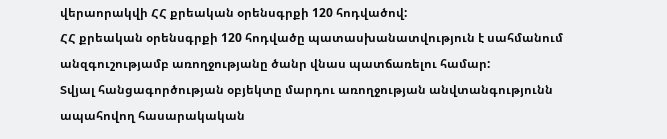վերաորակվի ՀՀ քրեական օրենսգրքի 120 հոդվածով:
ՀՀ քրեական օրենսգրքի 120 հոդվածը պատասխանատվություն է սահմանում անզգուշությամբ առողջությանը ծանր վնաս պատճառելու համար:
Տվյալ հանցագործության օբյեկտը մարդու առողջության անվտանգությունն ապահովող հասարակական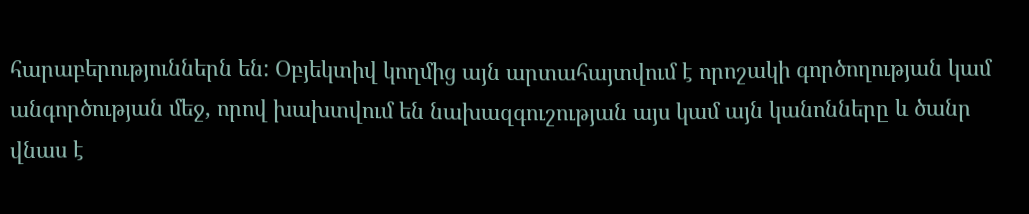հարաբերություններն են: Օբյեկտիվ կողմից այն արտահայտվում է որոշակի գործողության կամ անգործության մեջ, որով խախտվում են նախազգուշության այս կամ այն կանոնները և ծանր վնաս է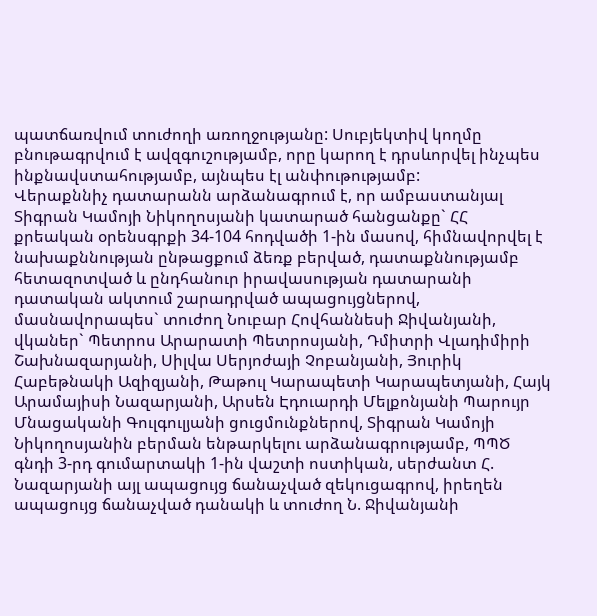պատճառվում տուժողի առողջությանը: Սուբյեկտիվ կողմը բնութագրվում է ավզգուշությամբ, որը կարող է դրսևորվել ինչպես ինքնավստահությամբ, այնպես էլ անփութությամբ:
Վերաքննիչ դատարանն արձանագրում է, որ ամբաստանյալ Տիգրան Կամոյի Նիկողոսյանի կատարած հանցանքը` ՀՀ քրեական օրենսգրքի 34-104 հոդվածի 1-ին մասով, հիմնավորվել է նախաքննության ընթացքում ձեռք բերված, դատաքննությամբ հետազոտված և ընդհանուր իրավասության դատարանի դատական ակտում շարադրված ապացույցներով, մասնավորապես` տուժող Նուբար Հովհաննեսի Ջիվանյանի, վկաներ` Պետրոս Արարատի Պետրոսյանի, Դմիտրի Վլադիմիրի Շախնազարյանի, Սիլվա Սերյոժայի Չոբանյանի, Յուրիկ Հաբեթնակի Ազիզյանի, Թաթուլ Կարապետի Կարապետյանի, Հայկ Արամայիսի Նազարյանի, Արսեն Էդուարդի Մելքոնյանի Պարույր Մնացականի Գուլգուլյանի ցուցմունքներով, Տիգրան Կամոյի Նիկողոսյանին բերման ենթարկելու արձանագրությամբ, ՊՊԾ գնդի 3-րդ գումարտակի 1-ին վաշտի ոստիկան, սերժանտ Հ. Նազարյանի այլ ապացույց ճանաչված զեկուցագրով, իրեղեն ապացույց ճանաչված դանակի և տուժող Ն. Ջիվանյանի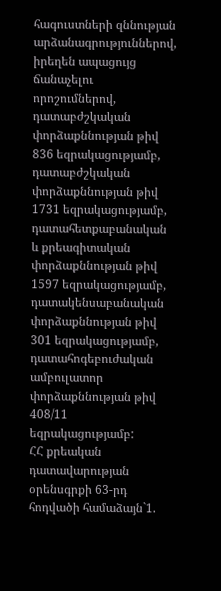հագուստների զննության արձանագրություններով, իրեղեն ապացույց ճանաչելու որոշումներով, դատաբժշկական փորձաքննության թիվ 836 եզրակացությամբ, դատաբժշկական փորձաքննության թիվ 1731 եզրակացությամբ, դատահետքաբանական և քրեագիտական փորձաքննության թիվ 1597 եզրակացությամբ, դատակենսաբանական փորձաքննության թիվ 301 եզրակացությամբ, դատահոգեբուժական ամբուլատոր փորձաքննության թիվ 408/11 եզրակացությամբ:
ՀՀ քրեական դատավարության օրենսգրքի 63-րդ հոդվածի համաձայն`1.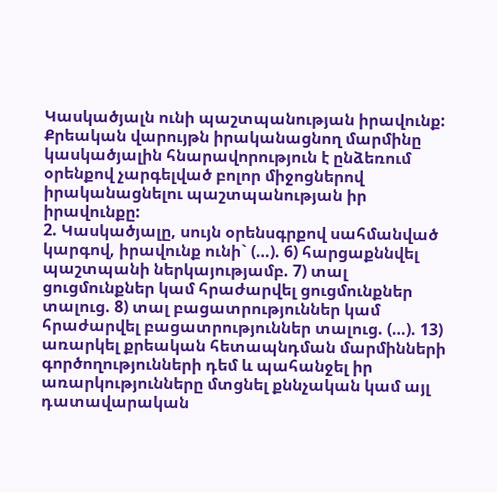Կասկածյալն ունի պաշտպանության իրավունք: Քրեական վարույթն իրականացնող մարմինը կասկածյալին հնարավորություն է ընձեռում օրենքով չարգելված բոլոր միջոցներով իրականացնելու պաշտպանության իր իրավունքը:
2. Կասկածյալը, սույն օրենսգրքով սահմանված կարգով, իրավունք ունի` (…). 6) հարցաքննվել պաշտպանի ներկայությամբ. 7) տալ ցուցմունքներ կամ հրաժարվել ցուցմունքներ տալուց. 8) տալ բացատրություններ կամ հրաժարվել բացատրություններ տալուց. (…). 13) առարկել քրեական հետապնդման մարմինների գործողությունների դեմ և պահանջել իր առարկությունները մտցնել քննչական կամ այլ դատավարական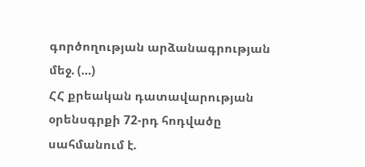գործողության արձանագրության մեջ. (…)
ՀՀ քրեական դատավարության օրենսգրքի 72-րդ հոդվածը սահմանում է.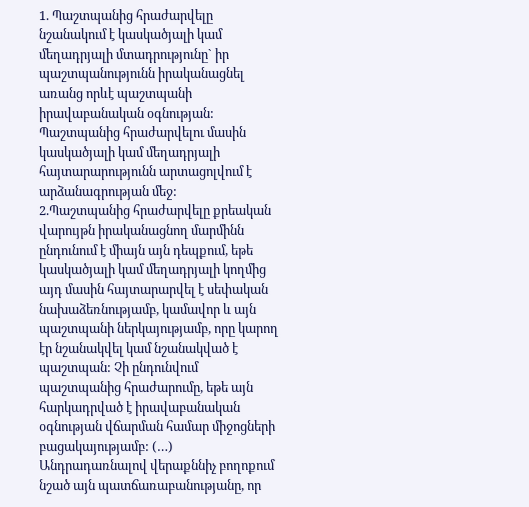1. Պաշտպանից հրաժարվելը նշանակում է կասկածյալի կամ մեղադրյալի մտադրությունը` իր պաշտպանությունն իրականացնել առանց որևէ պաշտպանի իրավաբանական օգնության: Պաշտպանից հրաժարվելու մասին կասկածյալի կամ մեղադրյալի հայտարարությունն արտացոլվում է արձանագրության մեջ:
2.Պաշտպանից հրաժարվելը քրեական վարույթն իրականացնող մարմինն ընդունում է միայն այն դեպքում, եթե կասկածյալի կամ մեղադրյալի կողմից այդ մասին հայտարարվել է սեփական նախաձեռնությամբ, կամավոր և այն պաշտպանի ներկայությամբ, որը կարող էր նշանակվել կամ նշանակված է պաշտպան: Չի ընդունվում պաշտպանից հրաժարումը, եթե այն հարկադրված է իրավաբանական օգնության վճարման համար միջոցների բացակայությամբ: (…)
Անդրադառնալով վերաքննիչ բողոքում նշած այն պատճառաբանությանը, որ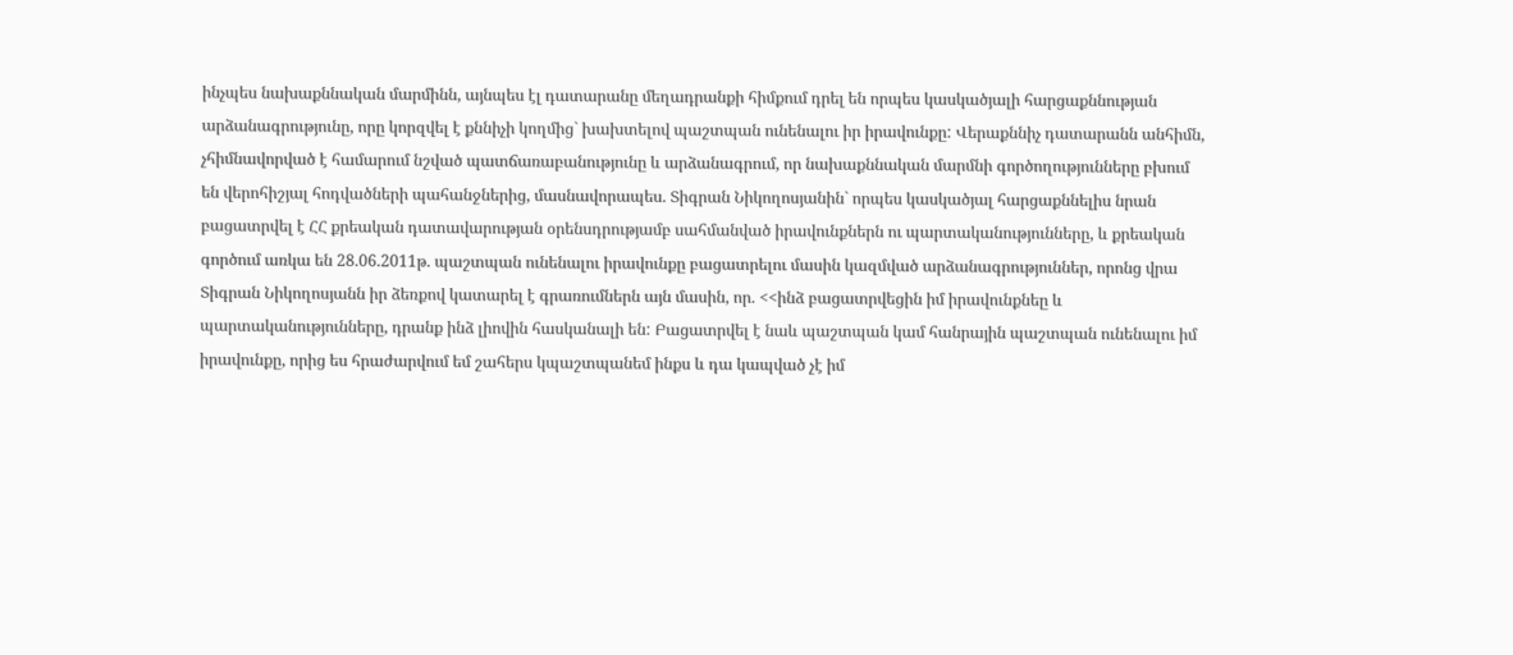ինչպես նախաքննական մարմինն, այնպես էլ դատարանը մեղադրանքի հիմքում դրել են որպես կասկածյալի հարցաքննության արձանագրությունը, որը կորզվել է քննիչի կողմից` խախտելով պաշտպան ունենալու իր իրավունքը: Վերաքննիչ դատարանն անհիմն, չհիմնավորված է համարում նշված պատճառաբանությունը և արձանագրում, որ նախաքննական մարմնի գործողությունները բխում են վերոհիշյալ հոդվածների պահանջներից, մասնավորապես. Տիգրան Նիկողոսյանին` որպես կասկածյալ հարցաքննելիս նրան բացատրվել է ՀՀ քրեական դատավարության օրենսդրությամբ սահմանված իրավունքներն ու պարտականությունները, և քրեական գործում առկա են 28.06.2011թ. պաշտպան ունենալու իրավունքը բացատրելու մասին կազմված արձանագրություններ, որոնց վրա Տիգրան Նիկողոսյանն իր ձեռքով կատարել է գրառումներն այն մասին, որ. <<ինձ բացատրվեցին իմ իրավունքնեը և պարտականությունները, դրանք ինձ լիովին հասկանալի են: Բացատրվել է նաև պաշտպան կամ հանրային պաշտպան ունենալու իմ իրավունքը, որից ես հրաժարվում եմ շահերս կպաշտպանեմ ինքս և դա կապված չէ իմ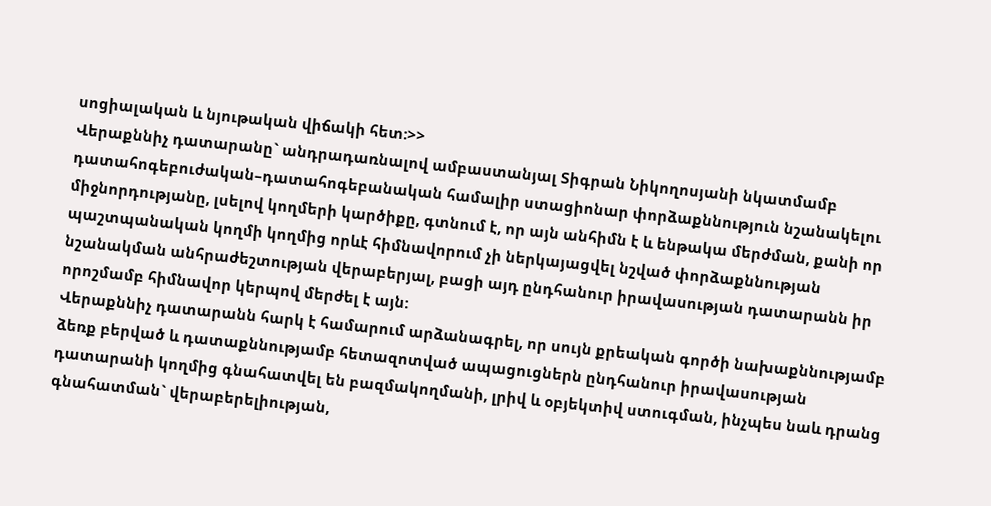սոցիալական և նյութական վիճակի հետ:>>
Վերաքննիչ դատարանը` անդրադառնալով ամբաստանյալ Տիգրան Նիկողոսյանի նկատմամբ դատահոգեբուժական–դատահոգեբանական համալիր ստացիոնար փորձաքննություն նշանակելու միջնորդությանը, լսելով կողմերի կարծիքը, գտնում է, որ այն անհիմն է և ենթակա մերժման, քանի որ պաշտպանական կողմի կողմից որևէ հիմնավորում չի ներկայացվել նշված փորձաքննության նշանակման անհրաժեշտության վերաբերյալ, բացի այդ ընդհանուր իրավասության դատարանն իր որոշմամբ հիմնավոր կերպով մերժել է այն:
Վերաքննիչ դատարանն հարկ է համարում արձանագրել, որ սույն քրեական գործի նախաքննությամբ ձեռք բերված և դատաքննությամբ հետազոտված ապացուցներն ընդհանուր իրավասության դատարանի կողմից գնահատվել են բազմակողմանի, լրիվ և օբյեկտիվ ստուգման, ինչպես նաև դրանց գնահատման` վերաբերելիության,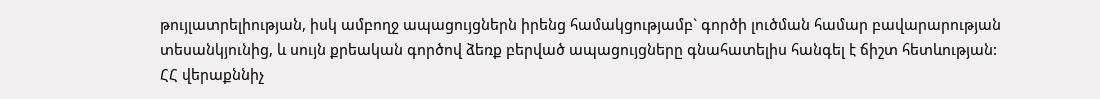թույլատրելիության, իսկ ամբողջ ապացույցներն իրենց համակցությամբ` գործի լուծման համար բավարարության տեսանկյունից, և սույն քրեական գործով ձեռք բերված ապացույցները գնահատելիս հանգել է ճիշտ հետևության:
ՀՀ վերաքննիչ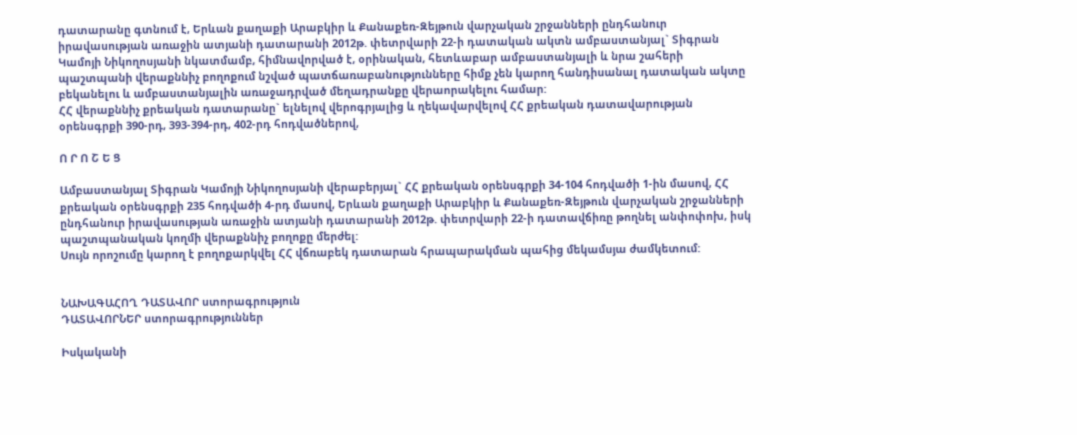դատարանը գտնում է, Երևան քաղաքի Արաբկիր և Քանաքեռ-Զեյթուն վարչական շրջանների ընդհանուր իրավասության առաջին ատյանի դատարանի 2012թ. փետրվարի 22-ի դատական ակտն ամբաստանյալ` Տիգրան Կամոյի Նիկողոսյանի նկատմամբ, հիմնավորված է, օրինական, հետևաբար ամբաստանյալի և նրա շահերի պաշտպանի վերաքննիչ բողոքում նշված պատճառաբանությունները հիմք չեն կարող հանդիսանալ դատական ակտը բեկանելու և ամբաստանյալին առաջադրված մեղադրանքը վերաորակելու համար:
ՀՀ վերաքննիչ քրեական դատարանը` ելնելով վերոգրյալից և ղեկավարվելով ՀՀ քրեական դատավարության օրենսգրքի 390-րդ, 393-394-րդ, 402-րդ հոդվածներով,

Ո Ր Ո Շ Ե Ց

Ամբաստանյալ Տիգրան Կամոյի Նիկողոսյանի վերաբերյալ` ՀՀ քրեական օրենսգրքի 34-104 հոդվածի 1-ին մասով, ՀՀ քրեական օրենսգրքի 235 հոդվածի 4-րդ մասով, Երևան քաղաքի Արաբկիր և Քանաքեռ-Զեյթուն վարչական շրջանների ընդհանուր իրավասության առաջին ատյանի դատարանի 2012թ. փետրվարի 22-ի դատավճիռը թողնել անփոփոխ, իսկ պաշտպանական կողմի վերաքննիչ բողոքը մերժել:
Սույն որոշումը կարող է բողոքարկվել ՀՀ վճռաբեկ դատարան հրապարակման պահից մեկամսյա ժամկետում:


ՆԱԽԱԳԱՀՈՂ ԴԱՏԱՎՈՐ ստորագրություն
ԴԱՏԱՎՈՐՆԵՐ ստորագրություններ

Իսկականի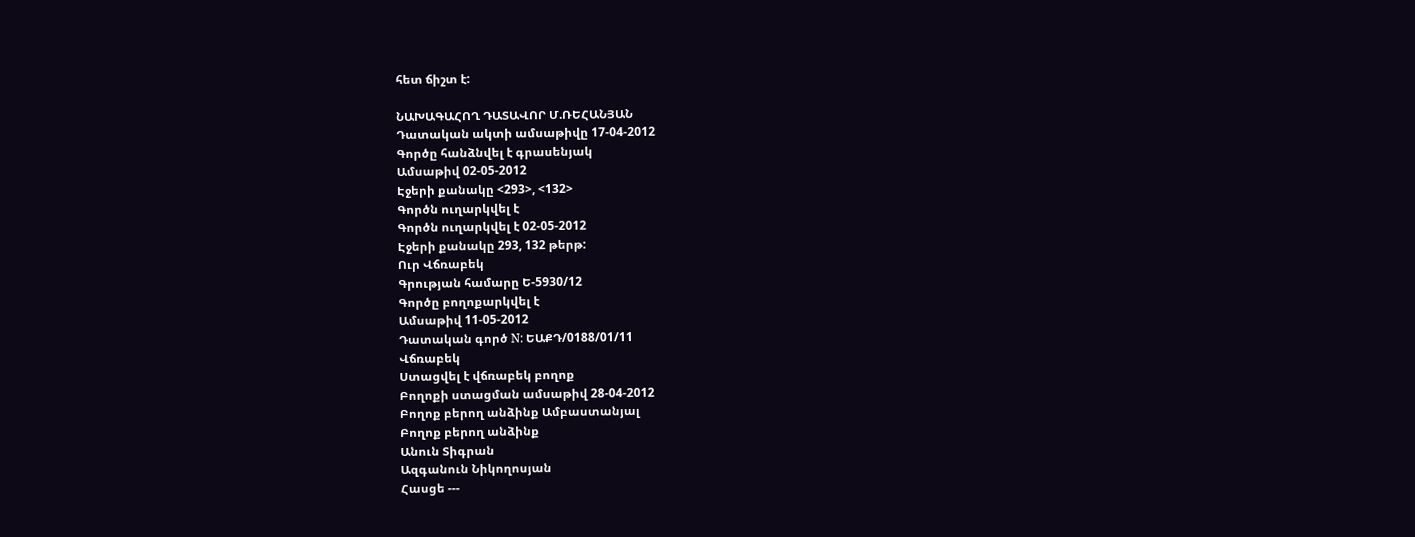հետ ճիշտ է:

ՆԱԽԱԳԱՀՈՂ ԴԱՏԱՎՈՐ Մ.ՌԵՀԱՆՅԱՆ
Դատական ակտի ամսաթիվը 17-04-2012
Գործը հանձնվել է գրասենյակ
Ամսաթիվ 02-05-2012
Էջերի քանակը <293>, <132>
Գործն ուղարկվել է
Գործն ուղարկվել է 02-05-2012
Էջերի քանակը 293, 132 թերթ:
Ուր Վճռաբեկ
Գրության համարը Ե-5930/12
Գործը բողոքարկվել է
Ամսաթիվ 11-05-2012
Դատական գործ N: ԵԱՔԴ/0188/01/11
Վճռաբեկ
Ստացվել է վճռաբեկ բողոք
Բողոքի ստացման ամսաթիվ 28-04-2012
Բողոք բերող անձինք Ամբաստանյալ
Բողոք բերող անձինք
Անուն Տիգրան
Ազգանուն Նիկողոսյան
Հասցե ---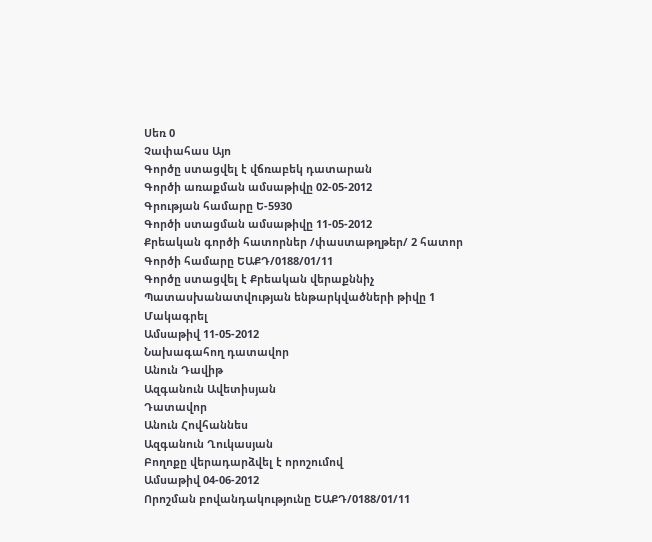Սեռ 0
Չափահաս Այո
Գործը ստացվել է վճռաբեկ դատարան
Գործի առաքման ամսաթիվը 02-05-2012
Գրության համարը Ե-5930
Գործի ստացման ամսաթիվը 11-05-2012
Քրեական գործի հատորներ /փաստաթղթեր/ 2 հատոր
Գործի համարը ԵԱՔԴ/0188/01/11
Գործը ստացվել է Քրեական վերաքննիչ
Պատասխանատվության ենթարկվածների թիվը 1
Մակագրել
Ամսաթիվ 11-05-2012
Նախագահող դատավոր
Անուն Դավիթ
Ազգանուն Ավետիսյան
Դատավոր
Անուն Հովհաննես
Ազգանուն Ղուկասյան
Բողոքը վերադարձվել է որոշումով
Ամսաթիվ 04-06-2012
Որոշման բովանդակությունը ԵԱՔԴ/0188/01/11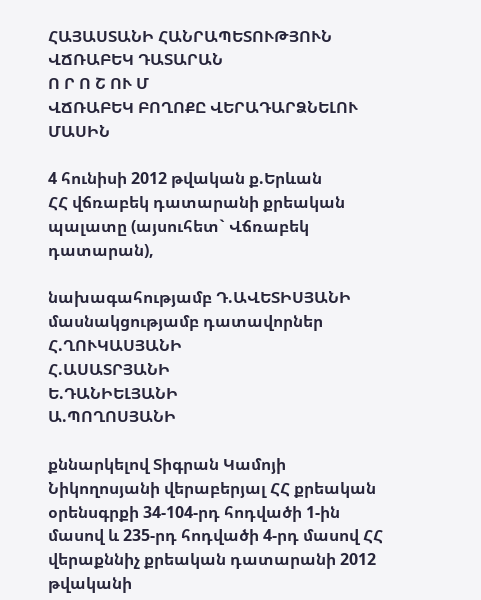ՀԱՅԱՍՏԱՆԻ ՀԱՆՐԱՊԵՏՈՒԹՅՈՒՆ
ՎՃՌԱԲԵԿ ԴԱՏԱՐԱՆ
Ո Ր Ո Շ ՈՒ Մ
ՎՃՌԱԲԵԿ ԲՈՂՈՔԸ ՎԵՐԱԴԱՐՁՆԵԼՈՒ ՄԱՍԻՆ

4 հունիսի 2012 թվական ք.Երևան
ՀՀ վճռաբեկ դատարանի քրեական պալատը (այսուհետ` Վճռաբեկ դատարան),

նախագահությամբ Դ.ԱՎԵՏԻՍՅԱՆԻ
մասնակցությամբ դատավորներ Հ.ՂՈՒԿԱՍՅԱՆԻ
Հ.ԱՍԱՏՐՅԱՆԻ
Ե.ԴԱՆԻԵԼՅԱՆԻ
Ա.ՊՈՂՈՍՅԱՆԻ

քննարկելով Տիգրան Կամոյի Նիկողոսյանի վերաբերյալ ՀՀ քրեական օրենսգրքի 34-104-րդ հոդվածի 1-ին մասով և 235-րդ հոդվածի 4-րդ մասով ՀՀ վերաքննիչ քրեական դատարանի 2012 թվականի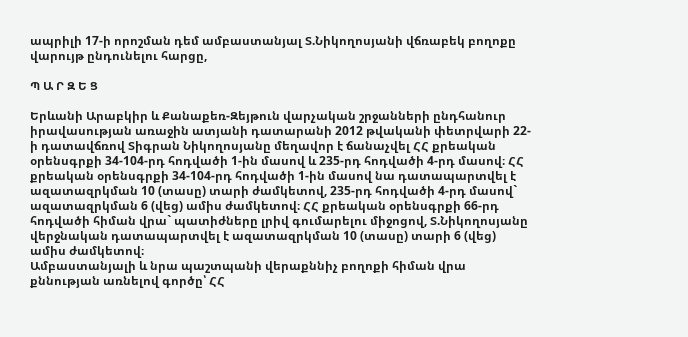ապրիլի 17-ի որոշման դեմ ամբաստանյալ Տ.Նիկողոսյանի վճռաբեկ բողոքը վարույթ ընդունելու հարցը,

Պ Ա Ր Զ Ե Ց

Երևանի Արաբկիր և Քանաքեռ-Զեյթուն վարչական շրջանների ընդհանուր իրավասության առաջին ատյանի դատարանի 2012 թվականի փետրվարի 22-ի դատավճռով Տիգրան Նիկողոսյանը մեղավոր է ճանաչվել ՀՀ քրեական օրենսգրքի 34-104-րդ հոդվածի 1-ին մասով և 235-րդ հոդվածի 4-րդ մասով։ ՀՀ քրեական օրենսգրքի 34-104-րդ հոդվածի 1-ին մասով նա դատապարտվել է ազատազրկման 10 (տասը) տարի ժամկետով, 235-րդ հոդվածի 4-րդ մասով` ազատազրկման 6 (վեց) ամիս ժամկետով։ ՀՀ քրեական օրենսգրքի 66-րդ հոդվածի հիման վրա` պատիժները լրիվ գումարելու միջոցով, Տ.Նիկողոսյանը վերջնական դատապարտվել է ազատազրկման 10 (տասը) տարի 6 (վեց) ամիս ժամկետով։
Ամբաստանյալի և նրա պաշտպանի վերաքննիչ բողոքի հիման վրա քննության առնելով գործը՝ ՀՀ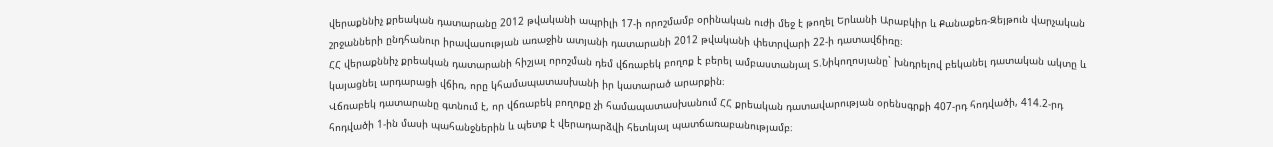վերաքննիչ քրեական դատարանը 2012 թվականի ապրիլի 17-ի որոշմամբ օրինական ուժի մեջ է թողել Երևանի Արաբկիր և Քանաքեռ-Զեյթուն վարչական շրջանների ընդհանուր իրավասության առաջին ատյանի դատարանի 2012 թվականի փետրվարի 22-ի դատավճիռը։
ՀՀ վերաքննիչ քրեական դատարանի հիշյալ որոշման դեմ վճռաբեկ բողոք է բերել ամբաստանյալ Տ.Նիկողոսյանը` խնդրելով բեկանել դատական ակտը և կայացնել արդարացի վճիռ, որը կհամապատասխանի իր կատարած արարքին։
Վճռաբեկ դատարանը գտնում է, որ վճռաբեկ բողոքը չի համապատասխանում ՀՀ քրեական դատավարության օրենսգրքի 407-րդ հոդվածի, 414.2-րդ հոդվածի 1-ին մասի պահանջներին և պետք է վերադարձվի հետևյալ պատճառաբանությամբ։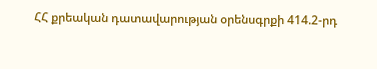ՀՀ քրեական դատավարության օրենսգրքի 414.2-րդ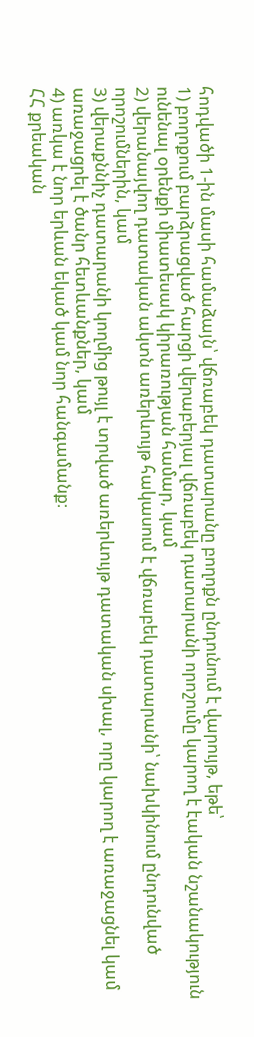հոդվածի 1-ին մասի համաձայն՝ վճռաբեկ դատարանը բողոքն ընդունում է վարույթ, եթե՝
1) բողոքում բարձրացված հարցի վերաբերյալ վճռաբեկ դատարանի որոշումը կարող է էական նշանակություն ունենալ օրենքի միատեսակ կիրառության համար, կամ
2) վերանայվող դատական ակտն առերևույթ հակասում է վճռաբեկ դատարանի՝ նախկինում ընդունված որոշումներին, կամ
3) վերաքննիչ դատարանի կողմից թույլ է տրված առերևույթ դատական սխալ, որը կարող է առաջացնել կամ առաջացրել է ծանր հետևանքներ, կամ
4) առկա է նոր երևան եկած կամ նոր հանգամանք։
ՀՀ քրեական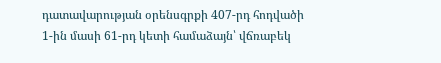դատավարության օրենսգրքի 407-րդ հոդվածի 1-ին մասի 61-րդ կետի համաձայն՝ վճռաբեկ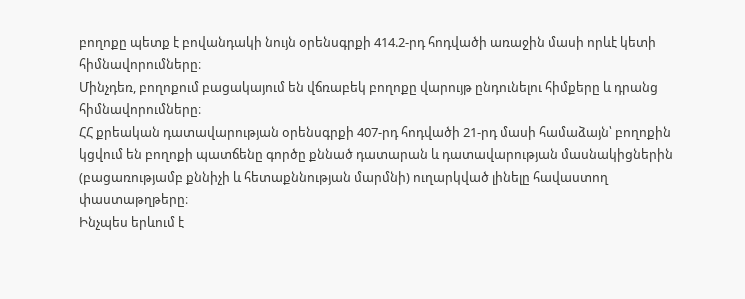բողոքը պետք է բովանդակի նույն օրենսգրքի 414.2-րդ հոդվածի առաջին մասի որևէ կետի հիմնավորումները։
Մինչդեռ, բողոքում բացակայում են վճռաբեկ բողոքը վարույթ ընդունելու հիմքերը և դրանց հիմնավորումները։
ՀՀ քրեական դատավարության օրենսգրքի 407-րդ հոդվածի 21-րդ մասի համաձայն՝ բողոքին կցվում են բողոքի պատճենը գործը քննած դատարան և դատավարության մասնակիցներին (բացառությամբ քննիչի և հետաքննության մարմնի) ուղարկված լինելը հավաստող փաստաթղթերը։
Ինչպես երևում է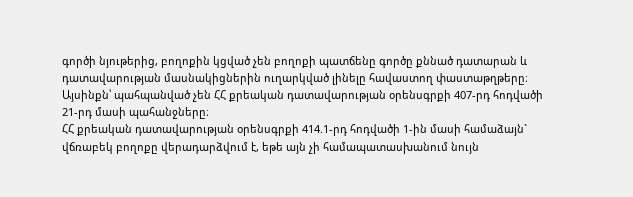գործի նյութերից, բողոքին կցված չեն բողոքի պատճենը գործը քննած դատարան և դատավարության մասնակիցներին ուղարկված լինելը հավաստող փաստաթղթերը։ Այսինքն՝ պահպանված չեն ՀՀ քրեական դատավարության օրենսգրքի 407-րդ հոդվածի 21-րդ մասի պահանջները։
ՀՀ քրեական դատավարության օրենսգրքի 414.1-րդ հոդվածի 1-ին մասի համաձայն` վճռաբեկ բողոքը վերադարձվում է, եթե այն չի համապատասխանում նույն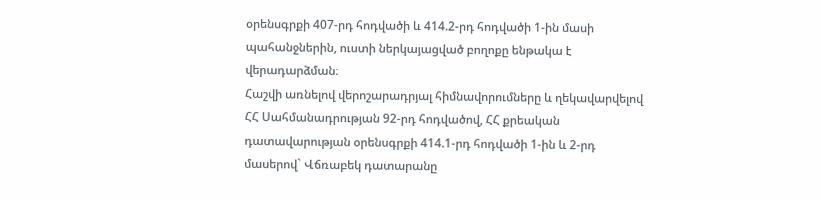օրենսգրքի 407-րդ հոդվածի և 414.2-րդ հոդվածի 1-ին մասի պահանջներին, ուստի ներկայացված բողոքը ենթակա է վերադարձման։
Հաշվի առնելով վերոշարադրյալ հիմնավորումները և ղեկավարվելով ՀՀ Սահմանադրության 92-րդ հոդվածով, ՀՀ քրեական դատավարության օրենսգրքի 414.1-րդ հոդվածի 1-ին և 2-րդ մասերով` Վճռաբեկ դատարանը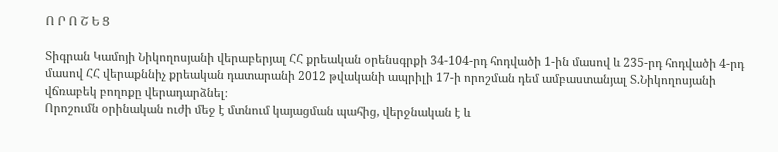Ո Ր Ո Շ Ե Ց

Տիգրան Կամոյի Նիկողոսյանի վերաբերյալ ՀՀ քրեական օրենսգրքի 34-104-րդ հոդվածի 1-ին մասով և 235-րդ հոդվածի 4-րդ մասով ՀՀ վերաքննիչ քրեական դատարանի 2012 թվականի ապրիլի 17-ի որոշման դեմ ամբաստանյալ Տ.Նիկողոսյանի վճռաբեկ բողոքը վերադարձնել։
Որոշումն օրինական ուժի մեջ է մտնում կայացման պահից, վերջնական է և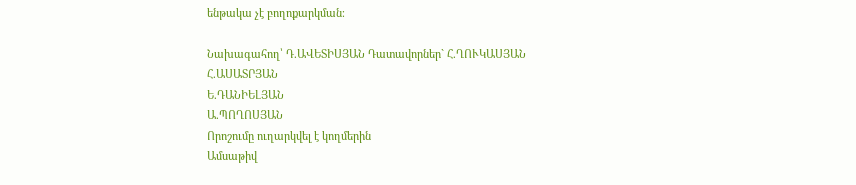ենթակա չէ բողոքարկման։

Նախագահող՝ Դ.ԱՎԵՏԻՍՅԱՆ Դատավորներ` Հ.ՂՈՒԿԱՍՅԱՆ
Հ.ԱՍԱՏՐՅԱՆ
Ե.ԴԱՆԻԵԼՅԱՆ
Ա.ՊՈՂՈՍՅԱՆ
Որոշումը ուղարկվել է կողմերին
Ամսաթիվ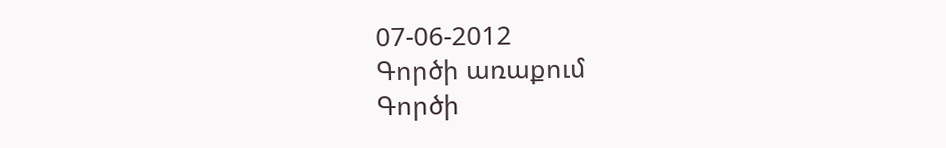07-06-2012
Գործի առաքում
Գործի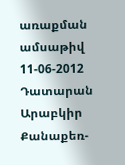առաքման ամսաթիվ 11-06-2012
Դատարան Արաբկիր Քանաքեռ-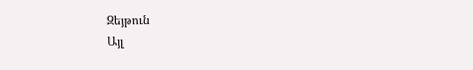Զեյթուն
Այլ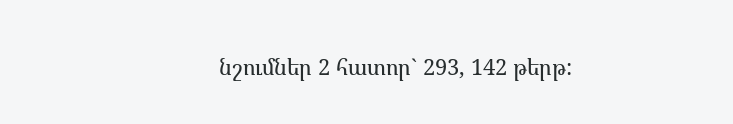նշումներ 2 հատոր` 293, 142 թերթ: